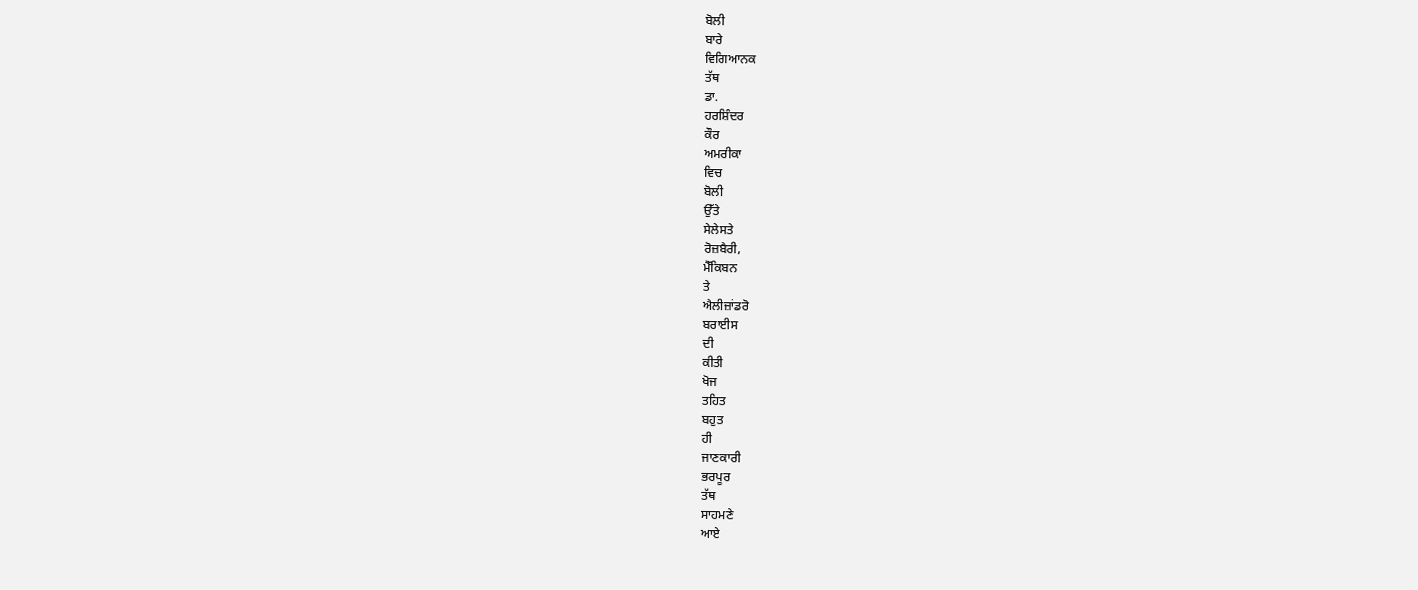ਬੋਲੀ
ਬਾਰੇ
ਵਿਗਿਆਨਕ
ਤੱਥ
ਡਾ.
ਹਰਸ਼ਿੰਦਰ
ਕੌਰ
ਅਮਰੀਕਾ
ਵਿਚ
ਬੋਲੀ
ਉੱਤੇ
ਸੇਲੇਸਤੇ
ਰੋਜ਼ਬੈਰੀ,
ਮੈੱਕਿਬਨ
ਤੇ
ਐਲੀਜ਼ਾਂਡਰੋ
ਬਰਾਈਸ
ਦੀ
ਕੀਤੀ
ਖੋਜ
ਤਹਿਤ
ਬਹੁਤ
ਹੀ
ਜਾਣਕਾਰੀ
ਭਰਪੂਰ
ਤੱਥ
ਸਾਹਮਣੇ
ਆਏ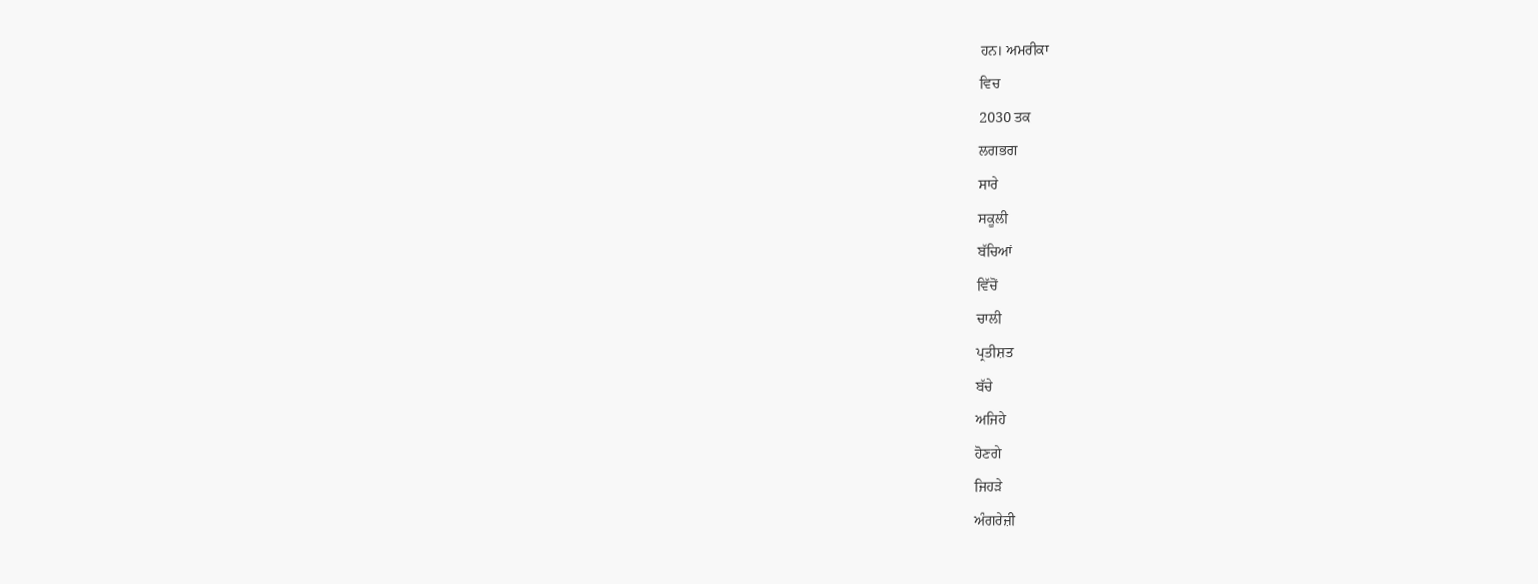ਹਨ। ਅਮਰੀਕਾ
ਵਿਚ
2030 ਤਕ
ਲਗਭਗ
ਸਾਰੇ
ਸਕੂਲੀ
ਬੱਚਿਆਂ
ਵਿੱਚੋਂ
ਚਾਲੀ
ਪ੍ਰਤੀਸ਼ਤ
ਬੱਚੇ
ਅਜਿਹੇ
ਹੋਣਗੇ
ਜਿਹੜੇ
ਅੰਗਰੇਜ਼ੀ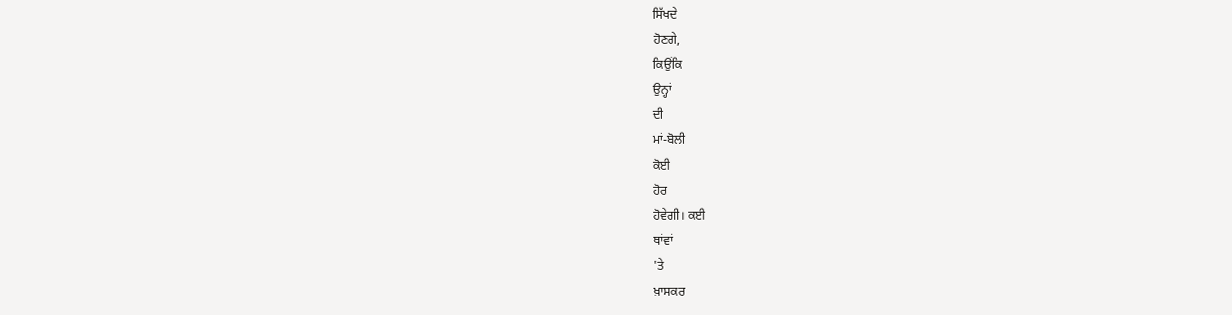ਸਿੱਖਦੇ
ਹੋਣਗੇ,
ਕਿਉਂਕਿ
ਉਨ੍ਹਾਂ
ਦੀ
ਮਾਂ-ਬੋਲੀ
ਕੋਈ
ਹੋਰ
ਹੋਵੇਗੀ। ਕਈ
ਥਾਂਵਾਂ
'ਤੇ
ਖ਼ਾਸਕਰ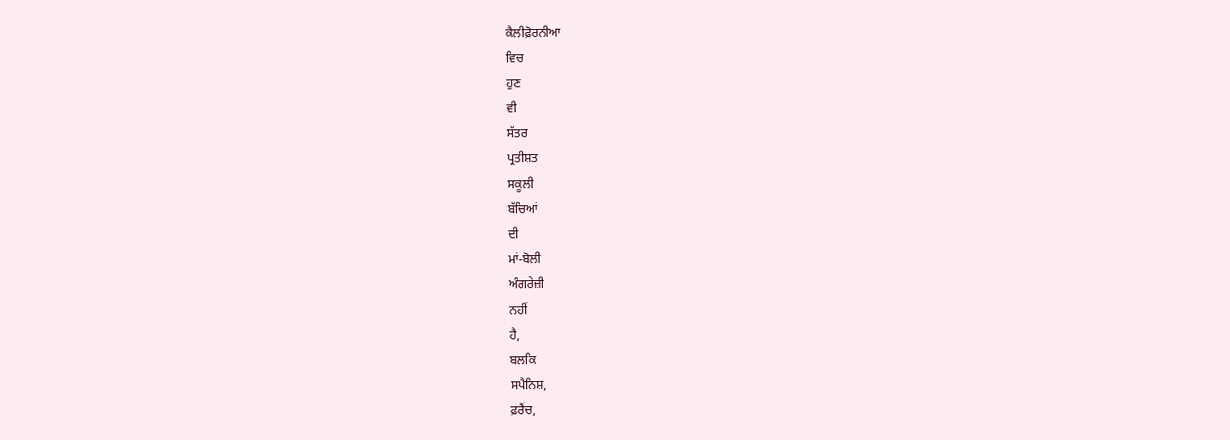ਕੈਲੀਫ਼ੋਰਨੀਆ
ਵਿਚ
ਹੁਣ
ਵੀ
ਸੱਤਰ
ਪ੍ਰਤੀਸ਼ਤ
ਸਕੂਲੀ
ਬੱਚਿਆਂ
ਦੀ
ਮਾਂ-ਬੋਲੀ
ਅੰਗਰੇਜ਼ੀ
ਨਹੀਂ
ਹੈ,
ਬਲਕਿ
ਸਪੈਨਿਸ਼,
ਫ਼ਰੈਂਚ,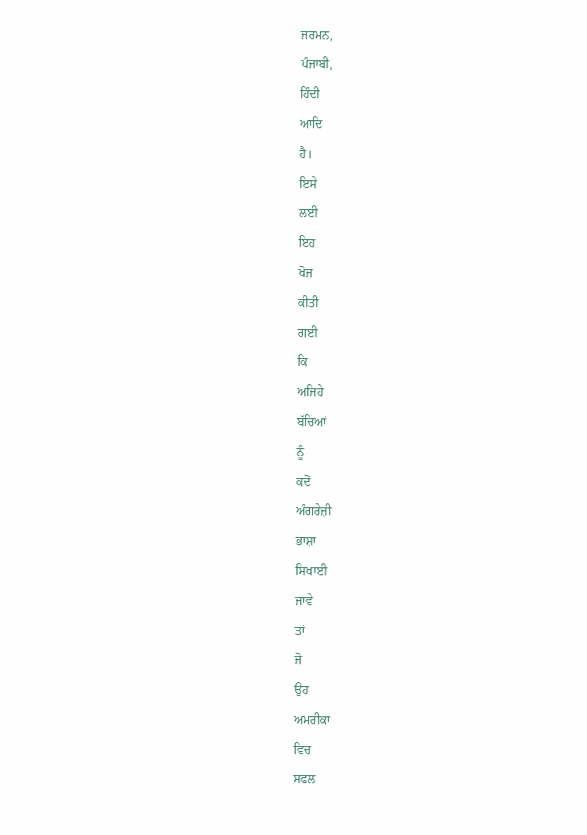ਜਰਮਨ,
ਪੰਜਾਬੀ,
ਹਿੰਦੀ
ਆਦਿ
ਹੈ।
ਇਸੇ
ਲਈ
ਇਹ
ਖੋਜ
ਕੀਤੀ
ਗਈ
ਕਿ
ਅਜਿਹੇ
ਬੱਚਿਆਂ
ਨੂੰ
ਕਦੋਂ
ਅੰਗਰੇਜ਼ੀ
ਭਾਸ਼ਾ
ਸਿਖਾਈ
ਜਾਵੇ
ਤਾਂ
ਜੋ
ਉਹ
ਅਮਰੀਕਾ
ਵਿਚ
ਸਫਲ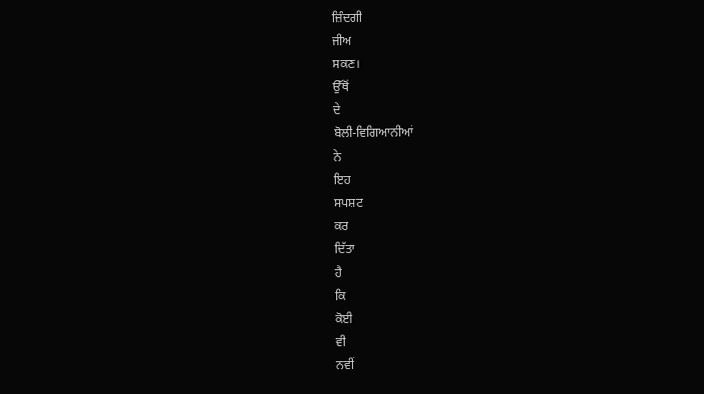ਜ਼ਿੰਦਗੀ
ਜੀਅ
ਸਕਣ।
ਉੱਥੋਂ
ਦੇ
ਬੋਲੀ-ਵਿਗਿਆਨੀਆਂ
ਨੇ
ਇਹ
ਸਪਸ਼ਟ
ਕਰ
ਦਿੱਤਾ
ਹੈ
ਕਿ
ਕੋਈ
ਵੀ
ਨਵੀਂ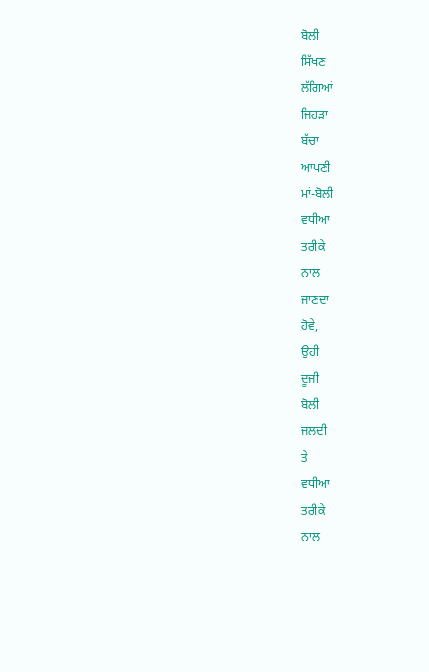ਬੋਲੀ
ਸਿੱਖਣ
ਲੱਗਿਆਂ
ਜਿਹੜਾ
ਬੱਚਾ
ਆਪਣੀ
ਮਾਂ-ਬੋਲੀ
ਵਧੀਆ
ਤਰੀਕੇ
ਨਾਲ
ਜਾਣਦਾ
ਹੋਵੇ,
ਉਹੀ
ਦੂਜੀ
ਬੋਲੀ
ਜਲਦੀ
ਤੇ
ਵਧੀਆ
ਤਰੀਕੇ
ਨਾਲ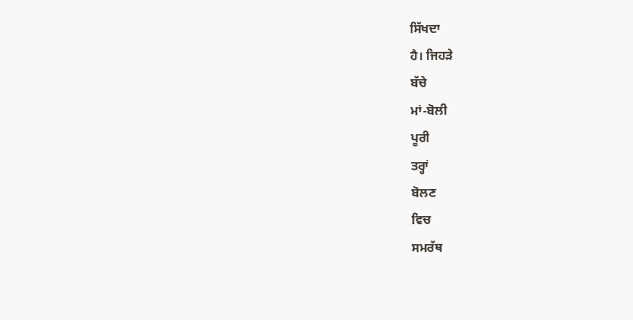ਸਿੱਖਦਾ
ਹੈ। ਜਿਹੜੇ
ਬੱਚੇ
ਮਾਂ-ਬੋਲੀ
ਪੂਰੀ
ਤਰ੍ਹਾਂ
ਬੋਲਣ
ਵਿਚ
ਸਮਰੱਥ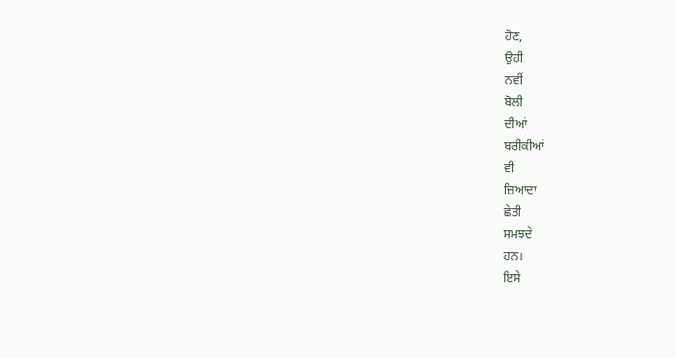ਹੋਣ,
ਉਹੀ
ਨਵੀਂ
ਬੋਲੀ
ਦੀਆਂ
ਬਰੀਕੀਆਂ
ਵੀ
ਜ਼ਿਆਦਾ
ਛੇਤੀ
ਸਮਝਦੇ
ਹਨ।
ਇਸੇ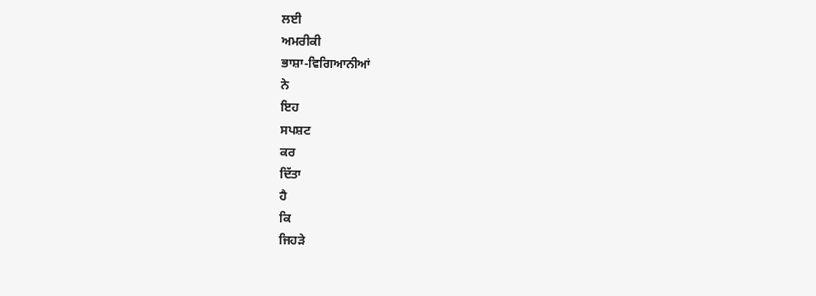ਲਈ
ਅਮਰੀਕੀ
ਭਾਸ਼ਾ-ਵਿਗਿਆਨੀਆਂ
ਨੇ
ਇਹ
ਸਪਸ਼ਟ
ਕਰ
ਦਿੱਤਾ
ਹੈ
ਕਿ
ਜਿਹੜੇ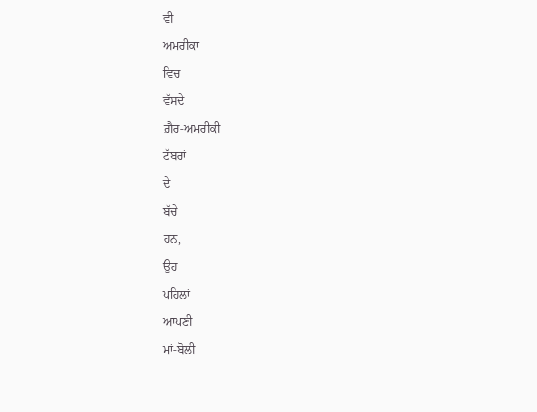ਵੀ
ਅਮਰੀਕਾ
ਵਿਚ
ਵੱਸਦੇ
ਗ਼ੈਰ-ਅਮਰੀਕੀ
ਟੱਬਰਾਂ
ਦੇ
ਬੱਚੇ
ਹਨ,
ਉਹ
ਪਹਿਲਾਂ
ਆਪਣੀ
ਮਾਂ-ਬੋਲੀ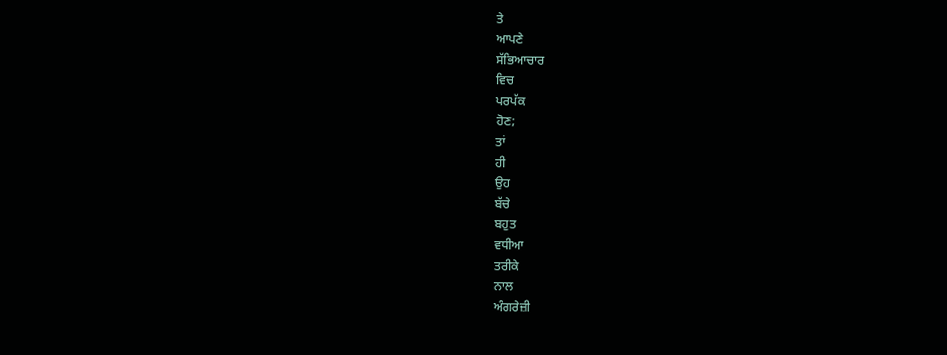ਤੇ
ਆਪਣੇ
ਸੱਭਿਆਚਾਰ
ਵਿਚ
ਪਰਪੱਕ
ਹੋਣ;
ਤਾਂ
ਹੀ
ਉਹ
ਬੱਚੇ
ਬਹੁਤ
ਵਧੀਆ
ਤਰੀਕੇ
ਨਾਲ
ਅੰਗਰੇਜ਼ੀ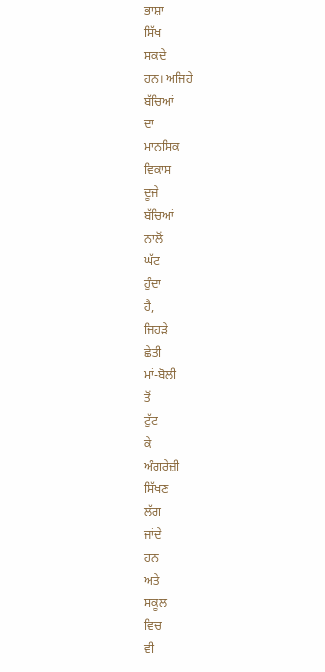ਭਾਸ਼ਾ
ਸਿੱਖ
ਸਕਦੇ
ਹਨ। ਅਜਿਹੇ
ਬੱਚਿਆਂ
ਦਾ
ਮਾਨਸਿਕ
ਵਿਕਾਸ
ਦੂਜੇ
ਬੱਚਿਆਂ
ਨਾਲੋਂ
ਘੱਟ
ਹੁੰਦਾ
ਹੈ,
ਜਿਹੜੇ
ਛੇਤੀ
ਮਾਂ-ਬੋਲੀ
ਤੋਂ
ਟੁੱਟ
ਕੇ
ਅੰਗਰੇਜ਼ੀ
ਸਿੱਖਣ
ਲੱਗ
ਜਾਂਦੇ
ਹਨ
ਅਤੇ
ਸਕੂਲ
ਵਿਚ
ਵੀ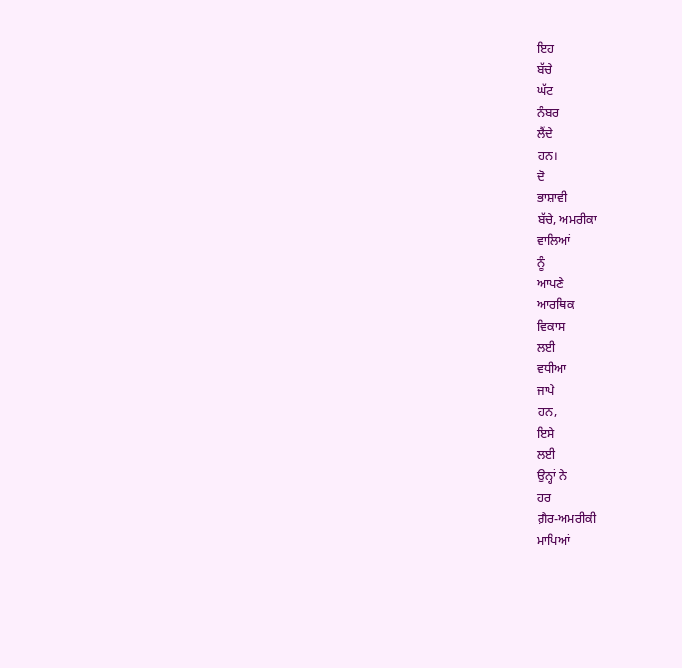ਇਹ
ਬੱਚੇ
ਘੱਟ
ਨੰਬਰ
ਲੈਂਦੇ
ਹਨ।
ਦੋ
ਭਾਸ਼ਾਵੀ
ਬੱਚੇ, ਅਮਰੀਕਾ
ਵਾਲਿਆਂ
ਨੂੰ
ਆਪਣੇ
ਆਰਥਿਕ
ਵਿਕਾਸ
ਲਈ
ਵਧੀਆ
ਜਾਪੇ
ਹਨ,
ਇਸੇ
ਲਈ
ਉਨ੍ਹਾਂ ਨੇ
ਹਰ
ਗ਼ੈਰ-ਅਮਰੀਕੀ
ਮਾਪਿਆਂ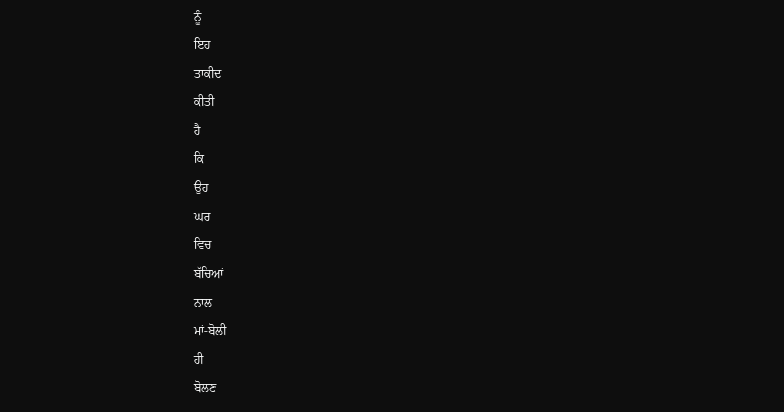ਨੂੰ
ਇਹ
ਤਾਕੀਦ
ਕੀਤੀ
ਹੈ
ਕਿ
ਉਹ
ਘਰ
ਵਿਚ
ਬੱਚਿਆਂ
ਨਾਲ
ਮਾਂ-ਬੋਲੀ
ਹੀ
ਬੋਲਣ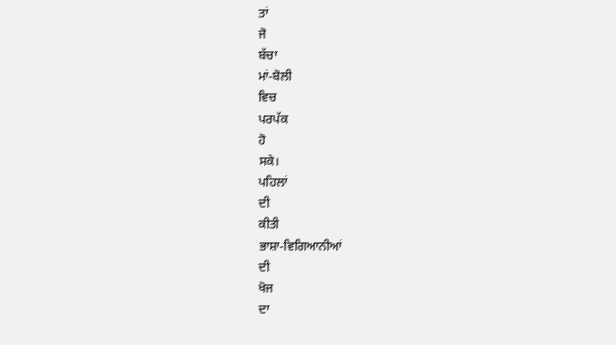ਤਾਂ
ਜੋ
ਬੱਚਾ
ਮਾਂ-ਬੋਲੀ
ਵਿਚ
ਪਰਪੱਕ
ਹੋ
ਸਕੇ।
ਪਹਿਲਾਂ
ਦੀ
ਕੀਤੀ
ਭਾਸ਼ਾ-ਵਿਗਿਆਨੀਆਂ
ਦੀ
ਖੋਜ
ਦਾ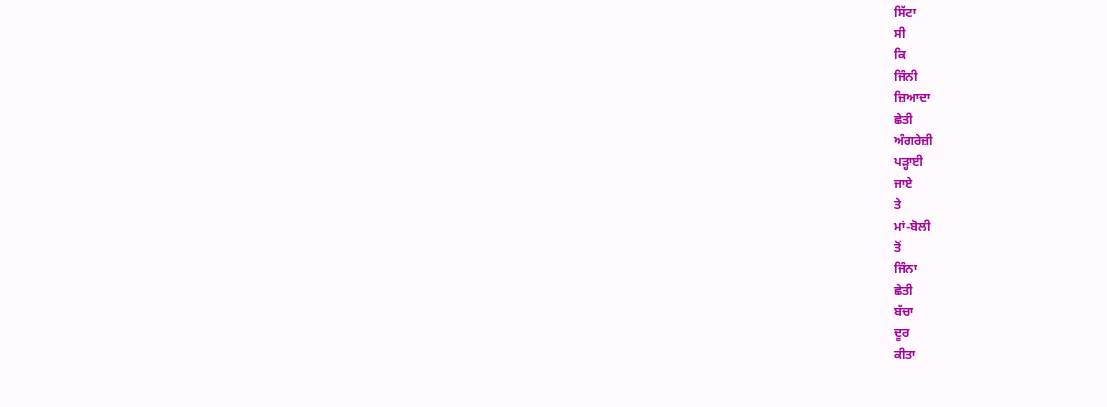ਸਿੱਟਾ
ਸੀ
ਕਿ
ਜਿੰਨੀ
ਜ਼ਿਆਦਾ
ਛੇਤੀ
ਅੰਗਰੇਜ਼ੀ
ਪੜ੍ਹਾਈ
ਜਾਏ
ਤੇ
ਮਾਂ-ਬੋਲੀ
ਤੋਂ
ਜਿੰਨਾ
ਛੇਤੀ
ਬੱਚਾ
ਦੂਰ
ਕੀਤਾ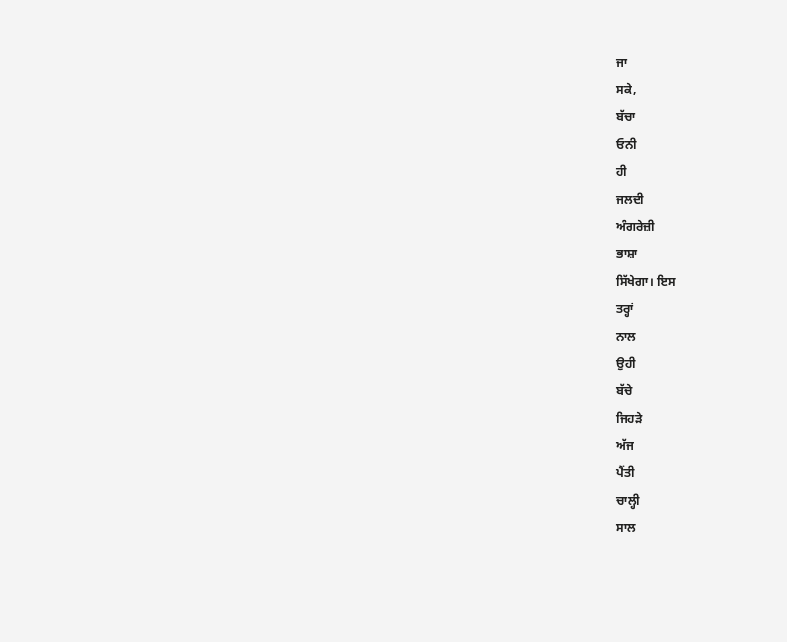ਜਾ
ਸਕੇ,
ਬੱਚਾ
ਓਨੀ
ਹੀ
ਜਲਦੀ
ਅੰਗਰੇਜ਼ੀ
ਭਾਸ਼ਾ
ਸਿੱਖੇਗਾ। ਇਸ
ਤਰ੍ਹਾਂ
ਨਾਲ
ਉਹੀ
ਬੱਚੇ
ਜਿਹੜੇ
ਅੱਜ
ਪੈਂਤੀ
ਚਾਲ੍ਹੀ
ਸਾਲ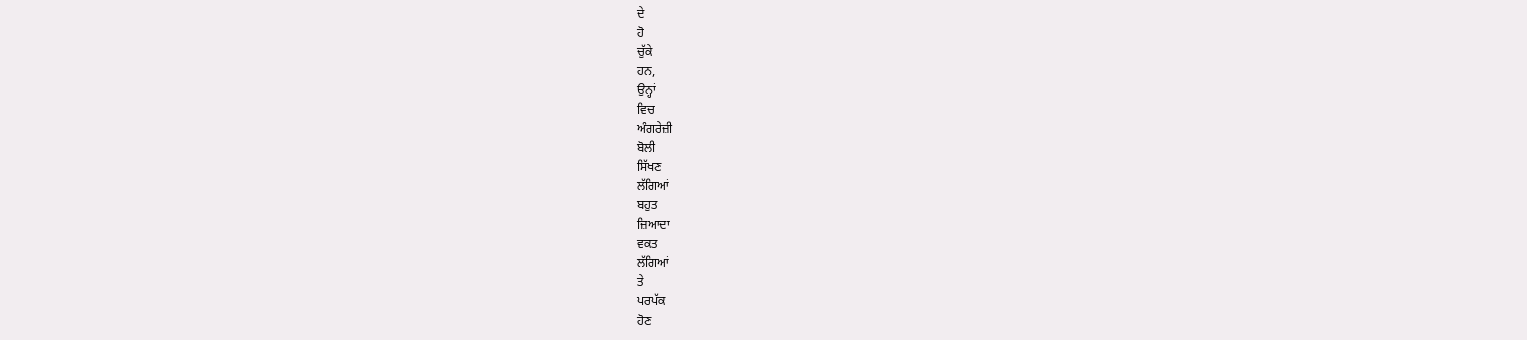ਦੇ
ਹੋ
ਚੁੱਕੇ
ਹਨ,
ਉਨ੍ਹਾਂ
ਵਿਚ
ਅੰਗਰੇਜ਼ੀ
ਬੋਲੀ
ਸਿੱਖਣ
ਲੱਗਿਆਂ
ਬਹੁਤ
ਜ਼ਿਆਦਾ
ਵਕਤ
ਲੱਗਿਆਂ
ਤੇ
ਪਰਪੱਕ
ਹੋਣ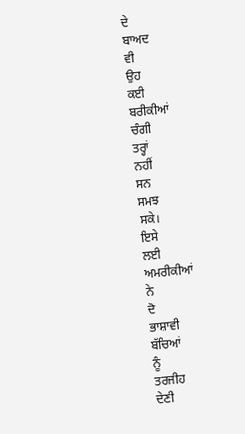ਦੇ
ਬਾਅਦ
ਵੀ
ਉਹ
ਕਈ
ਬਰੀਕੀਆਂ
ਚੰਗੀ
ਤਰ੍ਹਾਂ
ਨਹੀਂ
ਸਨ
ਸਮਝ
ਸਕੇ।
ਇਸੇ
ਲਈ
ਅਮਰੀਕੀਆਂ
ਨੇ
ਦੋ
ਭਾਸ਼ਾਵੀ
ਬੱਚਿਆਂ
ਨੂੰ
ਤਰਜੀਹ
ਦੇਣੀ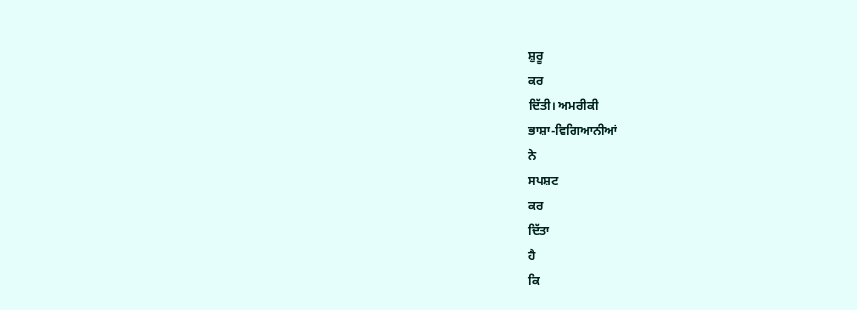ਸ਼ੁਰੂ
ਕਰ
ਦਿੱਤੀ। ਅਮਰੀਕੀ
ਭਾਸ਼ਾ-ਵਿਗਿਆਨੀਆਂ
ਨੇ
ਸਪਸ਼ਟ
ਕਰ
ਦਿੱਤਾ
ਹੈ
ਕਿ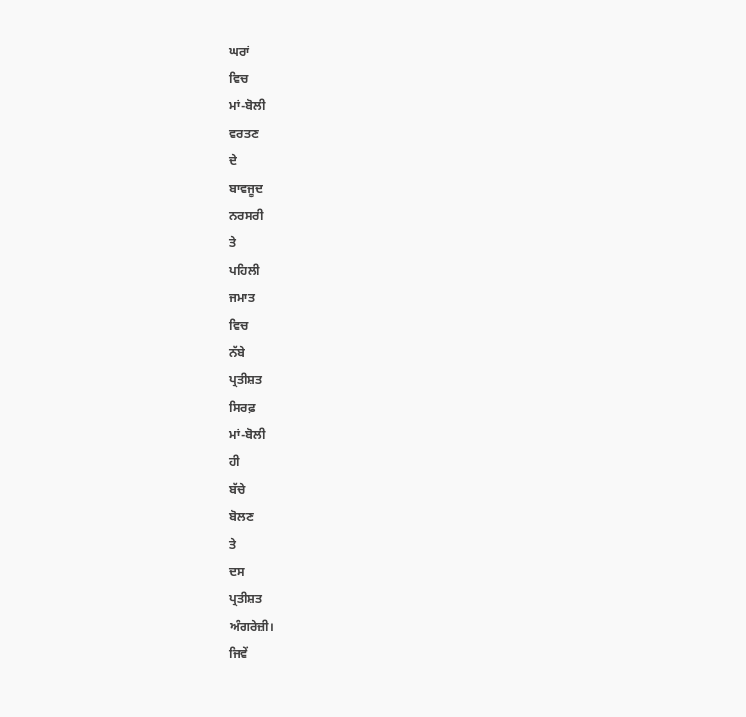ਘਰਾਂ
ਵਿਚ
ਮਾਂ-ਬੋਲੀ
ਵਰਤਣ
ਦੇ
ਬਾਵਜੂਦ
ਨਰਸਰੀ
ਤੇ
ਪਹਿਲੀ
ਜਮਾਤ
ਵਿਚ
ਨੱਬੇ
ਪ੍ਰਤੀਸ਼ਤ
ਸਿਰਫ਼
ਮਾਂ-ਬੋਲੀ
ਹੀ
ਬੱਚੇ
ਬੋਲਣ
ਤੇ
ਦਸ
ਪ੍ਰਤੀਸ਼ਤ
ਅੰਗਰੇਜ਼ੀ।
ਜਿਵੇਂ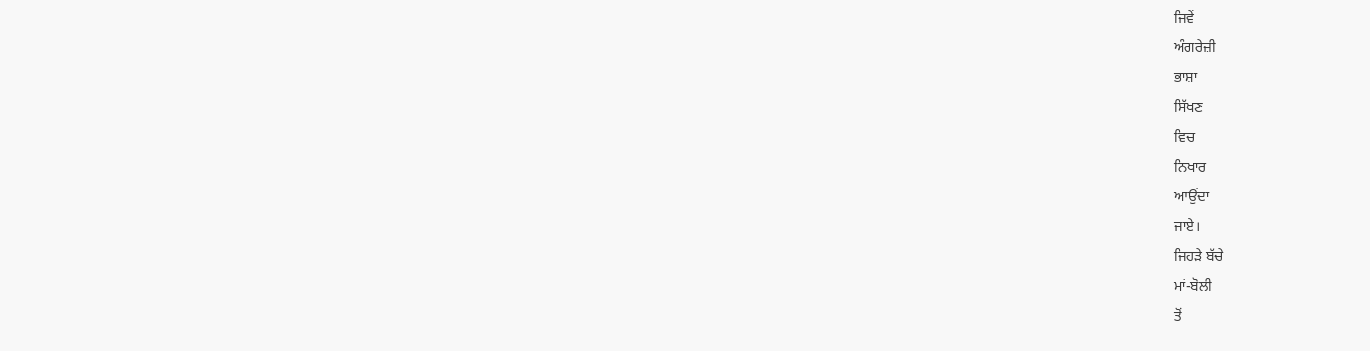ਜਿਵੇਂ
ਅੰਗਰੇਜ਼ੀ
ਭਾਸ਼ਾ
ਸਿੱਖਣ
ਵਿਚ
ਨਿਖਾਰ
ਆਉਂਦਾ
ਜਾਏ।
ਜਿਹੜੇ ਬੱਚੇ
ਮਾਂ-ਬੋਲੀ
ਤੋਂ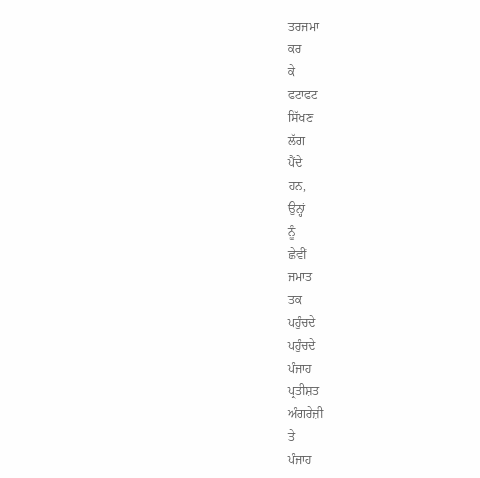ਤਰਜਮਾ
ਕਰ
ਕੇ
ਫਟਾਫਟ
ਸਿੱਖਣ
ਲੱਗ
ਪੈਂਦੇ
ਹਨ,
ਉਨ੍ਹਾਂ
ਨੂੰ
ਛੇਵੀਂ
ਜਮਾਤ
ਤਕ
ਪਹੁੰਚਦੇ
ਪਹੁੰਚਦੇ
ਪੰਜਾਹ
ਪ੍ਰਤੀਸ਼ਤ
ਅੰਗਰੇਜ਼ੀ
ਤੇ
ਪੰਜਾਹ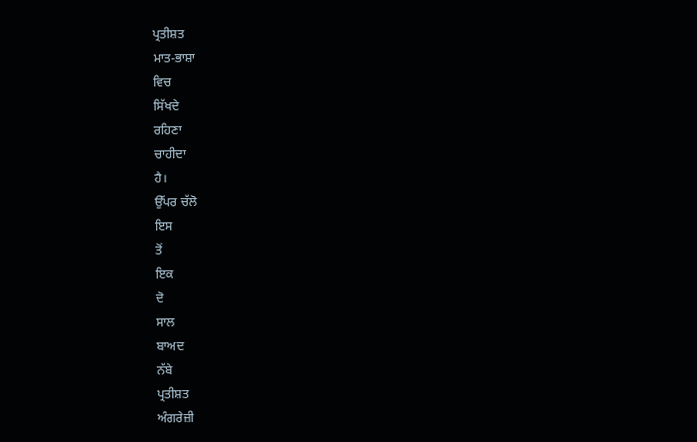ਪ੍ਰਤੀਸ਼ਤ
ਮਾਤ-ਭਾਸ਼ਾ
ਵਿਚ
ਸਿੱਖਦੇ
ਰਹਿਣਾ
ਚਾਹੀਦਾ
ਹੈ।
ਉੱਪਰ ਚੱਲੋ
ਇਸ
ਤੋਂ
ਇਕ
ਦੋ
ਸਾਲ
ਬਾਅਦ
ਨੱਬੇ
ਪ੍ਰਤੀਸ਼ਤ
ਅੰਗਰੇਜ਼ੀ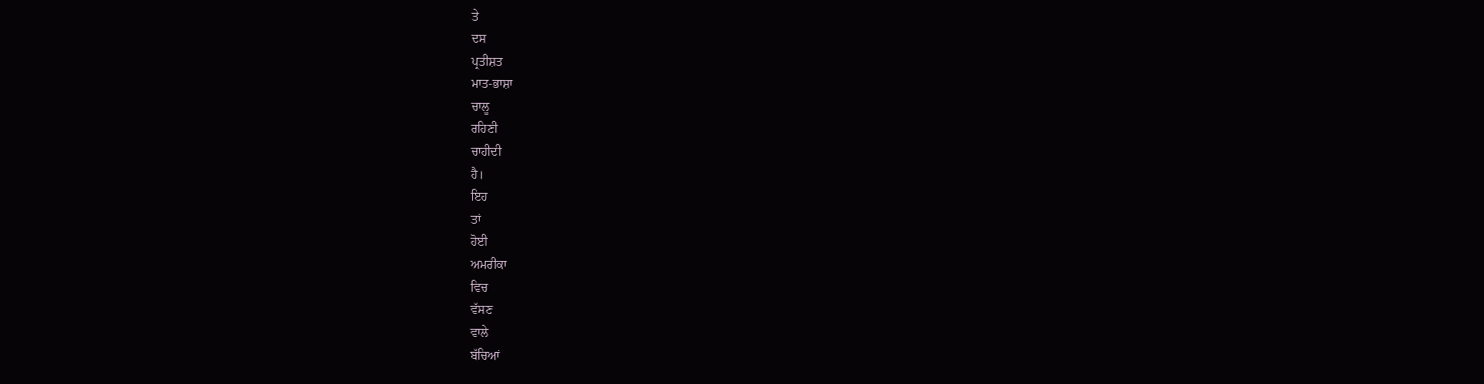ਤੇ
ਦਸ
ਪ੍ਰਤੀਸ਼ਤ
ਮਾਤ-ਭਾਸ਼ਾ
ਚਾਲੂ
ਰਹਿਣੀ
ਚਾਹੀਦੀ
ਹੈ।
ਇਹ
ਤਾਂ
ਹੋਈ
ਅਮਰੀਕਾ
ਵਿਚ
ਵੱਸਣ
ਵਾਲੇ
ਬੱਚਿਆਂ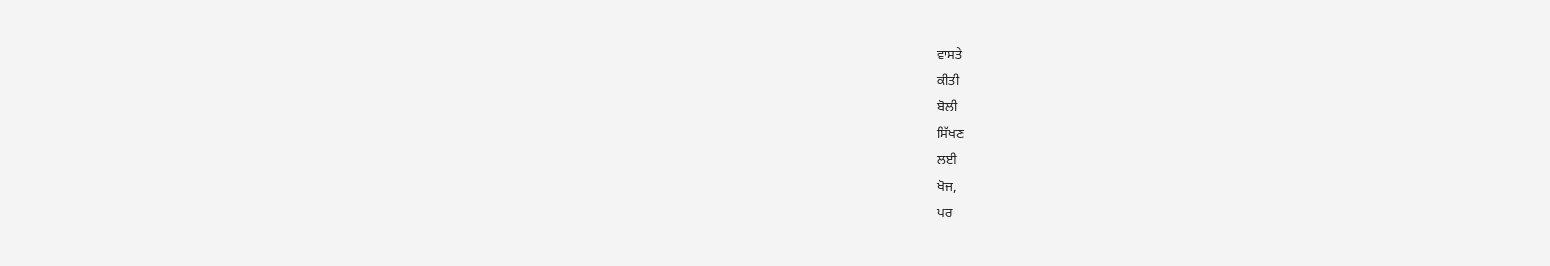ਵਾਸਤੇ
ਕੀਤੀ
ਬੋਲੀ
ਸਿੱਖਣ
ਲਈ
ਖੋਜ,
ਪਰ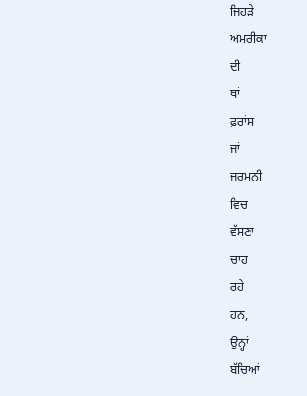ਜਿਹੜੇ
ਅਮਰੀਕਾ
ਦੀ
ਥਾਂ
ਫ਼ਰਾਂਸ
ਜਾਂ
ਜਰਮਨੀ
ਵਿਚ
ਵੱਸਣਾ
ਚਾਹ
ਰਹੇ
ਹਨ,
ਉਨ੍ਹਾਂ
ਬੱਚਿਆਂ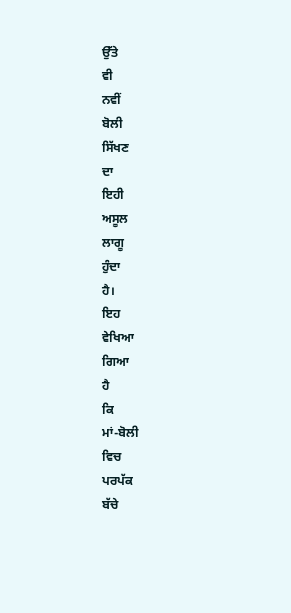ਉੱਤੇ
ਵੀ
ਨਵੀਂ
ਬੋਲੀ
ਸਿੱਖਣ
ਦਾ
ਇਹੀ
ਅਸੂਲ
ਲਾਗੂ
ਹੁੰਦਾ
ਹੈ।
ਇਹ
ਵੇਖਿਆ
ਗਿਆ
ਹੈ
ਕਿ
ਮਾਂ-ਬੋਲੀ
ਵਿਚ
ਪਰਪੱਕ
ਬੱਚੇ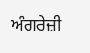ਅੰਗਰੇਜ਼ੀ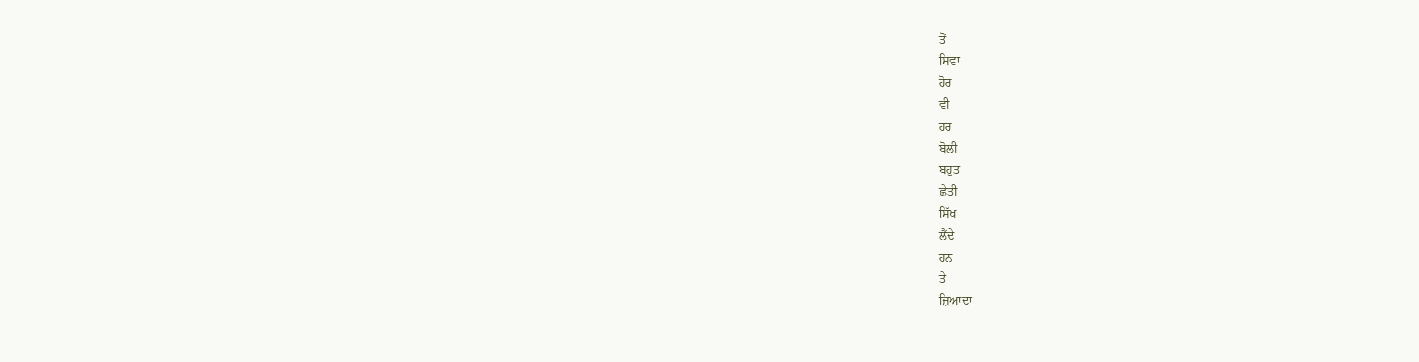ਤੋਂ
ਸਿਵਾ
ਹੋਰ
ਵੀ
ਹਰ
ਬੋਲੀ
ਬਹੁਤ
ਛੇਤੀ
ਸਿੱਖ
ਲੈਂਦੇ
ਹਨ
ਤੇ
ਜ਼ਿਆਦਾ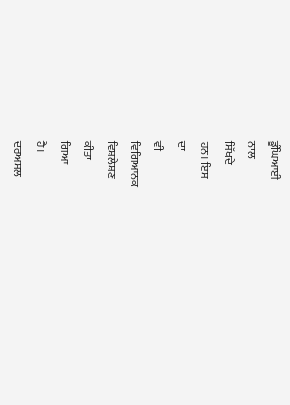ਡੂੰਘਿਆਈ
ਨਾਲ
ਸਿੱਖਦੇ
ਹਨ। ਇਸ
ਦਾ
ਵੀ
ਵਿਗਿਆਨਕ
ਵਿਸ਼ਲੇਸ਼ਣ
ਕੀਤਾ
ਗਿਆ
ਹੈ।
ਦਰਅਸਲ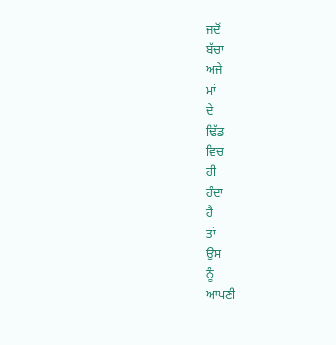ਜਦੋਂ
ਬੱਚਾ
ਅਜੇ
ਮਾਂ
ਦੇ
ਢਿੱਡ
ਵਿਚ
ਹੀ
ਹੰਦਾ
ਹੈ
ਤਾਂ
ਉਸ
ਨੂੰ
ਆਪਣੀ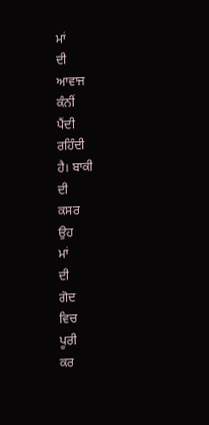ਮਾਂ
ਦੀ
ਆਵਾਜ
ਕੰਨੀਂ
ਪੈਂਦੀ
ਰਹਿੰਦੀ
ਹੈ। ਬਾਕੀ
ਦੀ
ਕਸਰ
ਉਹ
ਮਾਂ
ਦੀ
ਗੋਦ
ਵਿਚ
ਪੂਰੀ
ਕਰ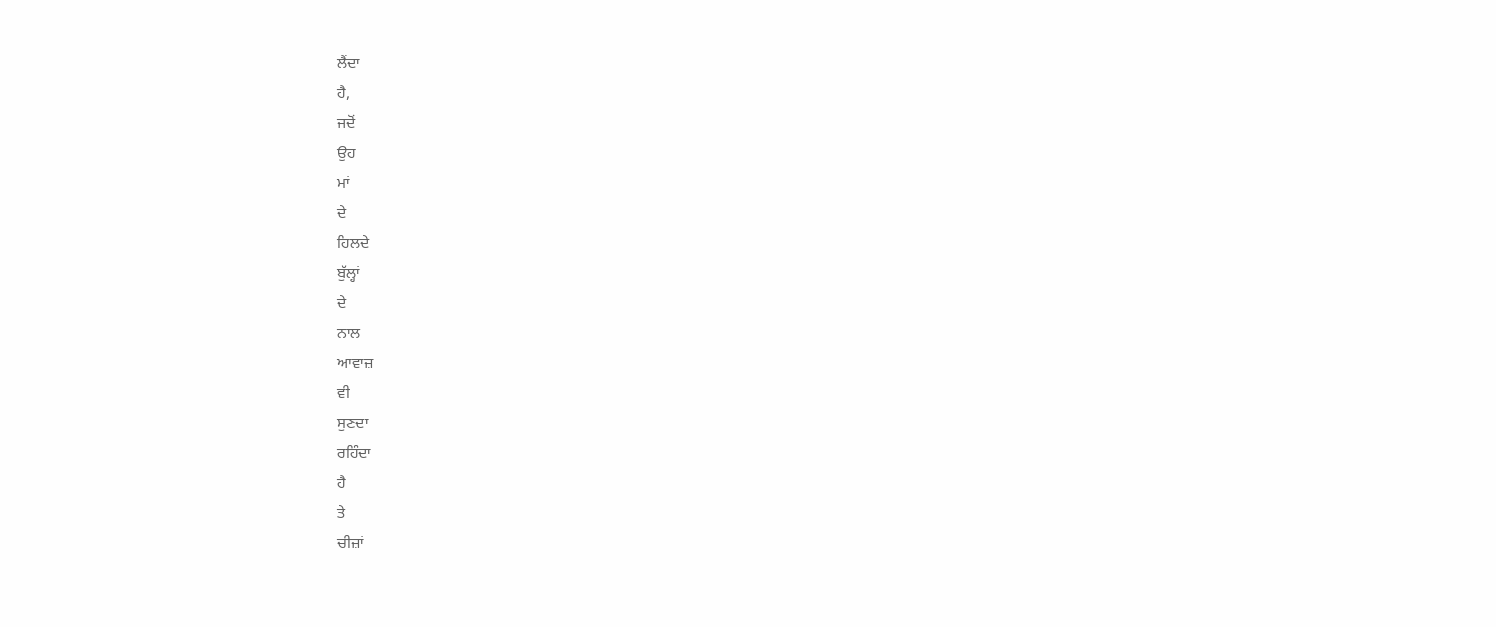ਲੈਂਦਾ
ਹੈ,
ਜਦੋਂ
ਉਹ
ਮਾਂ
ਦੇ
ਹਿਲਦੇ
ਬੁੱਲ੍ਹਾਂ
ਦੇ
ਨਾਲ
ਆਵਾਜ਼
ਵੀ
ਸੁਣਦਾ
ਰਹਿੰਦਾ
ਹੈ
ਤੇ
ਚੀਜ਼ਾਂ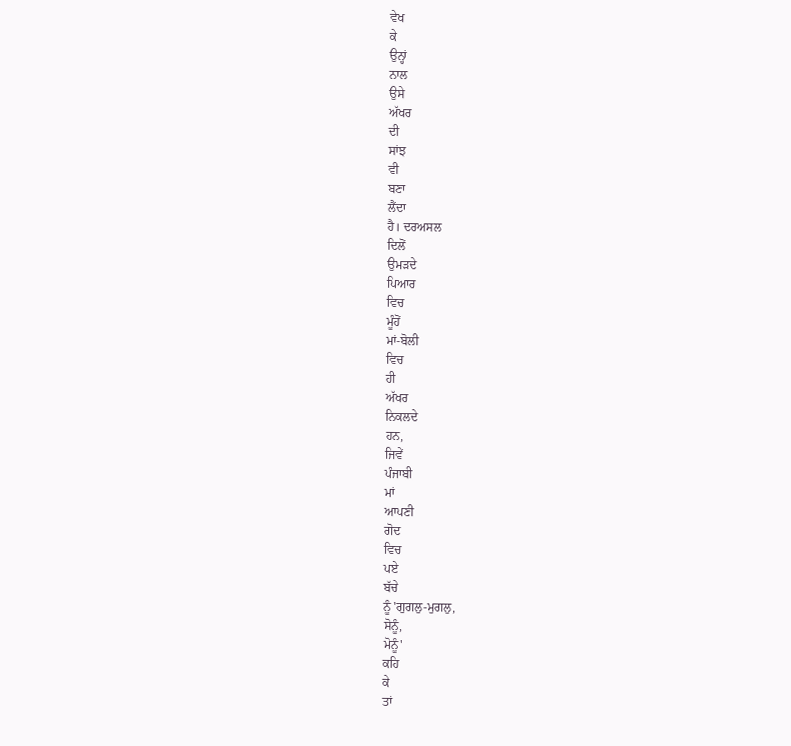ਵੇਖ
ਕੇ
ਉਨ੍ਹਾਂ
ਨਾਲ
ਉਸੇ
ਅੱਖਰ
ਦੀ
ਸਾਂਝ
ਵੀ
ਬਣਾ
ਲੈਂਦਾ
ਹੈ। ਦਰਅਸਲ
ਦਿਲੋਂ
ਉਮੜਦੇ
ਪਿਆਰ
ਵਿਚ
ਮੂੰਹੋਂ
ਮਾਂ-ਬੋਲੀ
ਵਿਚ
ਹੀ
ਅੱਖਰ
ਨਿਕਲਦੇ
ਹਨ,
ਜਿਵੇਂ
ਪੰਜਾਬੀ
ਮਾਂ
ਆਪਣੀ
ਗੋਦ
ਵਿਚ
ਪਏ
ਬੱਚੇ
ਨੂੰ 'ਗੁਗਲੁ-ਮੁਗਲੁ,
ਸੋਨੂੰ,
ਮੋਨੂੰ'
ਕਹਿ
ਕੇ
ਤਾਂ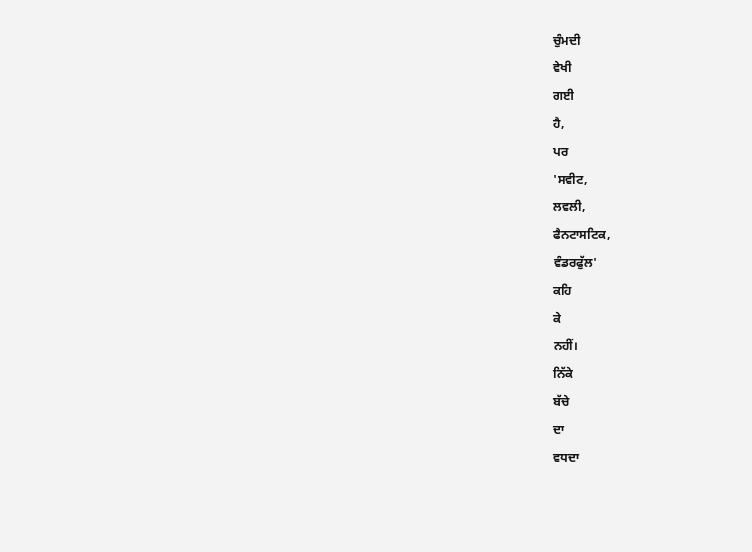ਚੁੰਮਦੀ
ਵੇਖੀ
ਗਈ
ਹੈ,
ਪਰ
'ਸਵੀਟ,
ਲਵਲੀ,
ਫੈਨਟਾਸਟਿਕ,
ਵੰਡਰਫੁੱਲ'
ਕਹਿ
ਕੇ
ਨਹੀਂ।
ਨਿੱਕੇ
ਬੱਚੇ
ਦਾ
ਵਧਦਾ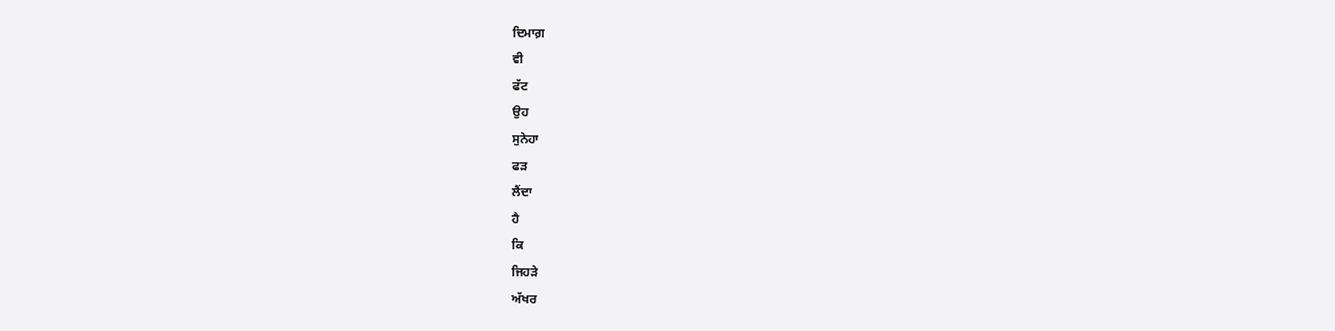ਦਿਮਾਗ਼
ਵੀ
ਫੱਟ
ਉਹ
ਸੁਨੇਹਾ
ਫੜ
ਲੈਂਦਾ
ਹੈ
ਕਿ
ਜਿਹੜੇ
ਅੱਖਰ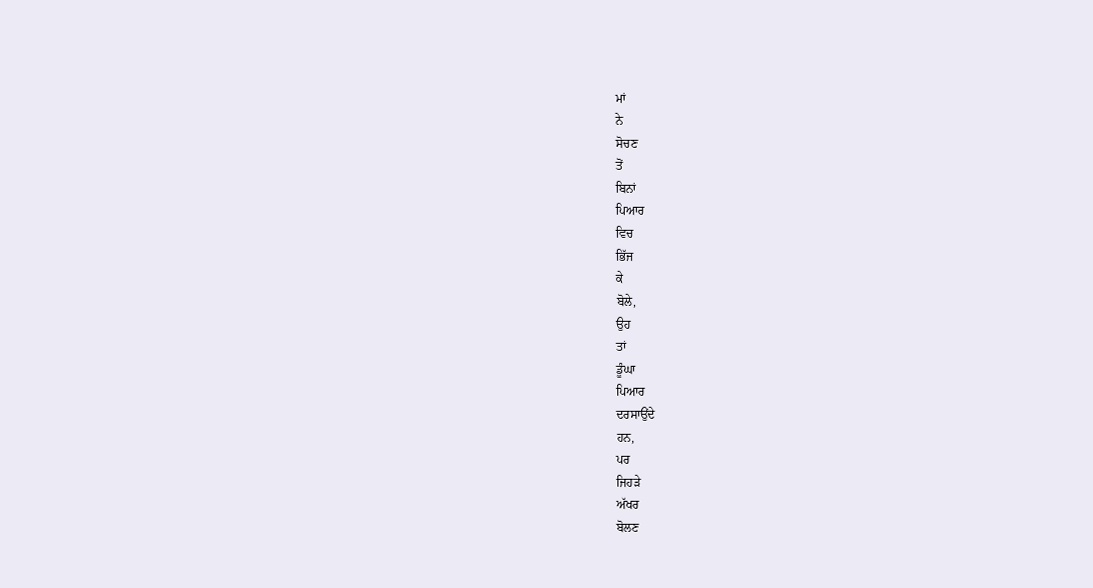ਮਾਂ
ਨੇ
ਸੋਚਣ
ਤੋਂ
ਬਿਨਾਂ
ਪਿਆਰ
ਵਿਚ
ਭਿੱਜ
ਕੇ
ਬੋਲੇ,
ਉਹ
ਤਾਂ
ਡੂੰਘਾ
ਪਿਆਰ
ਦਰਸਾਉਂਦੇ
ਹਨ,
ਪਰ
ਜਿਹੜੇ
ਅੱਖਰ
ਬੋਲਣ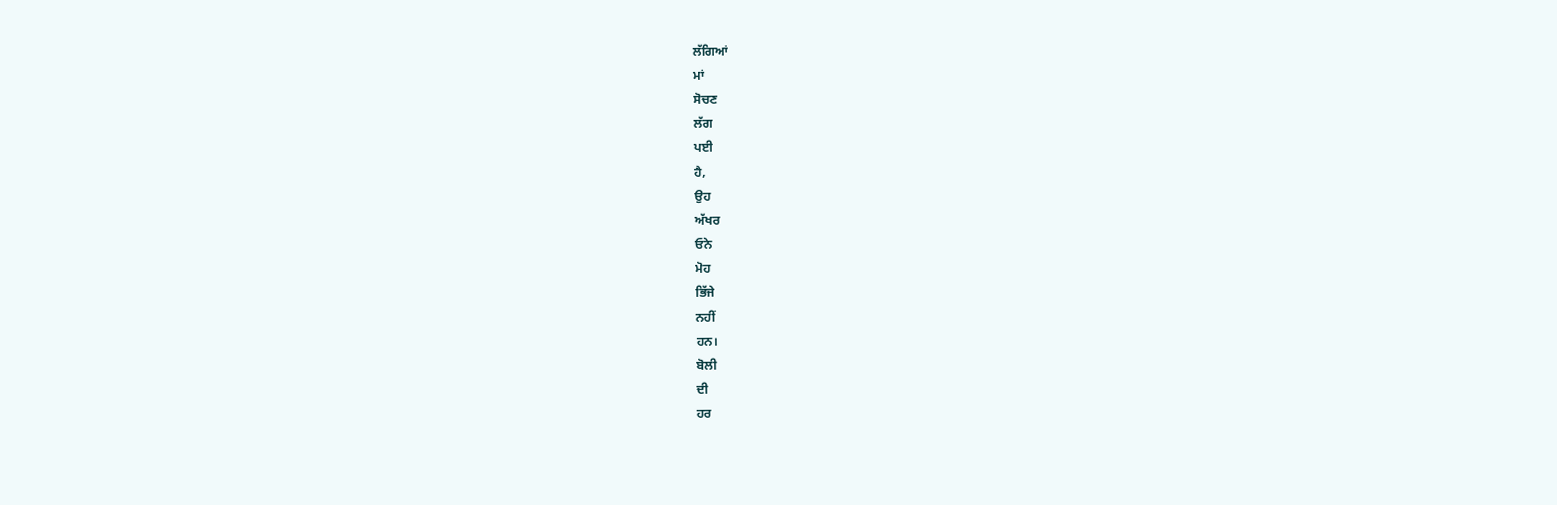ਲੱਗਿਆਂ
ਮਾਂ
ਸੋਚਣ
ਲੱਗ
ਪਈ
ਹੈ,
ਉਹ
ਅੱਖਰ
ਓਨੇ
ਮੋਹ
ਭਿੱਜੇ
ਨਹੀਂ
ਹਨ।
ਬੋਲੀ
ਦੀ
ਹਰ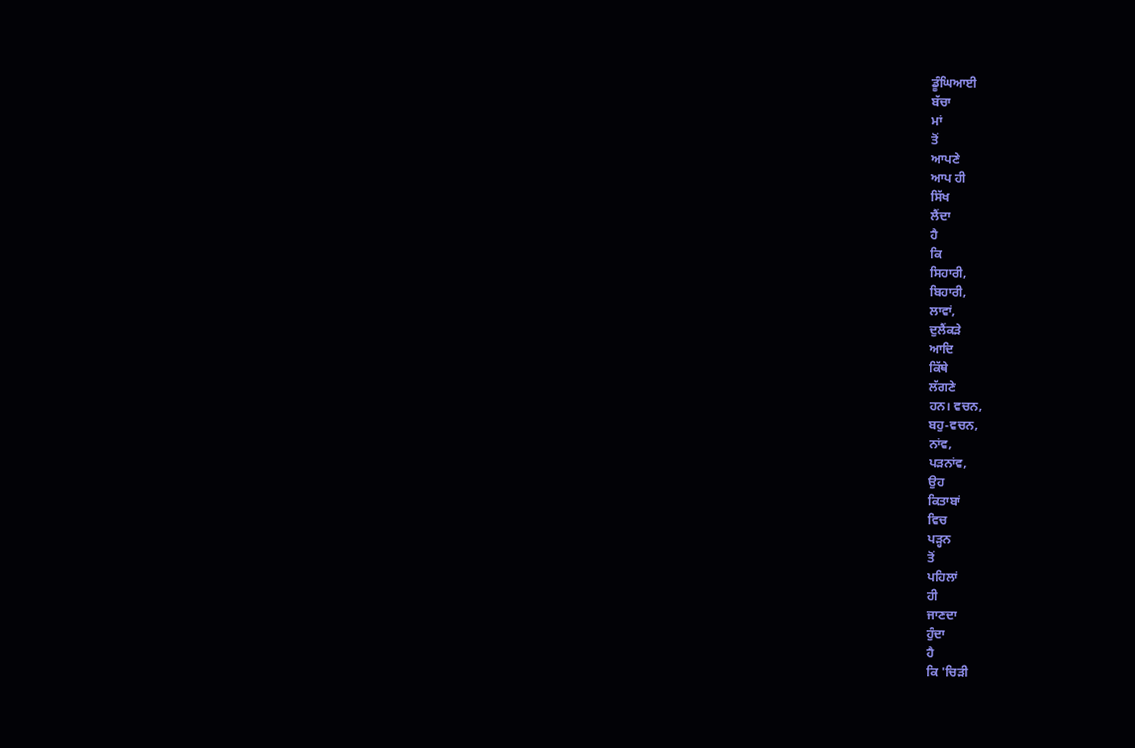ਡੂੰਘਿਆਈ
ਬੱਚਾ
ਮਾਂ
ਤੋਂ
ਆਪਣੇ
ਆਪ ਹੀ
ਸਿੱਖ
ਲੈਂਦਾ
ਹੈ
ਕਿ
ਸਿਹਾਰੀ,
ਬਿਹਾਰੀ,
ਲਾਵਾਂ,
ਦੁਲੈਂਕੜੇ
ਆਦਿ
ਕਿੱਥੇ
ਲੱਗਣੇ
ਹਨ। ਵਚਨ,
ਬਹੁ-ਵਚਨ,
ਨਾਂਵ,
ਪੜਨਾਂਵ,
ਉਹ
ਕਿਤਾਬਾਂ
ਵਿਚ
ਪੜ੍ਹਨ
ਤੋਂ
ਪਹਿਲਾਂ
ਹੀ
ਜਾਣਦਾ
ਹੁੰਦਾ
ਹੈ
ਕਿ 'ਚਿੜੀ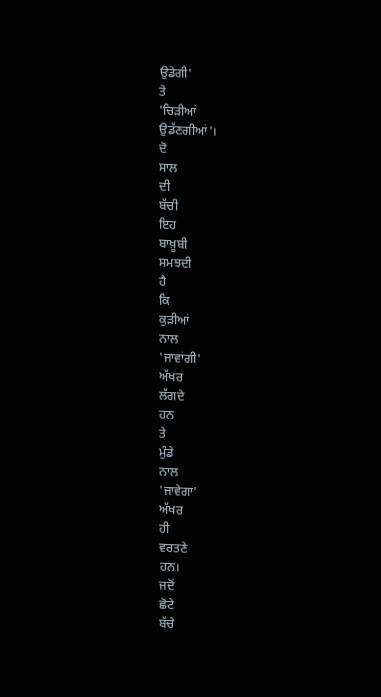ਉਡੇਗੀ'
ਤੇ
'ਚਿੜੀਆਂ
ਉਡੱਣਗੀਆਂ'।
ਦੋ
ਸਾਲ
ਦੀ
ਬੱਚੀ
ਇਹ
ਬਾਖ਼ੂਬੀ
ਸਮਝਦੀ
ਹੈ
ਕਿ
ਕੁੜੀਆਂ
ਨਾਲ
'ਜਾਵਾਂਗੀ'
ਅੱਖਰ
ਲੱਗਦੇ
ਹਨ
ਤੇ
ਮੁੰਡੇ
ਨਾਲ
'ਜਾਵੇਗਾ'
ਅੱਖਰ
ਹੀ
ਵਰਤਣੇ
ਹਨ।
ਜਦੋਂ
ਛੋਟੇ
ਬੱਚੇ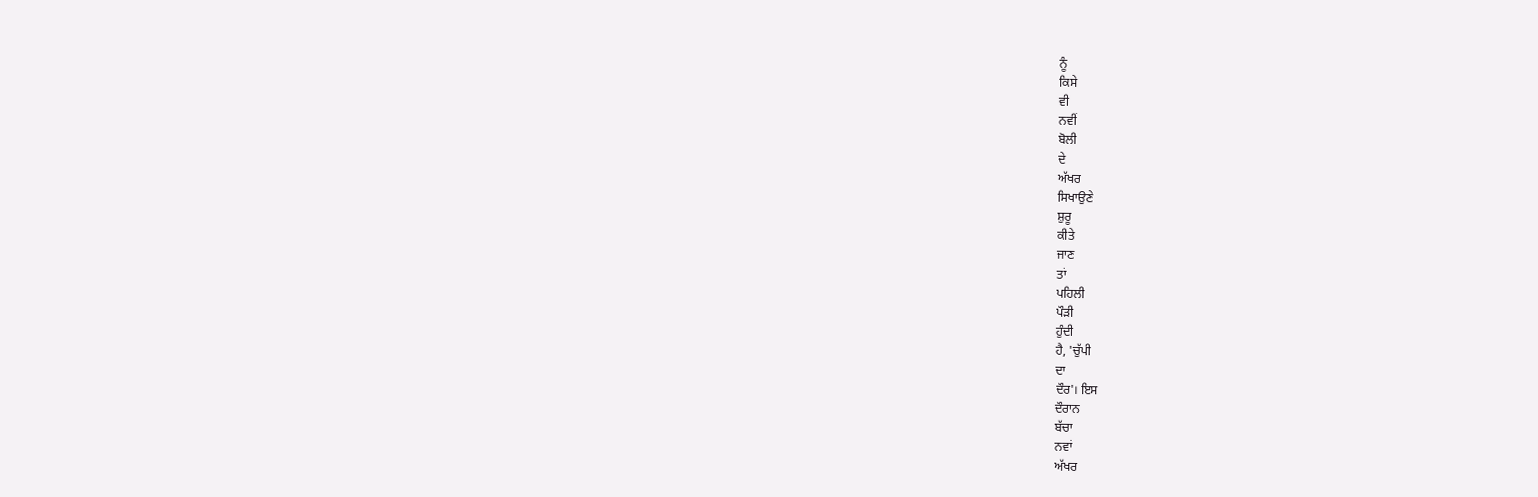ਨੂੰ
ਕਿਸੇ
ਵੀ
ਨਵੀਂ
ਬੋਲੀ
ਦੇ
ਅੱਖਰ
ਸਿਖਾਉਣੇ
ਸ਼ੁਰੂ
ਕੀਤੇ
ਜਾਣ
ਤਾਂ
ਪਹਿਲੀ
ਪੌੜੀ
ਹੁੰਦੀ
ਹੈ, 'ਚੁੱਪੀ
ਦਾ
ਦੌਰ'। ਇਸ
ਦੌਰਾਨ
ਬੱਚਾ
ਨਵਾਂ
ਅੱਖਰ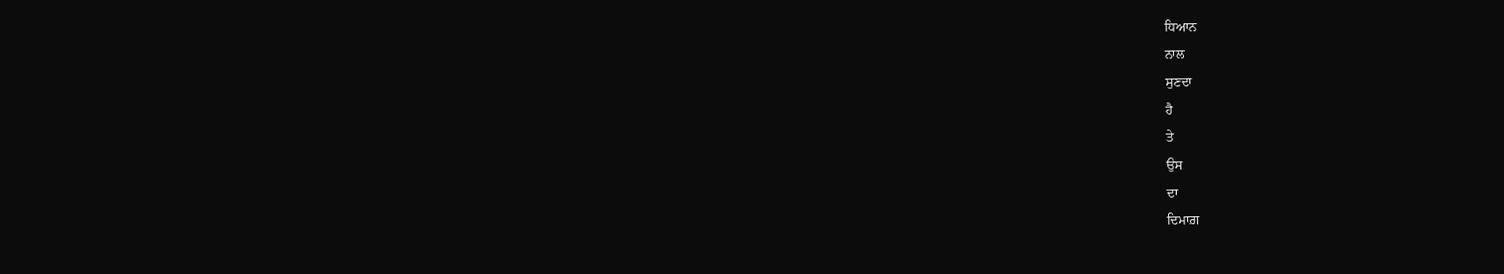ਧਿਆਨ
ਨਾਲ
ਸੁਣਦਾ
ਹੈ
ਤੇ
ਉਸ
ਦਾ
ਦਿਮਾਗ਼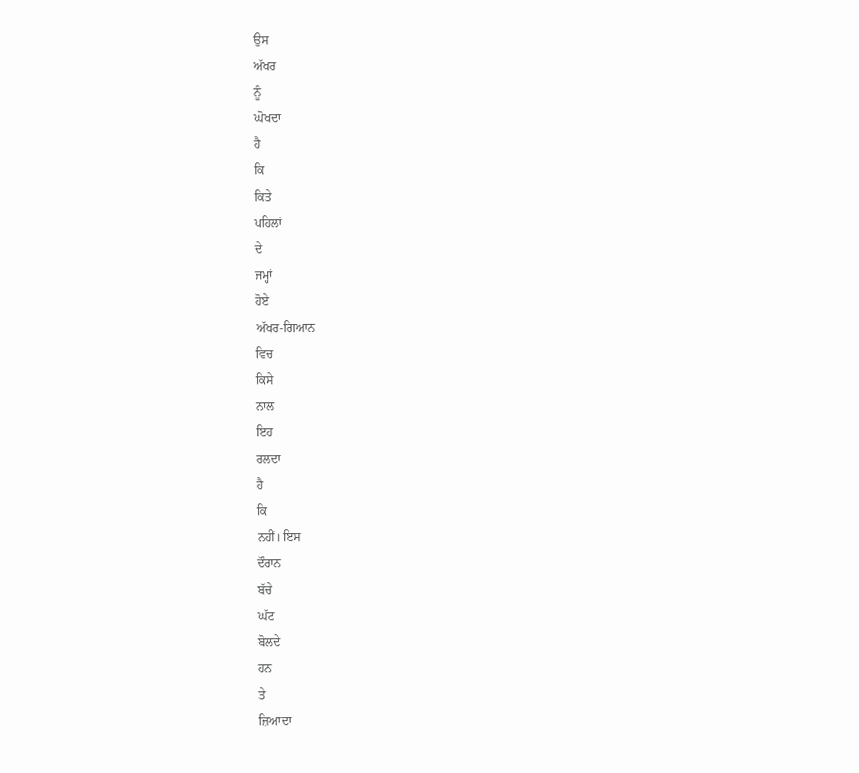ਉਸ
ਅੱਖਰ
ਨੂੰ
ਘੋਖਦਾ
ਹੈ
ਕਿ
ਕਿਤੇ
ਪਹਿਲਾਂ
ਦੇ
ਜਮ੍ਹਾਂ
ਹੋਏ
ਅੱਖਰ-ਗਿਆਨ
ਵਿਚ
ਕਿਸੇ
ਨਾਲ
ਇਹ
ਰਲਦਾ
ਹੈ
ਕਿ
ਨਹੀਂ। ਇਸ
ਦੌਰਾਨ
ਬੱਚੇ
ਘੱਟ
ਬੋਲਦੇ
ਹਨ
ਤੇ
ਜ਼ਿਆਦਾ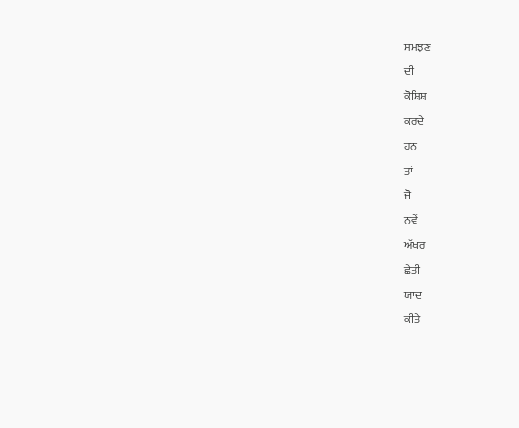ਸਮਝਣ
ਦੀ
ਕੋਸ਼ਿਸ਼
ਕਰਦੇ
ਹਨ
ਤਾਂ
ਜੋ
ਨਵੇਂ
ਅੱਖਰ
ਛੇਤੀ
ਯਾਦ
ਕੀਤੇ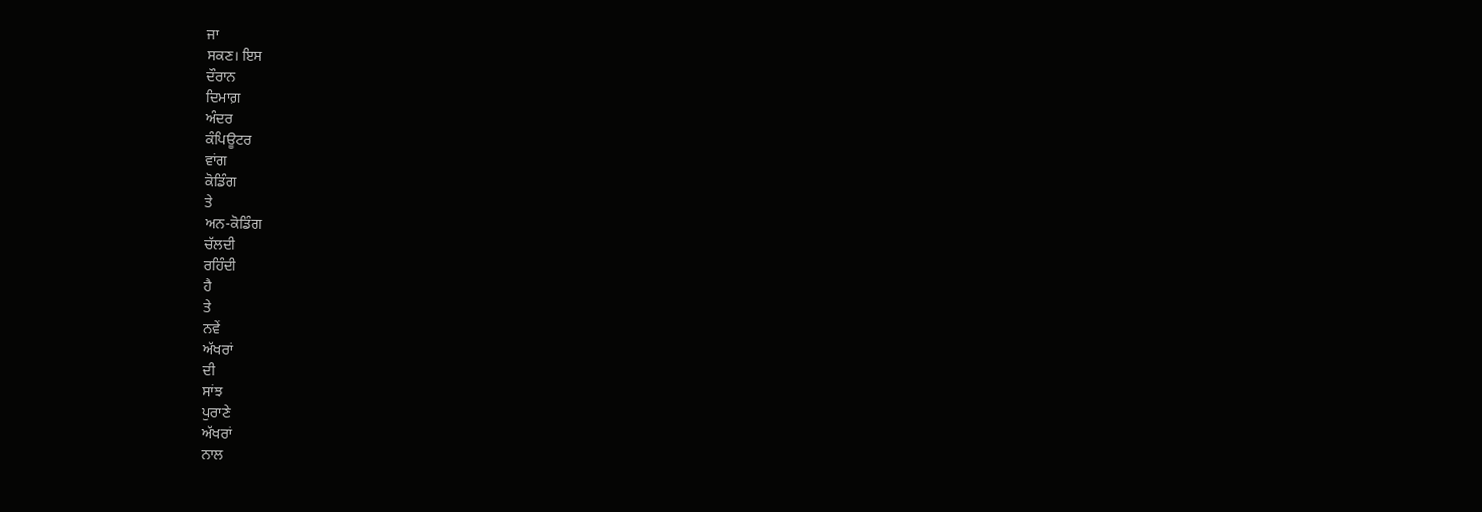ਜਾ
ਸਕਣ। ਇਸ
ਦੌਰਾਨ
ਦਿਮਾਗ਼
ਅੰਦਰ
ਕੰਪਿਊਟਰ
ਵਾਂਗ
ਕੋਡਿੰਗ
ਤੇ
ਅਨ-ਕੋਡਿੰਗ
ਚੱਲਦੀ
ਰਹਿੰਦੀ
ਹੈ
ਤੇ
ਨਵੇਂ
ਅੱਖਰਾਂ
ਦੀ
ਸਾਂਝ
ਪੁਰਾਣੇ
ਅੱਖਰਾਂ
ਨਾਲ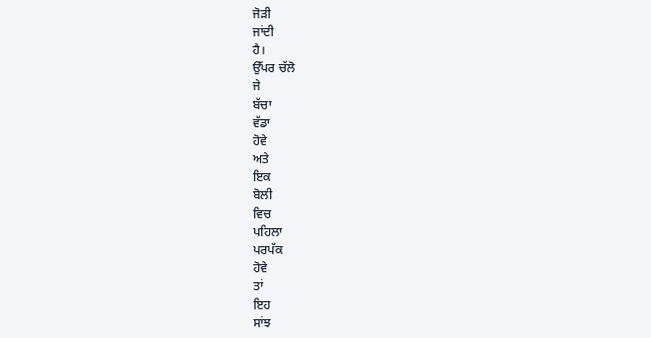ਜੋੜੀ
ਜਾਂਦੀ
ਹੈ।
ਉੱਪਰ ਚੱਲੋ
ਜੇ
ਬੱਚਾ
ਵੱਡਾ
ਹੋਵੇ
ਅਤੇ
ਇਕ
ਬੋਲੀ
ਵਿਚ
ਪਹਿਲਾ
ਪਰਪੱਕ
ਹੋਵੇ
ਤਾਂ
ਇਹ
ਸਾਂਝ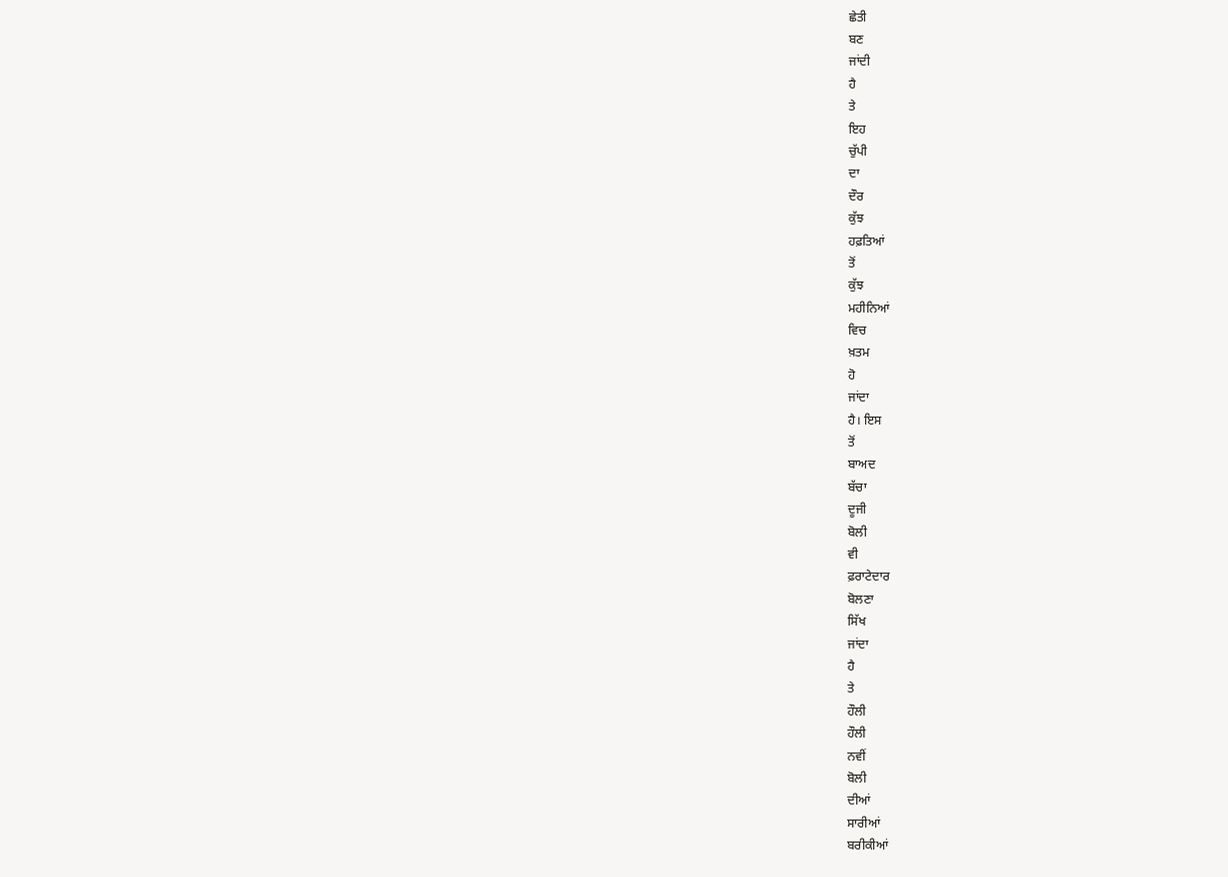ਛੇਤੀ
ਬਣ
ਜਾਂਦੀ
ਹੈ
ਤੇ
ਇਹ
ਚੁੱਪੀ
ਦਾ
ਦੌਰ
ਕੁੱਝ
ਹਫ਼ਤਿਆਂ
ਤੋਂ
ਕੁੱਝ
ਮਹੀਨਿਆਂ
ਵਿਚ
ਖ਼ਤਮ
ਹੋ
ਜਾਂਦਾ
ਹੈ। ਇਸ
ਤੋਂ
ਬਾਅਦ
ਬੱਚਾ
ਦੂਜੀ
ਬੋਲੀ
ਵੀ
ਫ਼ਰਾਟੇਦਾਰ
ਬੋਲਣਾ
ਸਿੱਖ
ਜਾਂਦਾ
ਹੈ
ਤੇ
ਹੌਲੀ
ਹੌਲੀ
ਨਵੀਂ
ਬੋਲੀ
ਦੀਆਂ
ਸਾਰੀਆਂ
ਬਰੀਕੀਆਂ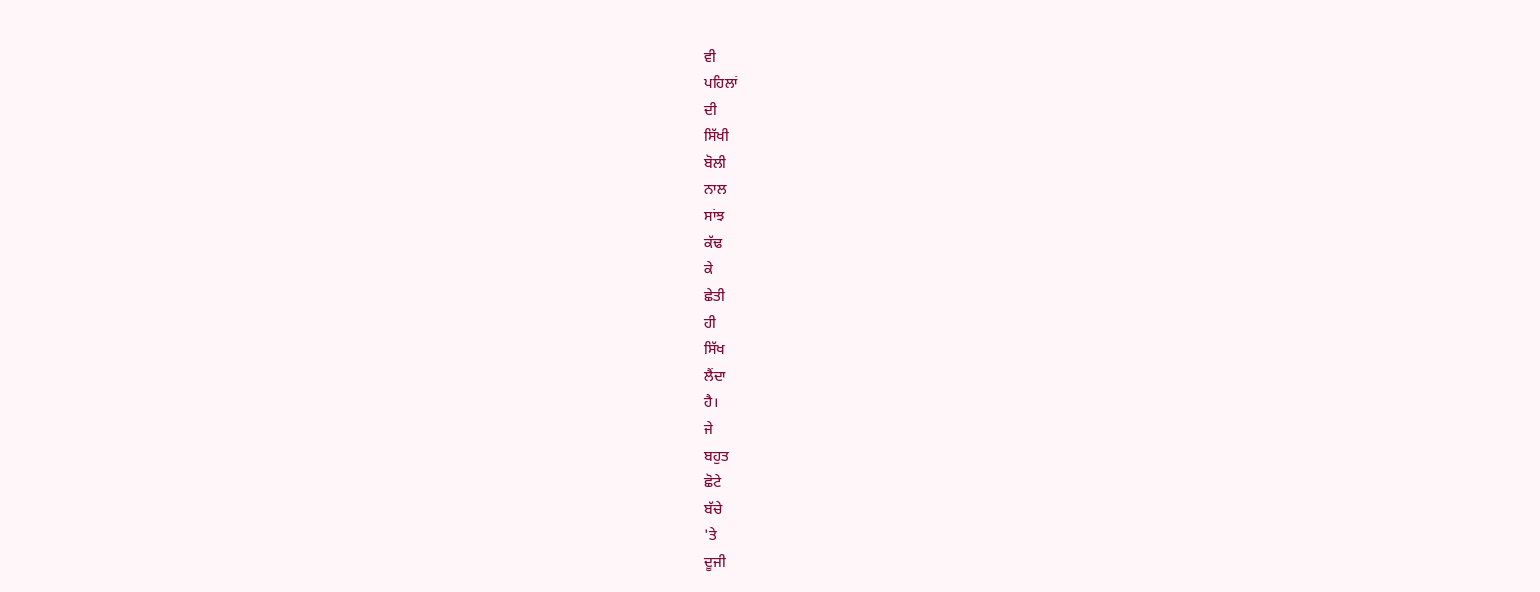ਵੀ
ਪਹਿਲਾਂ
ਦੀ
ਸਿੱਖੀ
ਬੋਲੀ
ਨਾਲ
ਸਾਂਝ
ਕੱਢ
ਕੇ
ਛੇਤੀ
ਹੀ
ਸਿੱਖ
ਲੈਂਦਾ
ਹੈ।
ਜੇ
ਬਹੁਤ
ਛੋਟੇ
ਬੱਚੇ
'ਤੇ
ਦੂਜੀ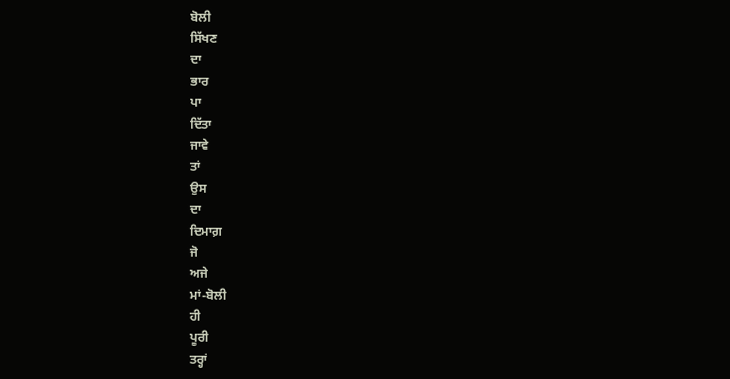ਬੋਲੀ
ਸਿੱਖਣ
ਦਾ
ਭਾਰ
ਪਾ
ਦਿੱਤਾ
ਜਾਵੇ
ਤਾਂ
ਉਸ
ਦਾ
ਦਿਮਾਗ਼
ਜੋ
ਅਜੇ
ਮਾਂ-ਬੋਲੀ
ਹੀ
ਪੂਰੀ
ਤਰ੍ਹਾਂ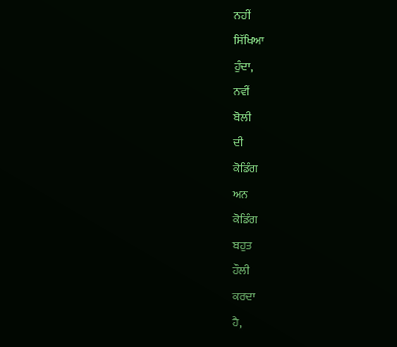ਨਹੀਂ
ਸਿੱਖਿਆ
ਹੁੰਦਾ,
ਨਵੀਂ
ਬੋਲੀ
ਦੀ
ਕੋਡਿੰਗ
ਅਨ
ਕੋਡਿੰਗ
ਬਹੁਤ
ਹੌਲੀ
ਕਰਦਾ
ਹੈ,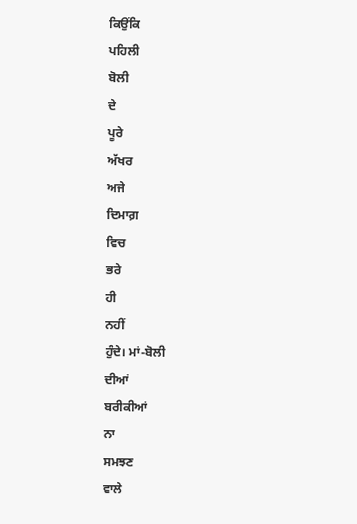ਕਿਉਂਕਿ
ਪਹਿਲੀ
ਬੋਲੀ
ਦੇ
ਪੂਰੇ
ਅੱਖਰ
ਅਜੇ
ਦਿਮਾਗ਼
ਵਿਚ
ਭਰੇ
ਹੀ
ਨਹੀਂ
ਹੁੰਦੇ। ਮਾਂ-ਬੋਲੀ
ਦੀਆਂ
ਬਰੀਕੀਆਂ
ਨਾ
ਸਮਝਣ
ਵਾਲੇ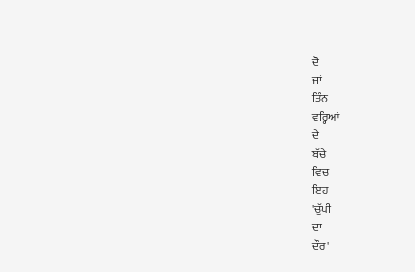ਦੋ
ਜਾਂ
ਤਿੰਨ
ਵਰ੍ਹਿਆਂ
ਦੇ
ਬੱਚੇ
ਵਿਚ
ਇਹ
'ਚੁੱਪੀ
ਦਾ
ਦੌਰ'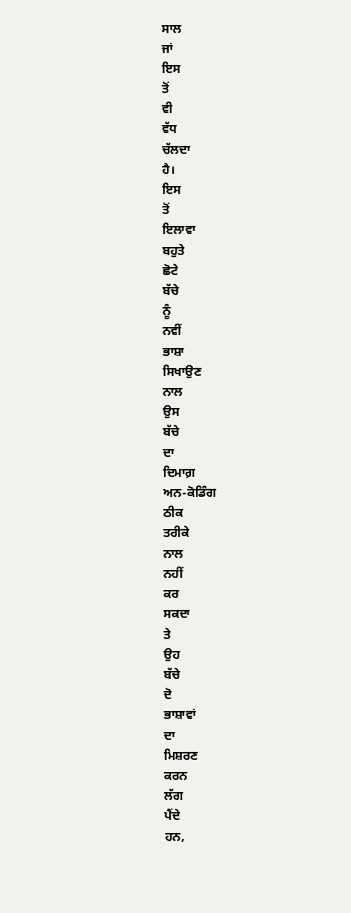ਸਾਲ
ਜਾਂ
ਇਸ
ਤੋਂ
ਵੀ
ਵੱਧ
ਚੱਲਦਾ
ਹੈ।
ਇਸ
ਤੋਂ
ਇਲਾਵਾ
ਬਹੁਤੇ
ਛੋਟੇ
ਬੱਚੇ
ਨੂੰ
ਨਵੀਂ
ਭਾਸ਼ਾ
ਸਿਖਾਉਣ
ਨਾਲ
ਉਸ
ਬੱਚੇ
ਦਾ
ਦਿਮਾਗ਼
ਅਨ-ਕੋਡਿੰਗ
ਠੀਕ
ਤਰੀਕੇ
ਨਾਲ
ਨਹੀਂ
ਕਰ
ਸਕਦਾ
ਤੇ
ਉਹ
ਬੱਚੇ
ਦੋ
ਭਾਸ਼ਾਵਾਂ
ਦਾ
ਮਿਸ਼ਰਣ
ਕਰਨ
ਲੱਗ
ਪੈਂਦੇ
ਹਨ,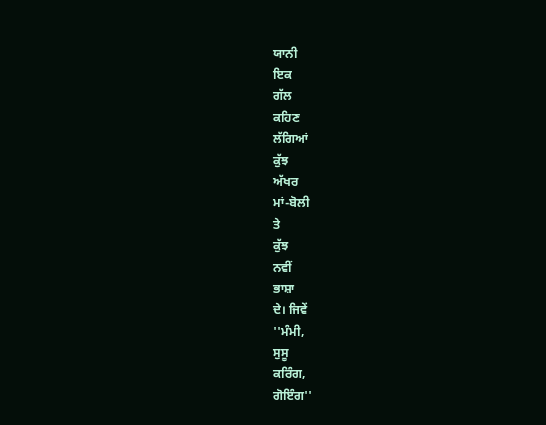ਯਾਨੀ
ਇਕ
ਗੱਲ
ਕਹਿਣ
ਲੱਗਿਆਂ
ਕੁੱਝ
ਅੱਖਰ
ਮਾਂ-ਬੋਲੀ
ਤੇ
ਕੁੱਝ
ਨਵੀਂ
ਭਾਸ਼ਾ
ਦੇ। ਜਿਵੇਂ
''ਮੰਮੀ,
ਸੁਸੂ
ਕਰਿੰਗ,
ਗੋਇੰਗ''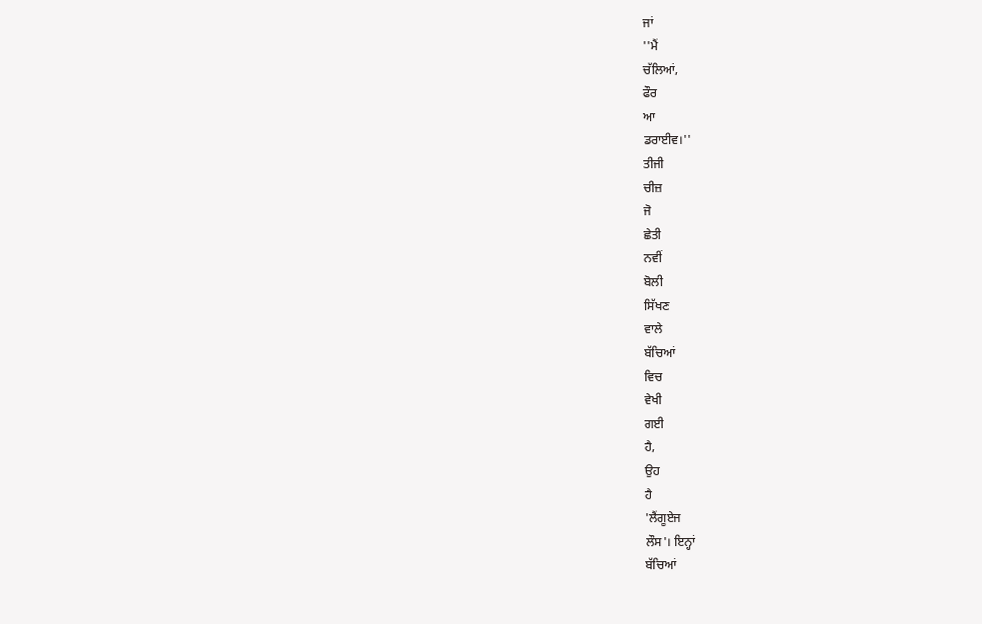ਜਾਂ
''ਮੈਂ
ਚੱਲਿਆਂ,
ਫੌਰ
ਆ
ਡਰਾਈਵ।''
ਤੀਜੀ
ਚੀਜ਼
ਜੋ
ਛੇਤੀ
ਨਵੀਂ
ਬੋਲੀ
ਸਿੱਖਣ
ਵਾਲੇ
ਬੱਚਿਆਂ
ਵਿਚ
ਵੇਖੀ
ਗਈ
ਹੈ,
ਉਹ
ਹੈ
'ਲੈਂਗੂਏਜ
ਲੌਸ'। ਇਨ੍ਹਾਂ
ਬੱਚਿਆਂ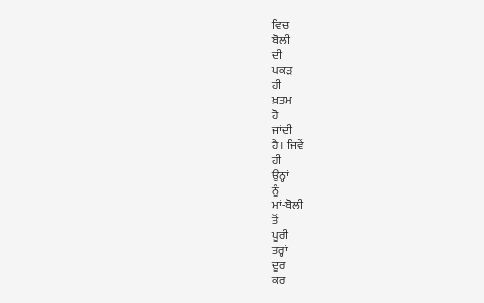ਵਿਚ
ਬੋਲੀ
ਦੀ
ਪਕੜ
ਹੀ
ਖ਼ਤਮ
ਹੋ
ਜਾਂਦੀ
ਹੈ। ਜਿਵੇਂ
ਹੀ
ਉਨ੍ਹਾਂ
ਨੂੰ
ਮਾਂ-ਬੋਲੀ
ਤੋਂ
ਪੂਰੀ
ਤਰ੍ਹਾਂ
ਦੂਰ
ਕਰ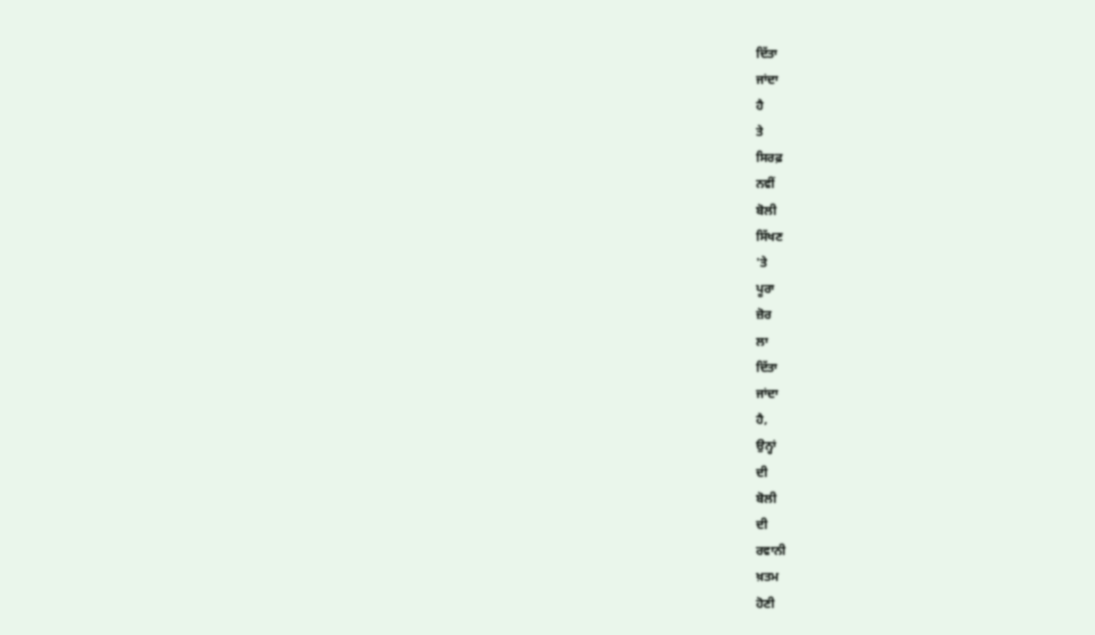ਦਿੱਤਾ
ਜਾਂਦਾ
ਹੈ
ਤੇ
ਸਿਰਫ਼
ਨਵੀਂ
ਬੋਲੀ
ਸਿੱਖਣ
'ਤੇ
ਪੂਰਾ
ਜ਼ੋਰ
ਲਾ
ਦਿੱਤਾ
ਜਾਂਦਾ
ਹੈ,
ਉਨ੍ਹਾਂ
ਦੀ
ਬੋਲੀ
ਦੀ
ਰਵਾਨੀ
ਖ਼ਤਮ
ਹੋਣੀ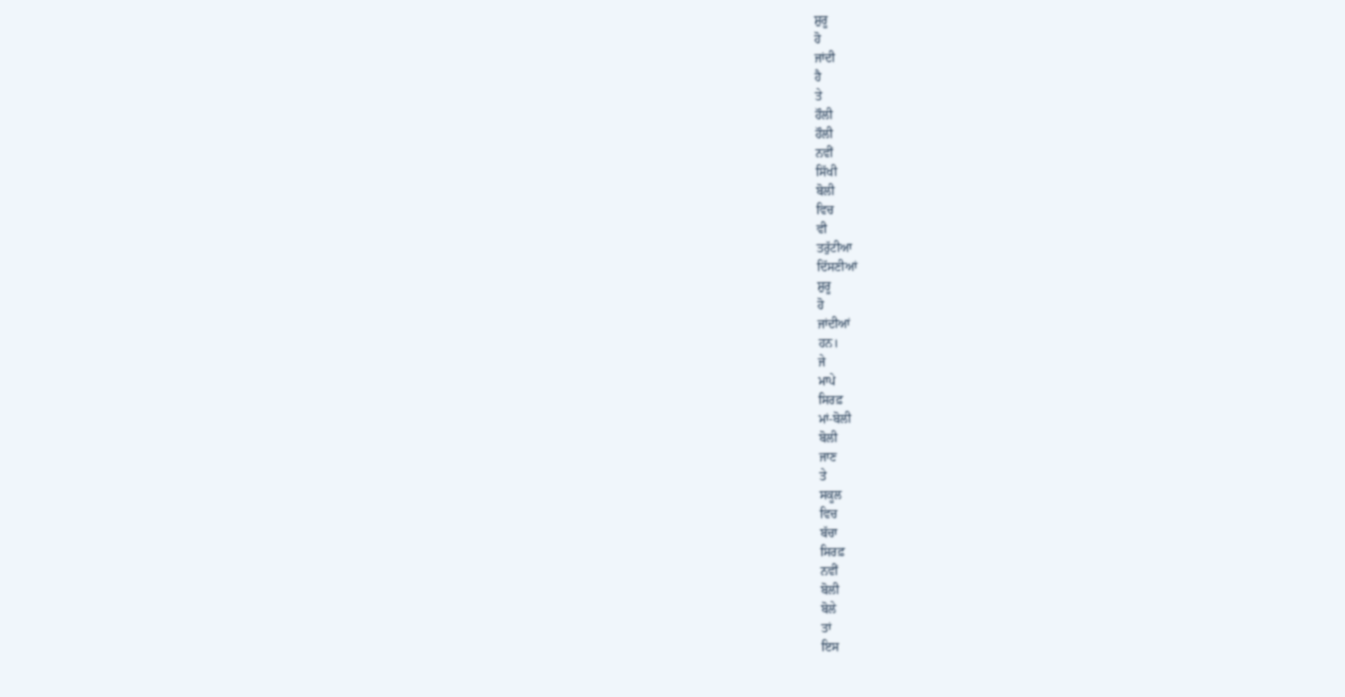ਸ਼ੁਰੂ
ਹੋ
ਜਾਂਦੀ
ਹੈ
ਤੇ
ਹੌਲੀ
ਹੌਲੀ
ਨਵੀਂ
ਸਿੱਖੀ
ਬੋਲੀ
ਵਿਚ
ਵੀ
ਤਰੁੱਟੀਆ
ਦਿੱਸਣੀਆਂ
ਸ਼ੁਰੂ
ਹੋ
ਜਾਂਦੀਆਂ
ਹਨ।
ਜੇ
ਮਾਪੇ
ਸਿਰਫ਼
ਮਾਂ-ਬੋਲੀ
ਬੋਲੀ
ਜਾਣ
ਤੇ
ਸਕੂਲ
ਵਿਚ
ਬੱਚਾ
ਸਿਰਫ਼
ਨਵੀਂ
ਬੋਲੀ
ਬੋਲੇ
ਤਾਂ
ਇਸ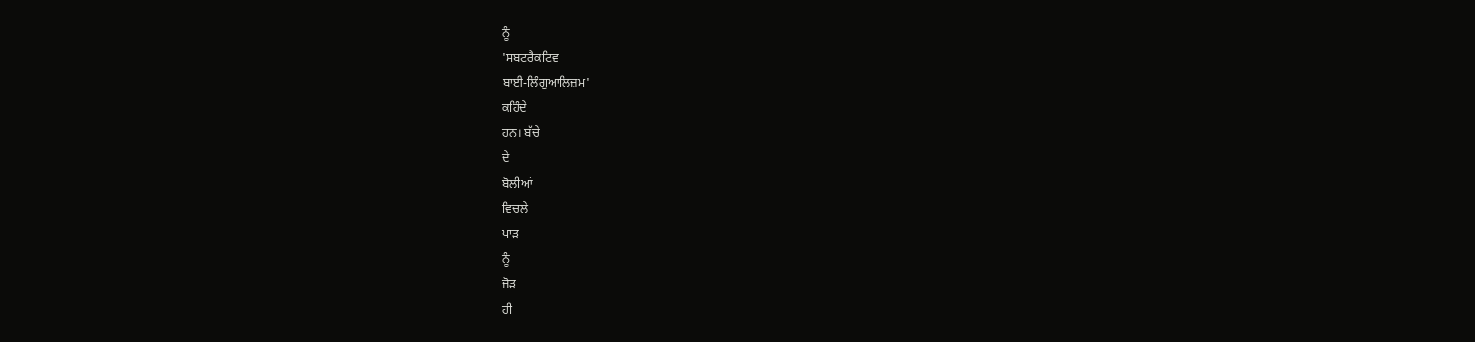ਨੂੰ
'ਸਬਟਰੈਕਟਿਵ
ਬਾਈ-ਲਿੰਗੁਆਲਿਜ਼ਮ'
ਕਹਿੰਦੇ
ਹਨ। ਬੱਚੇ
ਦੇ
ਬੋਲੀਆਂ
ਵਿਚਲੇ
ਪਾੜ
ਨੂੰ
ਜੋੜ
ਹੀ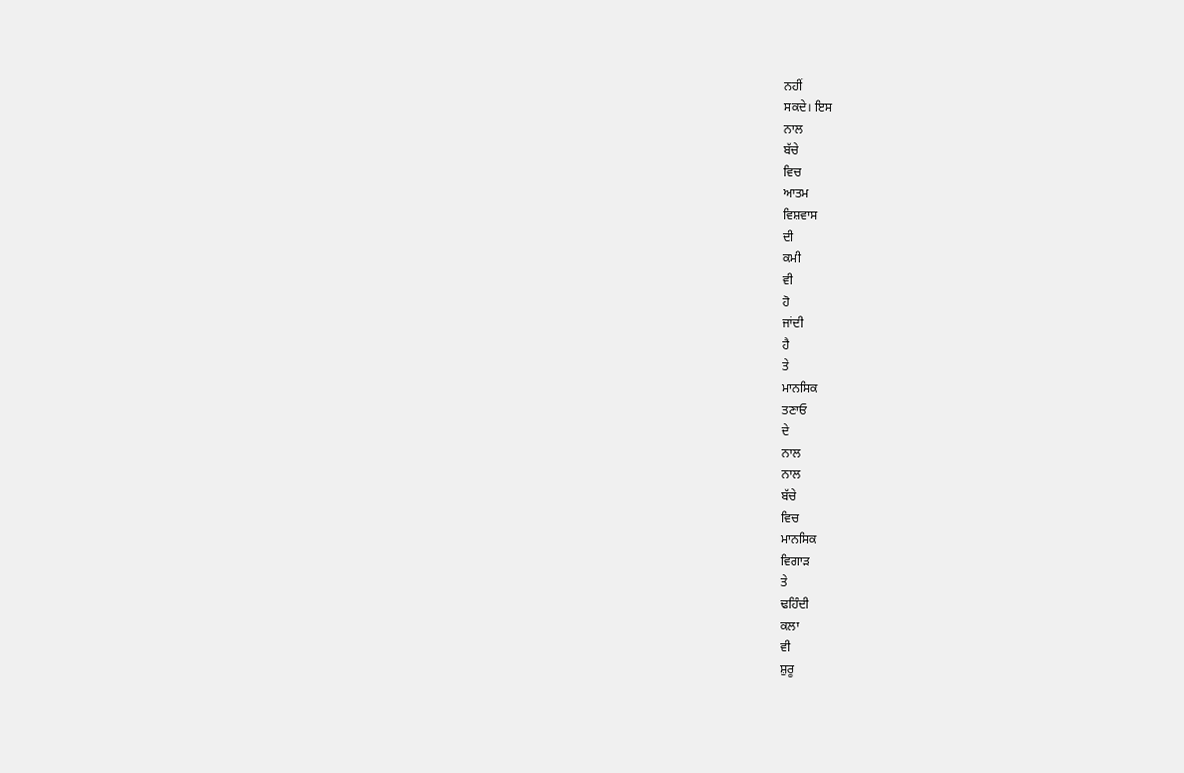ਨਹੀਂ
ਸਕਦੇ। ਇਸ
ਨਾਲ
ਬੱਚੇ
ਵਿਚ
ਆਤਮ
ਵਿਸ਼ਵਾਸ
ਦੀ
ਕਮੀ
ਵੀ
ਹੋ
ਜਾਂਦੀ
ਹੈ
ਤੇ
ਮਾਨਸਿਕ
ਤਣਾਓ
ਦੇ
ਨਾਲ
ਨਾਲ
ਬੱਚੇ
ਵਿਚ
ਮਾਨਸਿਕ
ਵਿਗਾੜ
ਤੇ
ਢਹਿੰਦੀ
ਕਲਾ
ਵੀ
ਸ਼ੁਰੂ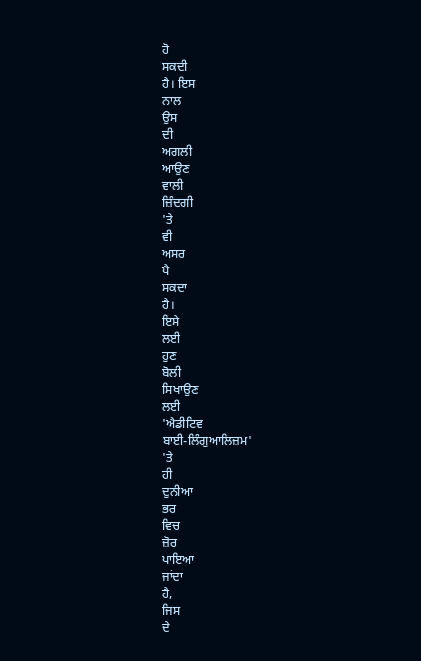ਹੋ
ਸਕਦੀ
ਹੈ। ਇਸ
ਨਾਲ
ਉਸ
ਦੀ
ਅਗਲੀ
ਆਉਣ
ਵਾਲੀ
ਜ਼ਿੰਦਗੀ
'ਤੇ
ਵੀ
ਅਸਰ
ਪੈ
ਸਕਦਾ
ਹੈ।
ਇਸੇ
ਲਈ
ਹੁਣ
ਬੋਲੀ
ਸਿਖਾਉਣ
ਲਈ
'ਐਡੀਟਿਵ
ਬਾਈ-ਲਿੰਗੁਆਲਿਜ਼ਮ'
'ਤੇ
ਹੀ
ਦੁਨੀਆ
ਭਰ
ਵਿਚ
ਜ਼ੋਰ
ਪਾਇਆ
ਜਾਂਦਾ
ਹੈ,
ਜਿਸ
ਦੇ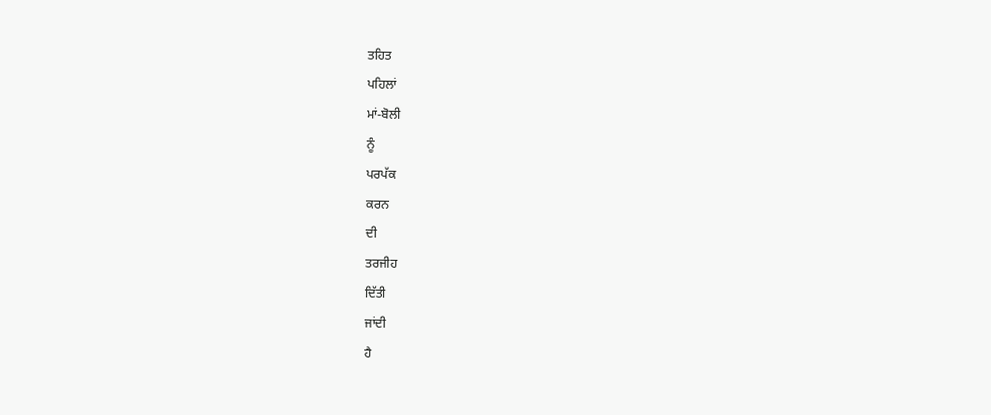ਤਹਿਤ
ਪਹਿਲਾਂ
ਮਾਂ-ਬੋਲੀ
ਨੂੰ
ਪਰਪੱਕ
ਕਰਨ
ਦੀ
ਤਰਜੀਹ
ਦਿੱਤੀ
ਜਾਂਦੀ
ਹੈ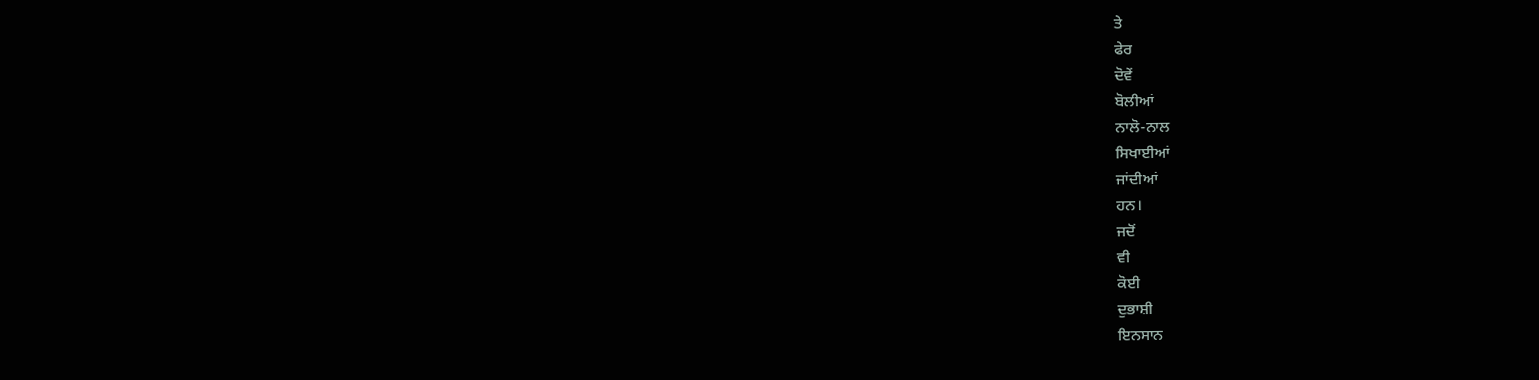ਤੇ
ਫੇਰ
ਦੋਵੇਂ
ਬੋਲੀਆਂ
ਨਾਲੋ-ਨਾਲ
ਸਿਖਾਈਆਂ
ਜਾਂਦੀਆਂ
ਹਨ।
ਜਦੋਂ
ਵੀ
ਕੋਈ
ਦੁਭਾਸ਼ੀ
ਇਨਸਾਨ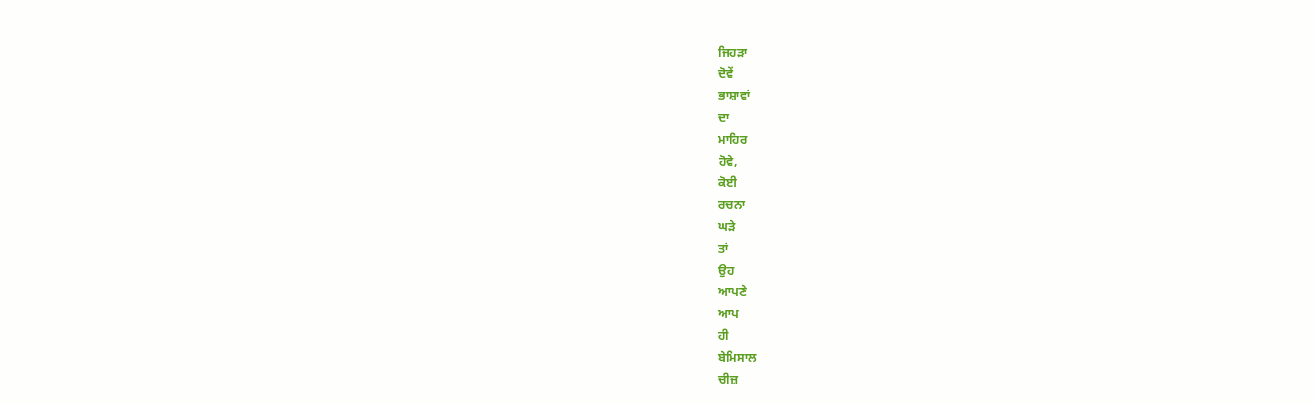ਜਿਹੜਾ
ਦੋਵੇਂ
ਭਾਸ਼ਾਵਾਂ
ਦਾ
ਮਾਹਿਰ
ਹੋਵੇ,
ਕੋਈ
ਰਚਨਾ
ਘੜੇ
ਤਾਂ
ਉਹ
ਆਪਣੇ
ਆਪ
ਹੀ
ਬੇਮਿਸਾਲ
ਚੀਜ਼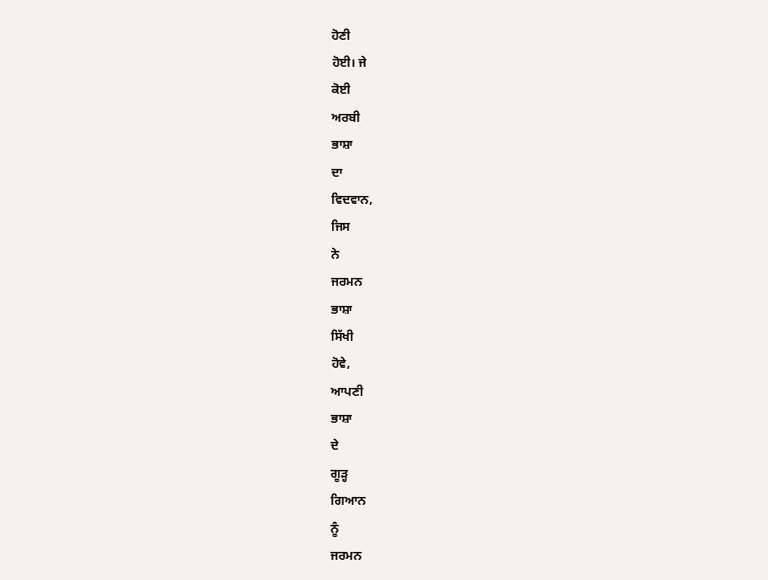ਹੋਣੀ
ਹੋਈ। ਜੇ
ਕੋਈ
ਅਰਬੀ
ਭਾਸ਼ਾ
ਦਾ
ਵਿਦਵਾਨ,
ਜਿਸ
ਨੇ
ਜਰਮਨ
ਭਾਸ਼ਾ
ਸਿੱਖੀ
ਹੋਵੇ,
ਆਪਣੀ
ਭਾਸ਼ਾ
ਦੇ
ਗੂੜ੍ਹ
ਗਿਆਨ
ਨੂੰ
ਜਰਮਨ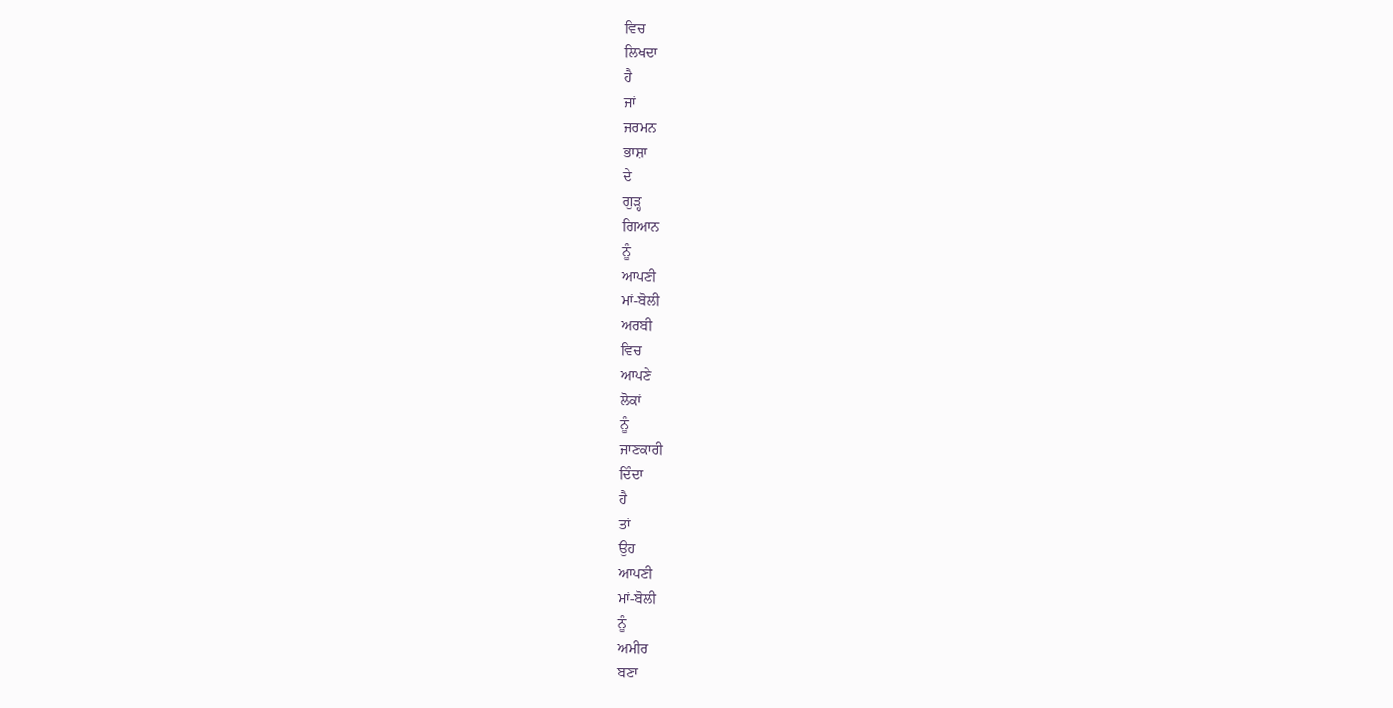ਵਿਚ
ਲਿਖਦਾ
ਹੈ
ਜਾਂ
ਜਰਮਨ
ਭਾਸ਼ਾ
ਦੇ
ਗੁੜ੍ਹ
ਗਿਆਨ
ਨੂੰ
ਆਪਣੀ
ਮਾਂ-ਬੋਲੀ
ਅਰਬੀ
ਵਿਚ
ਆਪਣੇ
ਲੋਕਾਂ
ਨੂੰ
ਜਾਣਕਾਰੀ
ਦਿੰਦਾ
ਹੈ
ਤਾਂ
ਉਹ
ਆਪਣੀ
ਮਾਂ-ਬੋਲੀ
ਨੂੰ
ਅਮੀਰ
ਬਣਾ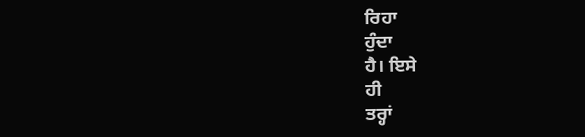ਰਿਹਾ
ਹੁੰਦਾ
ਹੈ। ਇਸੇ
ਹੀ
ਤਰ੍ਹਾਂ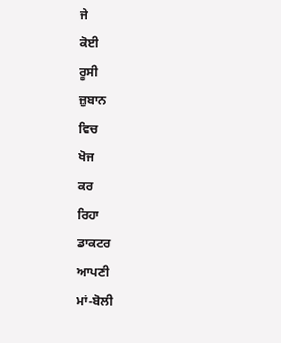ਜੇ
ਕੋਈ
ਰੂਸੀ
ਜ਼ੁਬਾਨ
ਵਿਚ
ਖੋਜ
ਕਰ
ਰਿਹਾ
ਡਾਕਟਰ
ਆਪਣੀ
ਮਾਂ-ਬੋਲੀ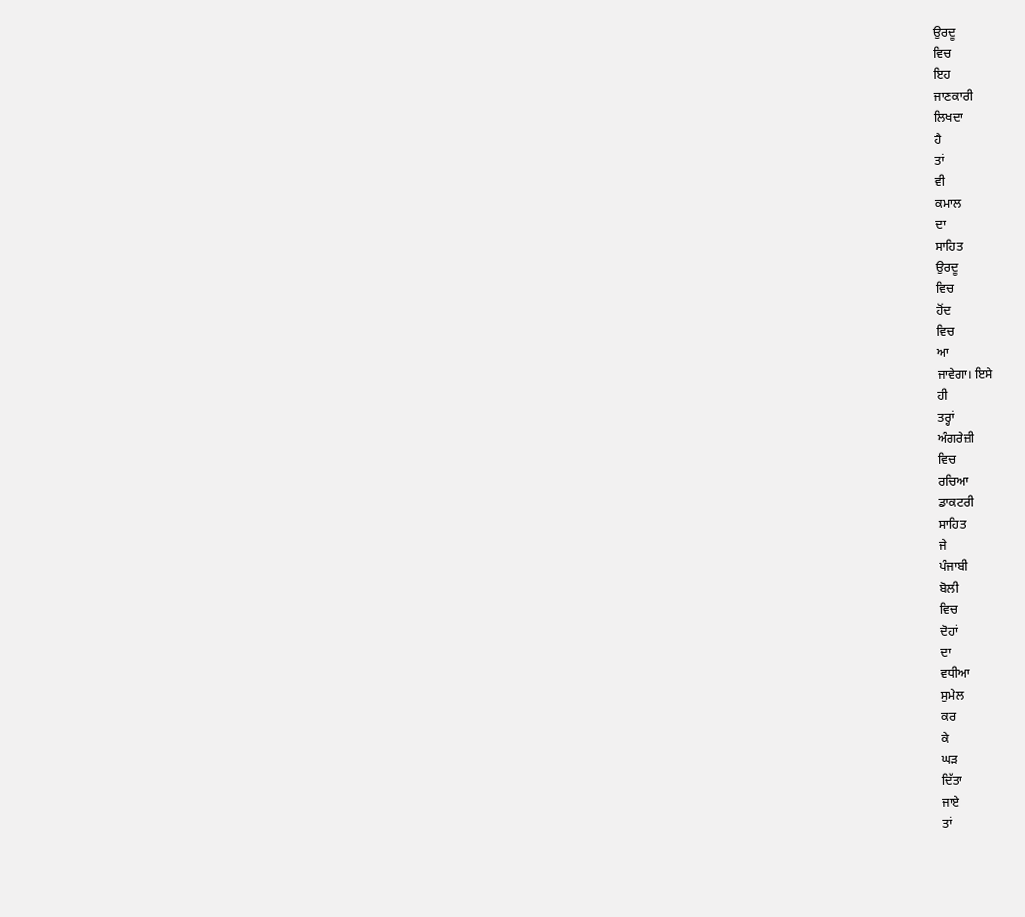ਉਰਦੂ
ਵਿਚ
ਇਹ
ਜਾਣਕਾਰੀ
ਲਿਖਦਾ
ਹੈ
ਤਾਂ
ਵੀ
ਕਮਾਲ
ਦਾ
ਸਾਹਿਤ
ਉਰਦੂ
ਵਿਚ
ਹੋਂਦ
ਵਿਚ
ਆ
ਜਾਵੇਗਾ। ਇਸੇ
ਹੀ
ਤਰ੍ਹਾਂ
ਅੰਗਰੇਜ਼ੀ
ਵਿਚ
ਰਚਿਆ
ਡਾਕਟਰੀ
ਸਾਹਿਤ
ਜੇ
ਪੰਜਾਬੀ
ਬੋਲੀ
ਵਿਚ
ਦੋਹਾਂ
ਦਾ
ਵਧੀਆ
ਸੁਮੇਲ
ਕਰ
ਕੇ
ਘੜ
ਦਿੱਤਾ
ਜਾਏ
ਤਾਂ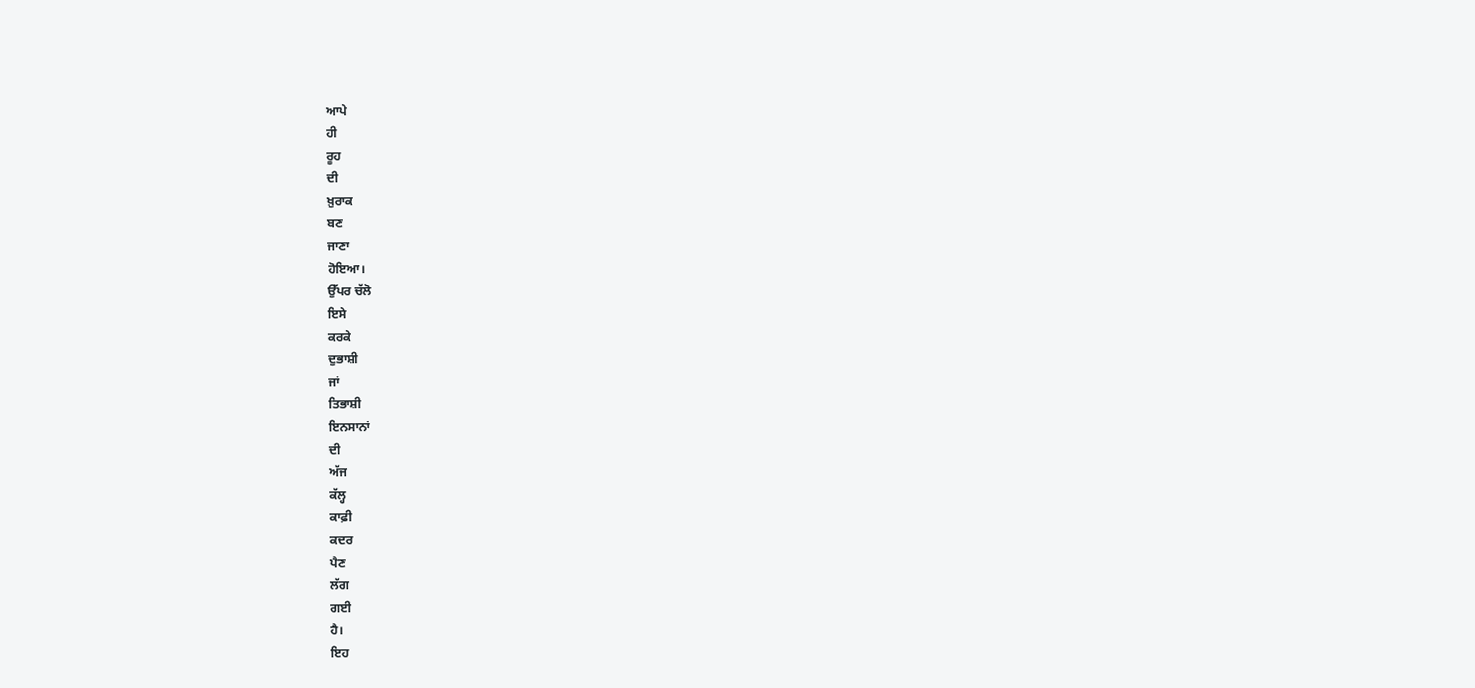ਆਪੇ
ਹੀ
ਰੂਹ
ਦੀ
ਖ਼ੁਰਾਕ
ਬਣ
ਜਾਣਾ
ਹੋਇਆ।
ਉੱਪਰ ਚੱਲੋ
ਇਸੇ
ਕਰਕੇ
ਦੁਭਾਸ਼ੀ
ਜਾਂ
ਤਿਭਾਸ਼ੀ
ਇਨਸਾਨਾਂ
ਦੀ
ਅੱਜ
ਕੱਲ੍ਹ
ਕਾਫ਼ੀ
ਕਦਰ
ਪੈਣ
ਲੱਗ
ਗਈ
ਹੈ।
ਇਹ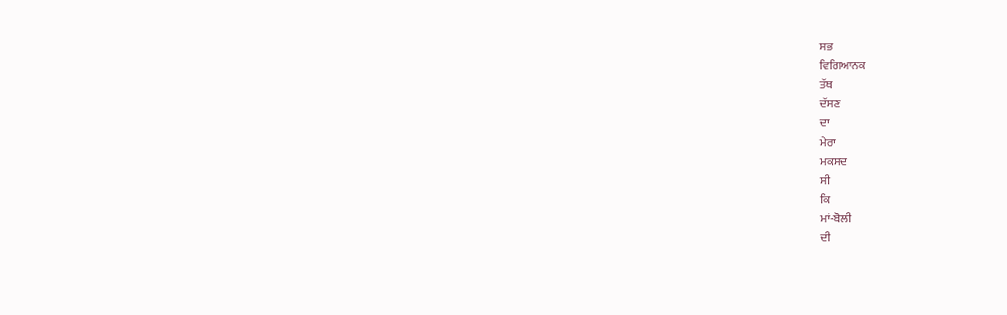ਸਭ
ਵਿਗਿਆਨਕ
ਤੱਥ
ਦੱਸਣ
ਦਾ
ਮੇਰਾ
ਮਕਸਦ
ਸੀ
ਕਿ
ਮਾਂ-ਬੋਲੀ
ਦੀ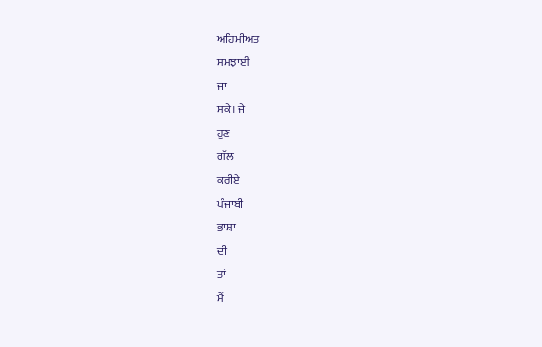ਅਹਿਮੀਅਤ
ਸਮਝਾਈ
ਜਾ
ਸਕੇ। ਜੇ
ਹੁਣ
ਗੱਲ
ਕਰੀਏ
ਪੰਜਾਬੀ
ਭਾਸ਼ਾ
ਦੀ
ਤਾਂ
ਮੈਂ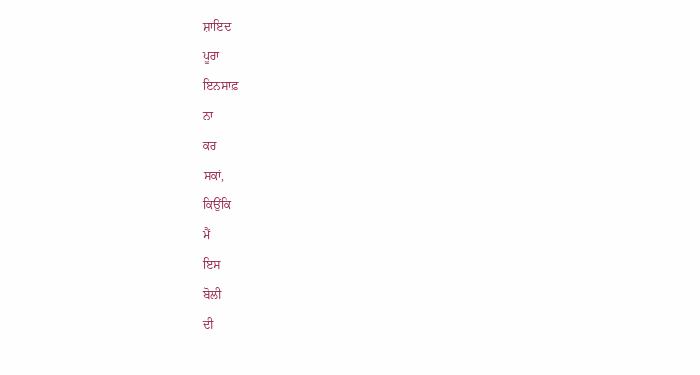ਸ਼ਾਇਦ
ਪੂਰਾ
ਇਨਸਾਫ਼
ਨਾ
ਕਰ
ਸਕਾਂ,
ਕਿਉਂਕਿ
ਮੈਂ
ਇਸ
ਬੋਲੀ
ਦੀ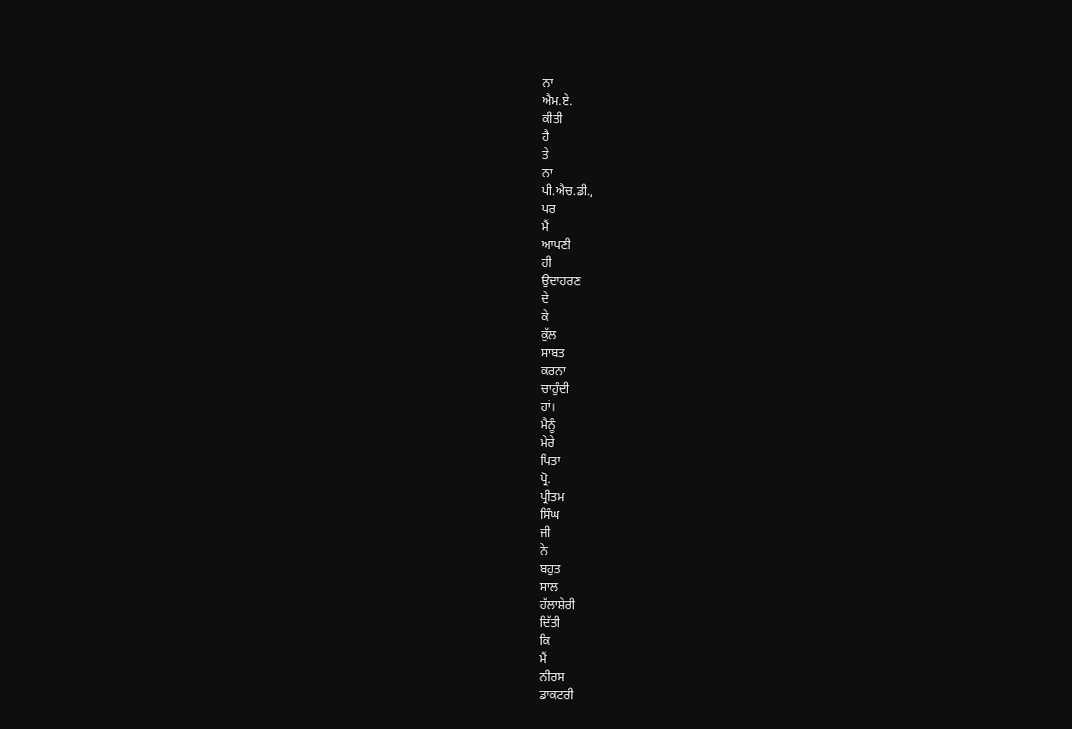ਨਾ
ਐਮ.ਏ.
ਕੀਤੀ
ਹੈ
ਤੇ
ਨਾ
ਪੀ.ਐਚ.ਡੀ.,
ਪਰ
ਮੈਂ
ਆਪਣੀ
ਹੀ
ਉਦਾਹਰਣ
ਦੇ
ਕੇ
ਕੁੱਲ
ਸਾਬਤ
ਕਰਨਾ
ਚਾਹੁੰਦੀ
ਹਾਂ।
ਮੈਨੂੰ
ਮੇਰੇ
ਪਿਤਾ
ਪ੍ਰੋ.
ਪ੍ਰੀਤਮ
ਸਿੰਘ
ਜੀ
ਨੇ
ਬਹੁਤ
ਸਾਲ
ਹੱਲਾਸ਼ੇਰੀ
ਦਿੱਤੀ
ਕਿ
ਮੈਂ
ਨੀਰਸ
ਡਾਕਟਰੀ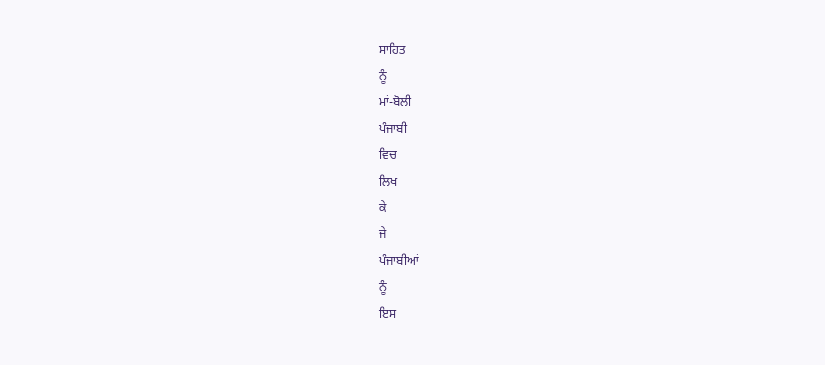ਸਾਹਿਤ
ਨੂੰ
ਮਾਂ-ਬੋਲੀ
ਪੰਜਾਬੀ
ਵਿਚ
ਲਿਖ
ਕੇ
ਜੇ
ਪੰਜਾਬੀਆਂ
ਨੂੰ
ਇਸ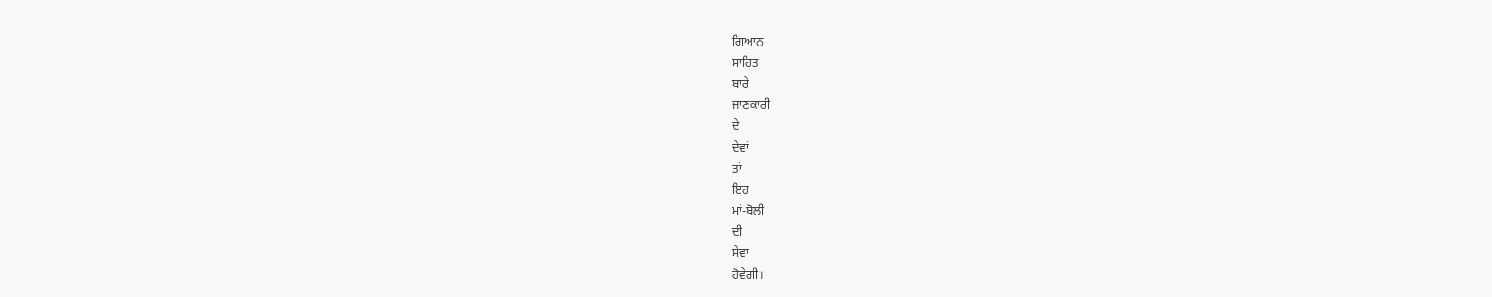ਗਿਆਨ
ਸਾਹਿਤ
ਬਾਰੇ
ਜਾਣਕਾਰੀ
ਦੇ
ਦੇਵਾਂ
ਤਾਂ
ਇਹ
ਮਾਂ-ਬੋਲੀ
ਦੀ
ਸੇਵਾ
ਹੋਵੇਗੀ।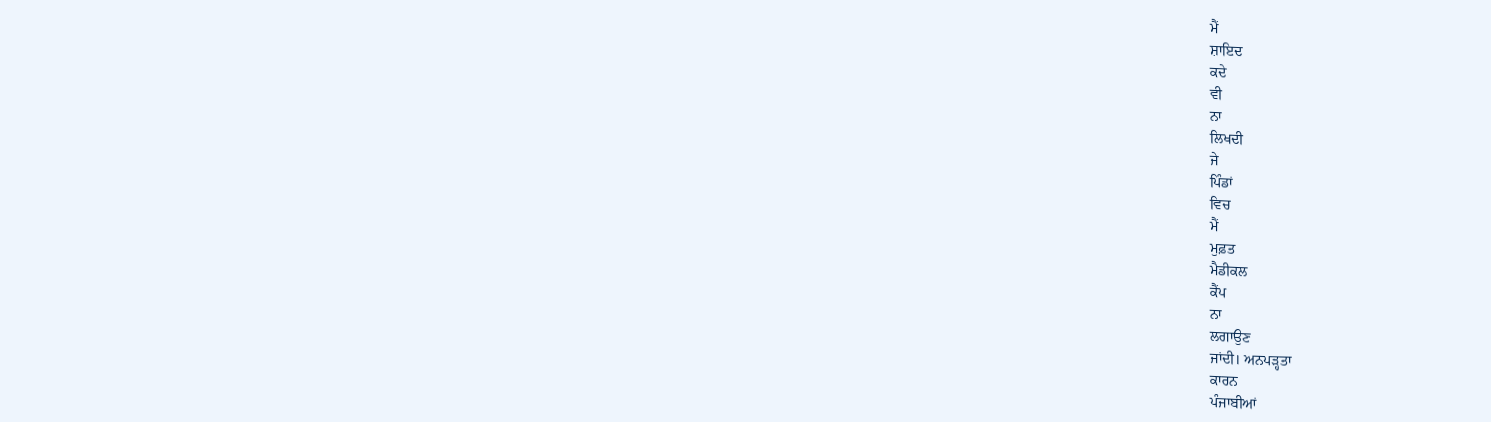ਮੈਂ
ਸ਼ਾਇਦ
ਕਦੇ
ਵੀ
ਨਾ
ਲਿਖਦੀ
ਜੇ
ਪਿੰਡਾਂ
ਵਿਚ
ਮੈਂ
ਮੁਫ਼ਤ
ਮੈਡੀਕਲ
ਕੈਂਪ
ਨਾ
ਲਗਾਉਣ
ਜਾਂਦੀ। ਅਨਪੜ੍ਹਤਾ
ਕਾਰਨ
ਪੰਜਾਬੀਆਂ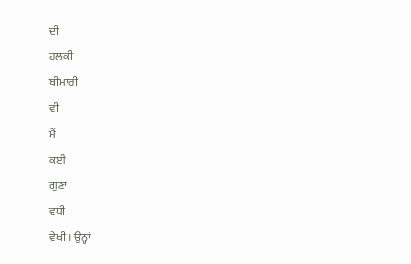ਦੀ
ਹਲਕੀ
ਬੀਮਾਰੀ
ਵੀ
ਮੈਂ
ਕਈ
ਗੁਣਾ
ਵਧੀ
ਵੇਖੀ। ਉਨ੍ਹਾਂ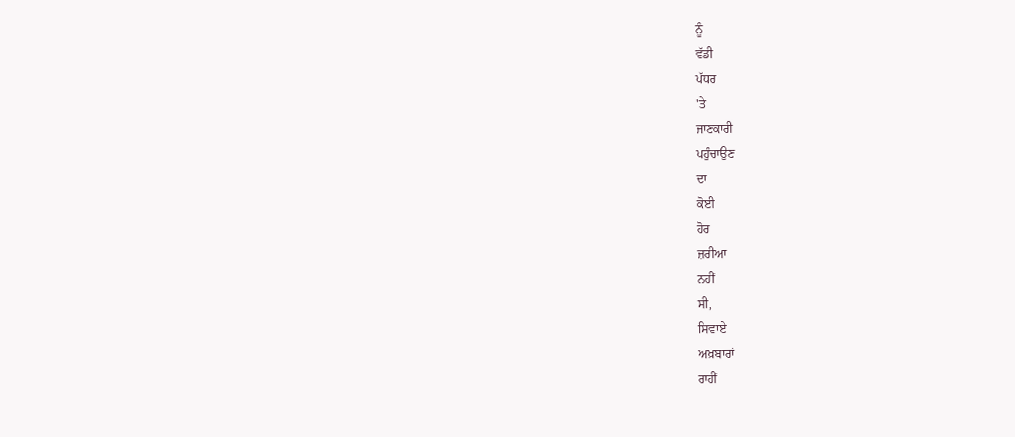ਨੂੰ
ਵੱਡੀ
ਪੱਧਰ
'ਤੇ
ਜਾਣਕਾਰੀ
ਪਹੁੰਚਾਉਣ
ਦਾ
ਕੋਈ
ਹੋਰ
ਜ਼ਰੀਆ
ਨਹੀਂ
ਸੀ,
ਸਿਵਾਏ
ਅਖ਼ਬਾਰਾਂ
ਰਾਹੀਂ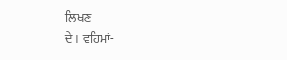ਲਿਖਣ
ਦੇ। ਵਹਿਮਾਂ-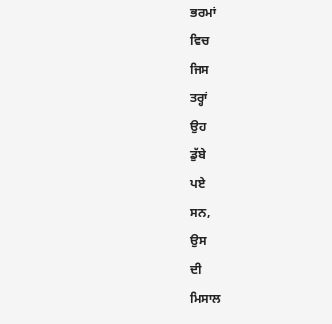ਭਰਮਾਂ
ਵਿਚ
ਜਿਸ
ਤਰ੍ਹਾਂ
ਉਹ
ਡੁੱਬੇ
ਪਏ
ਸਨ,
ਉਸ
ਦੀ
ਮਿਸਾਲ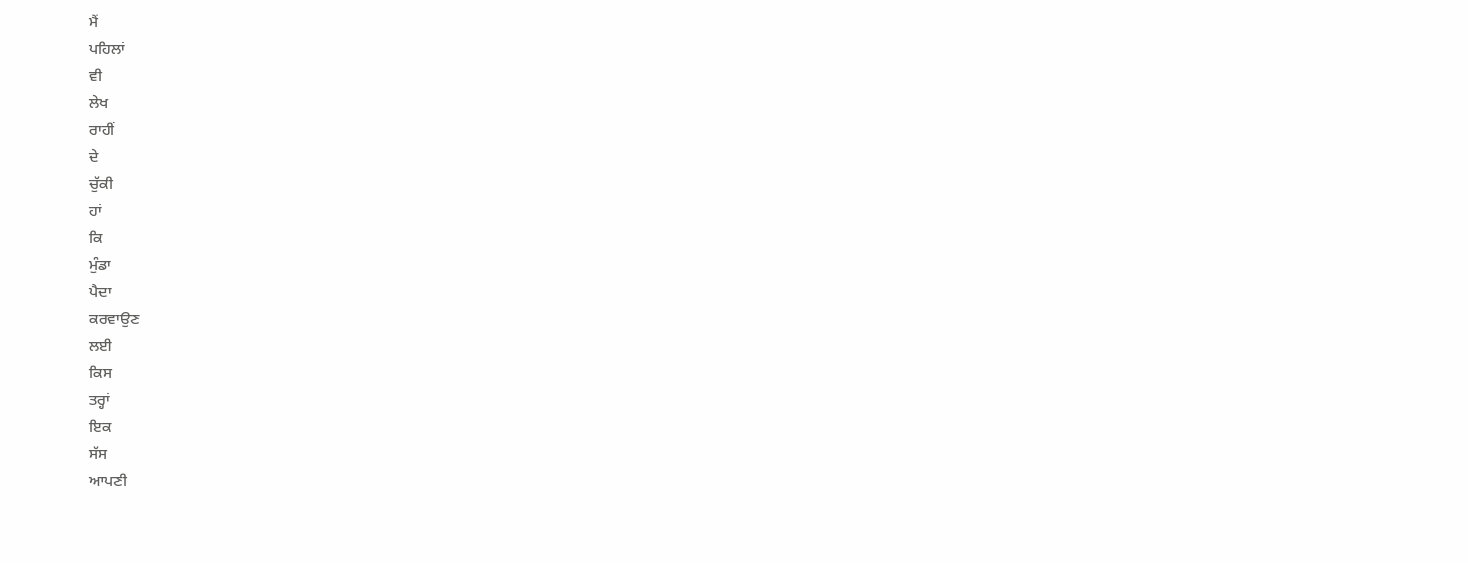ਮੈਂ
ਪਹਿਲਾਂ
ਵੀ
ਲੇਖ
ਰਾਹੀਂ
ਦੇ
ਚੁੱਕੀ
ਹਾਂ
ਕਿ
ਮੁੰਡਾ
ਪੈਦਾ
ਕਰਵਾਉਣ
ਲਈ
ਕਿਸ
ਤਰ੍ਹਾਂ
ਇਕ
ਸੱਸ
ਆਪਣੀ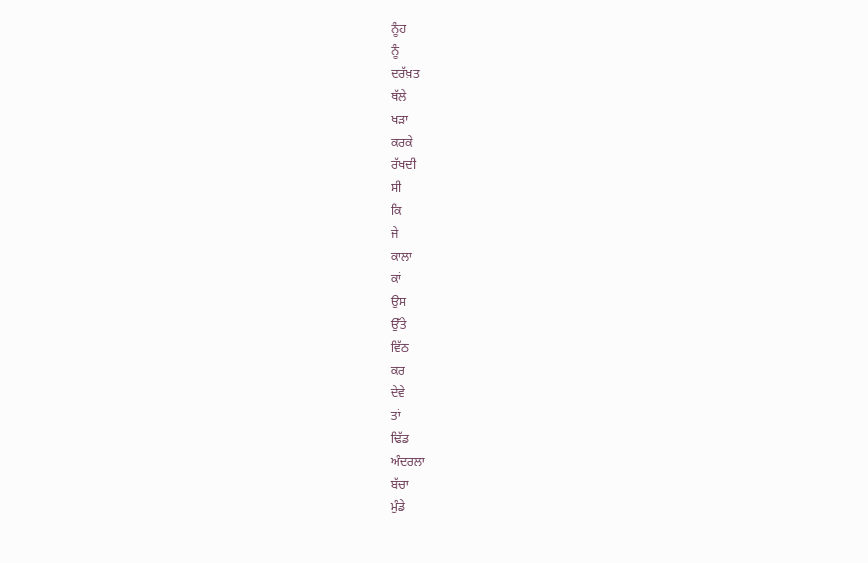ਨੂੰਹ
ਨੂੰ
ਦਰੱਖ਼ਤ
ਥੱਲੇ
ਖੜਾ
ਕਰਕੇ
ਰੱਖਦੀ
ਸੀ
ਕਿ
ਜੇ
ਕਾਲਾ
ਕਾਂ
ਉਸ
ਉੱਤੇ
ਵਿੱਠ
ਕਰ
ਦੇਵੇ
ਤਾਂ
ਢਿੱਡ
ਅੰਦਰਲਾ
ਬੱਚਾ
ਮੁੰਡੇ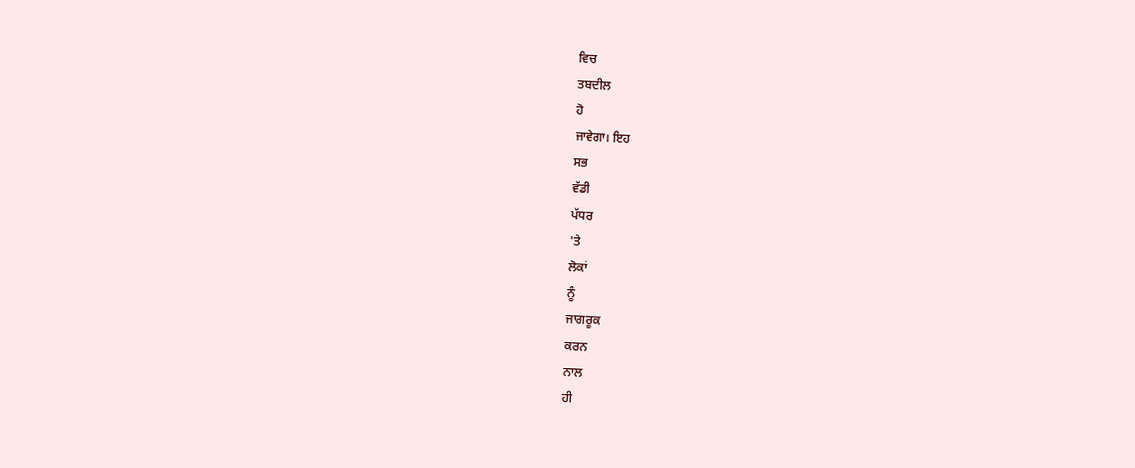ਵਿਚ
ਤਬਦੀਲ
ਹੋ
ਜਾਵੇਗਾ। ਇਹ
ਸਭ
ਵੱਡੀ
ਪੱਧਰ
'ਤੇ
ਲੋਕਾਂ
ਨੂੰ
ਜਾਗਰੂਕ
ਕਰਨ
ਨਾਲ
ਹੀ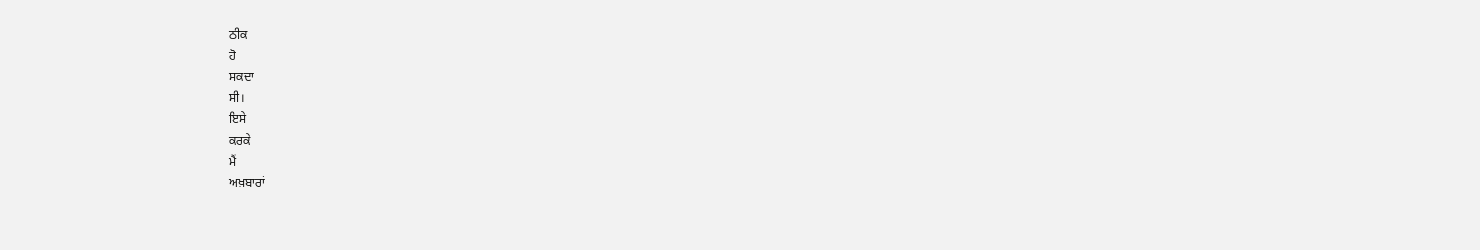ਠੀਕ
ਹੋ
ਸਕਦਾ
ਸੀ।
ਇਸੇ
ਕਰਕੇ
ਮੈਂ
ਅਖ਼ਬਾਰਾਂ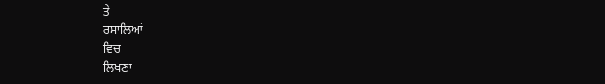ਤੇ
ਰਸਾਲਿਆਂ
ਵਿਚ
ਲਿਖਣਾ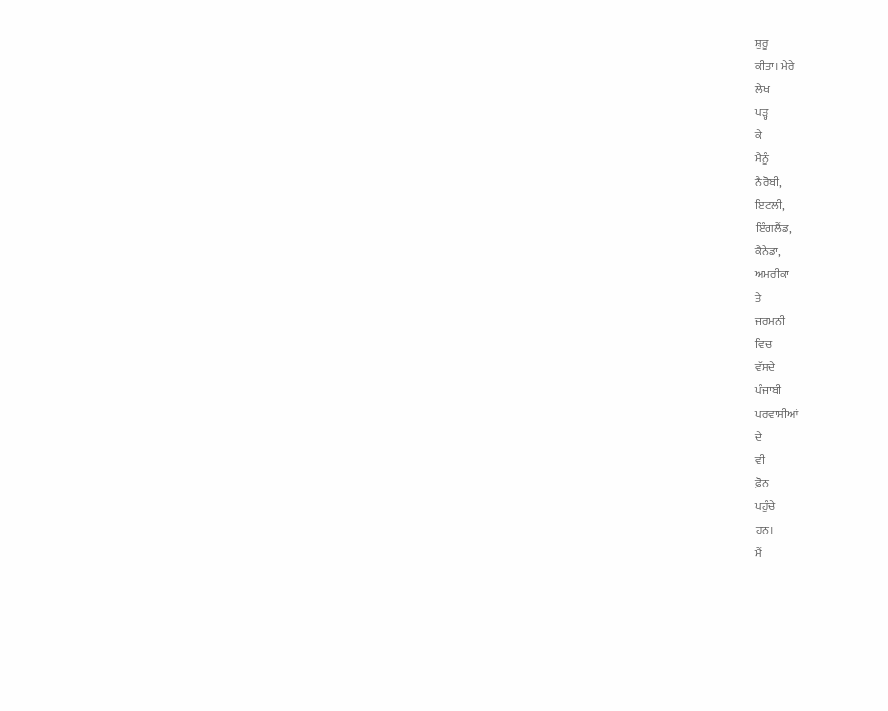ਸ਼ੁਰੂ
ਕੀਤਾ। ਮੇਰੇ
ਲੇਖ
ਪੜ੍ਹ
ਕੇ
ਮੈਨੂੰ
ਨੈਰੋਬੀ,
ਇਟਲੀ,
ਇੰਗਲੈਂਡ,
ਕੈਨੇਡਾ,
ਅਮਰੀਕਾ
ਤੇ
ਜਰਮਨੀ
ਵਿਚ
ਵੱਸਦੇ
ਪੰਜਾਬੀ
ਪਰਵਾਸੀਆਂ
ਦੇ
ਵੀ
ਫ਼ੋਨ
ਪਹੁੰਚੇ
ਹਨ।
ਮੈਂ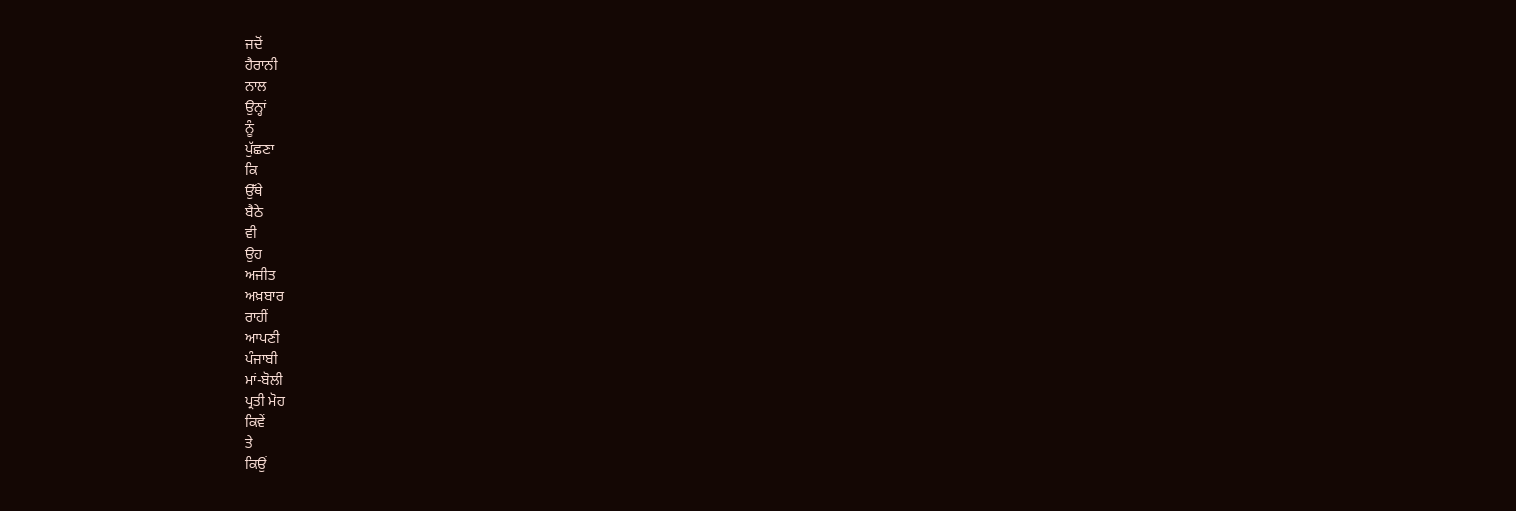ਜਦੋਂ
ਹੈਰਾਨੀ
ਨਾਲ
ਉਨ੍ਹਾਂ
ਨੂੰ
ਪੁੱਛਣਾ
ਕਿ
ਉੱਥੇ
ਬੈਠੇ
ਵੀ
ਉਹ
ਅਜੀਤ
ਅਖ਼ਬਾਰ
ਰਾਹੀਂ
ਆਪਣੀ
ਪੰਜਾਬੀ
ਮਾਂ-ਬੋਲੀ
ਪ੍ਰਤੀ ਮੋਹ
ਕਿਵੇਂ
ਤੇ
ਕਿਉਂ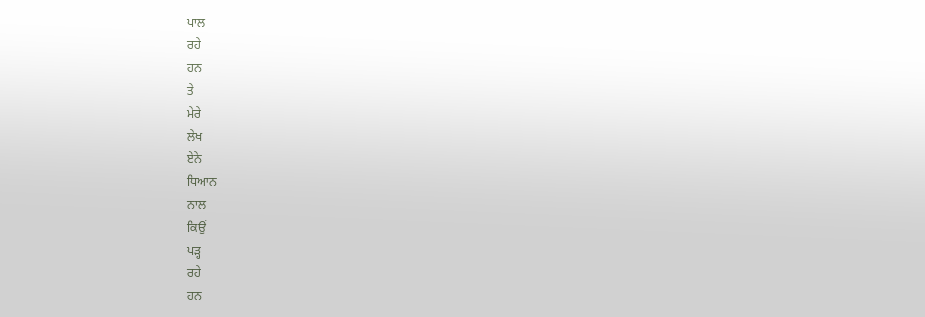ਪਾਲ
ਰਹੇ
ਹਨ
ਤੇ
ਮੇਰੇ
ਲੇਖ
ਏਨੇ
ਧਿਆਨ
ਨਾਲ
ਕਿਉਂ
ਪੜ੍ਹ
ਰਹੇ
ਹਨ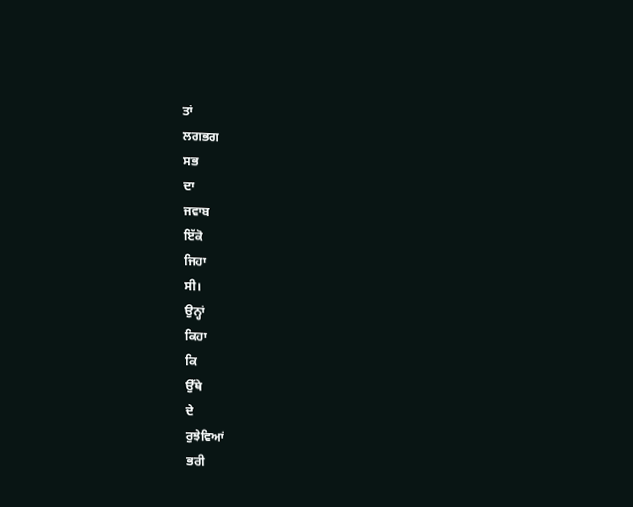ਤਾਂ
ਲਗਭਗ
ਸਭ
ਦਾ
ਜਵਾਬ
ਇੱਕੋ
ਜਿਹਾ
ਸੀ।
ਉਨ੍ਹਾਂ
ਕਿਹਾ
ਕਿ
ਉੱਥੇ
ਦੇ
ਰੁਝੇਵਿਆਂ
ਭਰੀ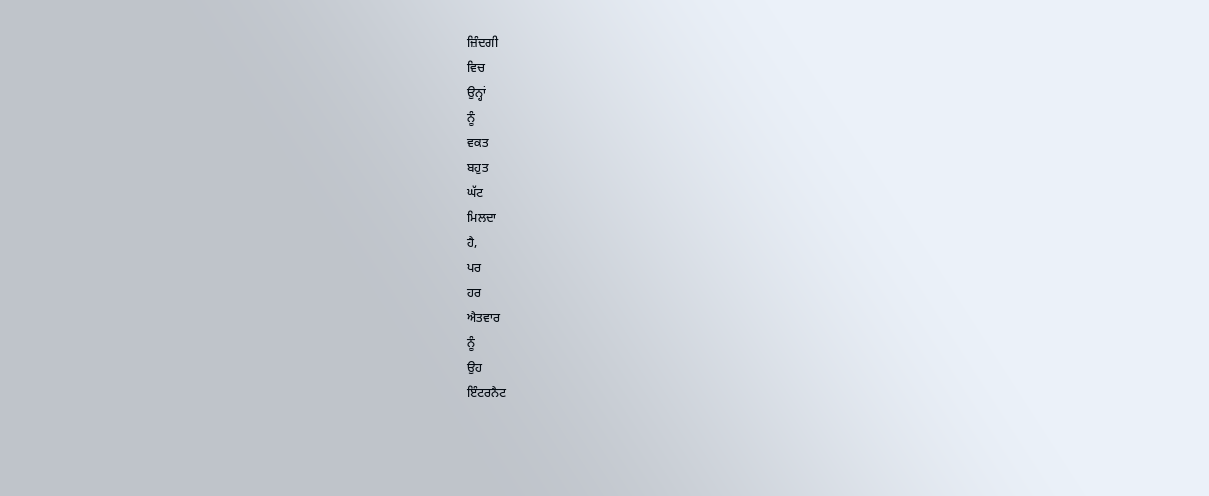ਜ਼ਿੰਦਗੀ
ਵਿਚ
ਉਨ੍ਹਾਂ
ਨੂੰ
ਵਕਤ
ਬਹੁਤ
ਘੱਟ
ਮਿਲਦਾ
ਹੈ,
ਪਰ
ਹਰ
ਐਤਵਾਰ
ਨੂੰ
ਉਹ
ਇੰਟਰਨੈਟ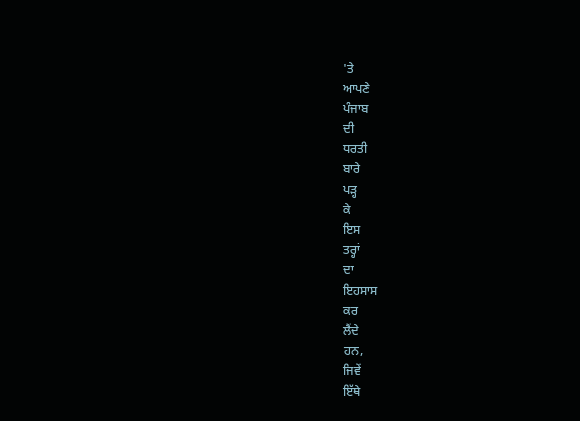'ਤੇ
ਆਪਣੇ
ਪੰਜਾਬ
ਦੀ
ਧਰਤੀ
ਬਾਰੇ
ਪੜ੍ਹ
ਕੇ
ਇਸ
ਤਰ੍ਹਾਂ
ਦਾ
ਇਹਸਾਸ
ਕਰ
ਲੈਂਦੇ
ਹਨ,
ਜਿਵੇਂ
ਇੱਥੇ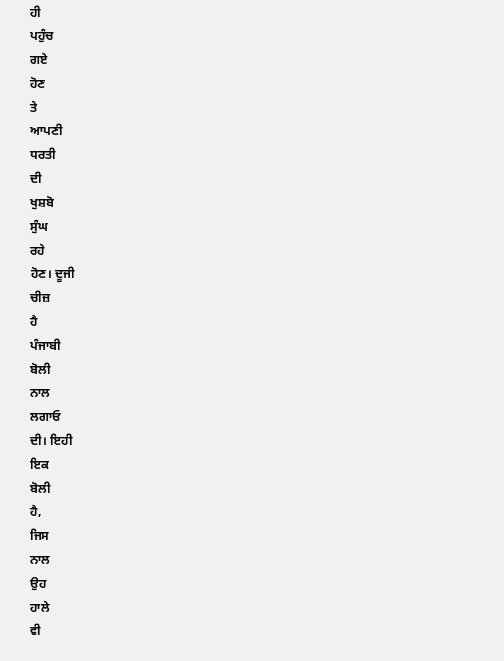ਹੀ
ਪਹੁੰਚ
ਗਏ
ਹੋਣ
ਤੇ
ਆਪਣੀ
ਧਰਤੀ
ਦੀ
ਖੁਸ਼ਬੋ
ਸੁੰਘ
ਰਹੇ
ਹੋਣ। ਦੂਜੀ
ਚੀਜ਼
ਹੈ
ਪੰਜਾਬੀ
ਬੋਲੀ
ਨਾਲ
ਲਗਾਓ
ਦੀ। ਇਹੀ
ਇਕ
ਬੋਲੀ
ਹੈ,
ਜਿਸ
ਨਾਲ
ਉਹ
ਹਾਲੇ
ਵੀ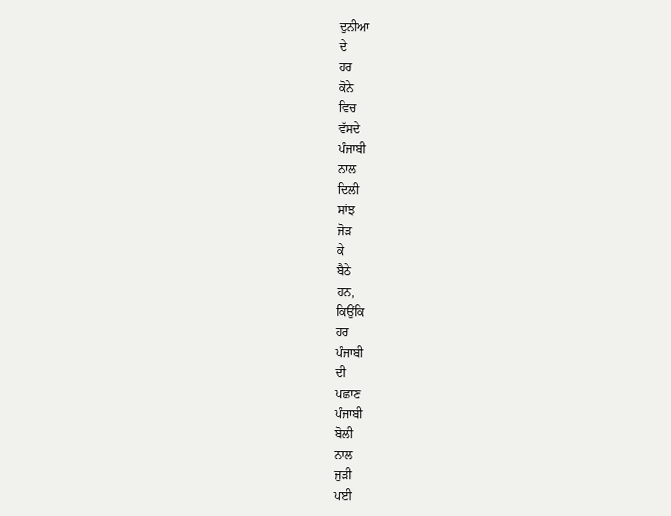ਦੁਨੀਆ
ਦੇ
ਹਰ
ਕੋਨੇ
ਵਿਚ
ਵੱਸਦੇ
ਪੰਜਾਬੀ
ਨਾਲ
ਦਿਲੀ
ਸਾਂਝ
ਜੋੜ
ਕੇ
ਬੈਠੇ
ਹਨ,
ਕਿਉਂਕਿ
ਹਰ
ਪੰਜਾਬੀ
ਦੀ
ਪਛਾਣ
ਪੰਜਾਬੀ
ਬੋਲੀ
ਨਾਲ
ਜੁੜੀ
ਪਈ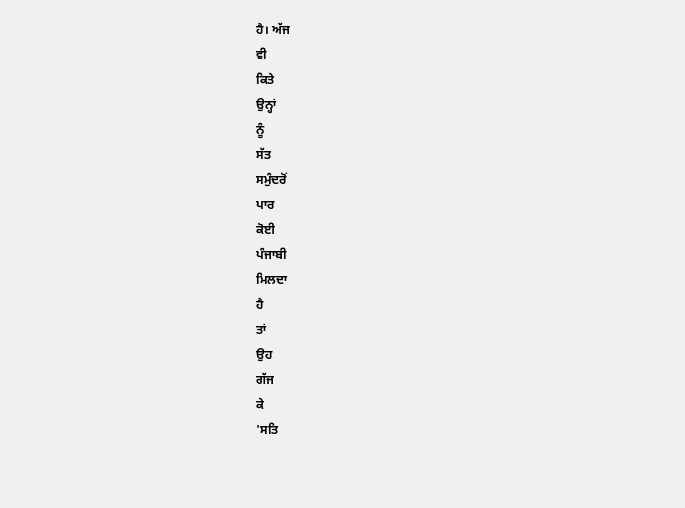ਹੈ। ਅੱਜ
ਵੀ
ਕਿਤੇ
ਉਨ੍ਹਾਂ
ਨੂੰ
ਸੱਤ
ਸਮੁੰਦਰੋਂ
ਪਾਰ
ਕੋਈ
ਪੰਜਾਬੀ
ਮਿਲਦਾ
ਹੈ
ਤਾਂ
ਉਹ
ਗੱਜ
ਕੇ
'ਸਤਿ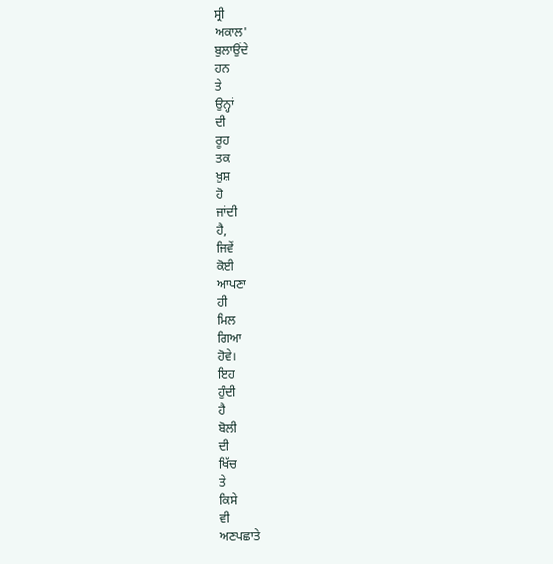ਸ੍ਰੀ
ਅਕਾਲ'
ਬੁਲਾਉਂਦੇ
ਹਨ
ਤੇ
ਉਨ੍ਹਾਂ
ਦੀ
ਰੂਹ
ਤਕ
ਖ਼ੁਸ਼
ਹੋ
ਜਾਂਦੀ
ਹੈ,
ਜਿਵੇਂ
ਕੋਈ
ਆਪਣਾ
ਹੀ
ਮਿਲ
ਗਿਆ
ਹੋਵੇ।
ਇਹ
ਹੁੰਦੀ
ਹੈ
ਬੋਲੀ
ਦੀ
ਖਿੱਚ
ਤੇ
ਕਿਸੇ
ਵੀ
ਅਣਪਛਾਤੇ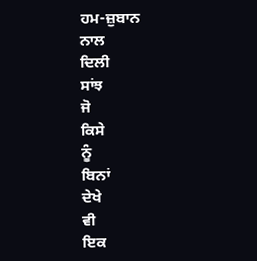ਹਮ-ਜ਼ੁਬਾਨ
ਨਾਲ
ਦਿਲੀ
ਸਾਂਝ
ਜੋ
ਕਿਸੇ
ਨੂੰ
ਬਿਨਾਂ
ਦੇਖੇ
ਵੀ
ਇਕ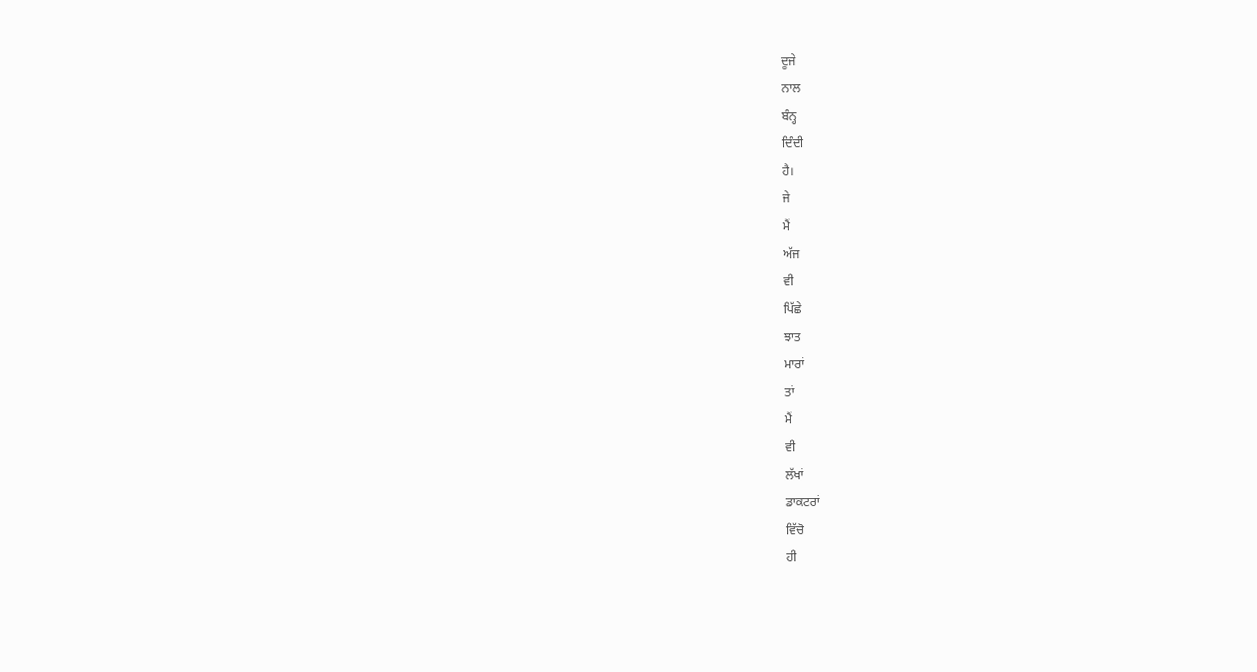ਦੂਜੇ
ਨਾਲ
ਬੰਨ੍ਹ
ਦਿੰਦੀ
ਹੈ।
ਜੇ
ਮੈਂ
ਅੱਜ
ਵੀ
ਪਿੱਛੇ
ਝਾਤ
ਮਾਰਾਂ
ਤਾਂ
ਮੈਂ
ਵੀ
ਲੱਖਾਂ
ਡਾਕਟਰਾਂ
ਵਿੱਚੋ
ਹੀ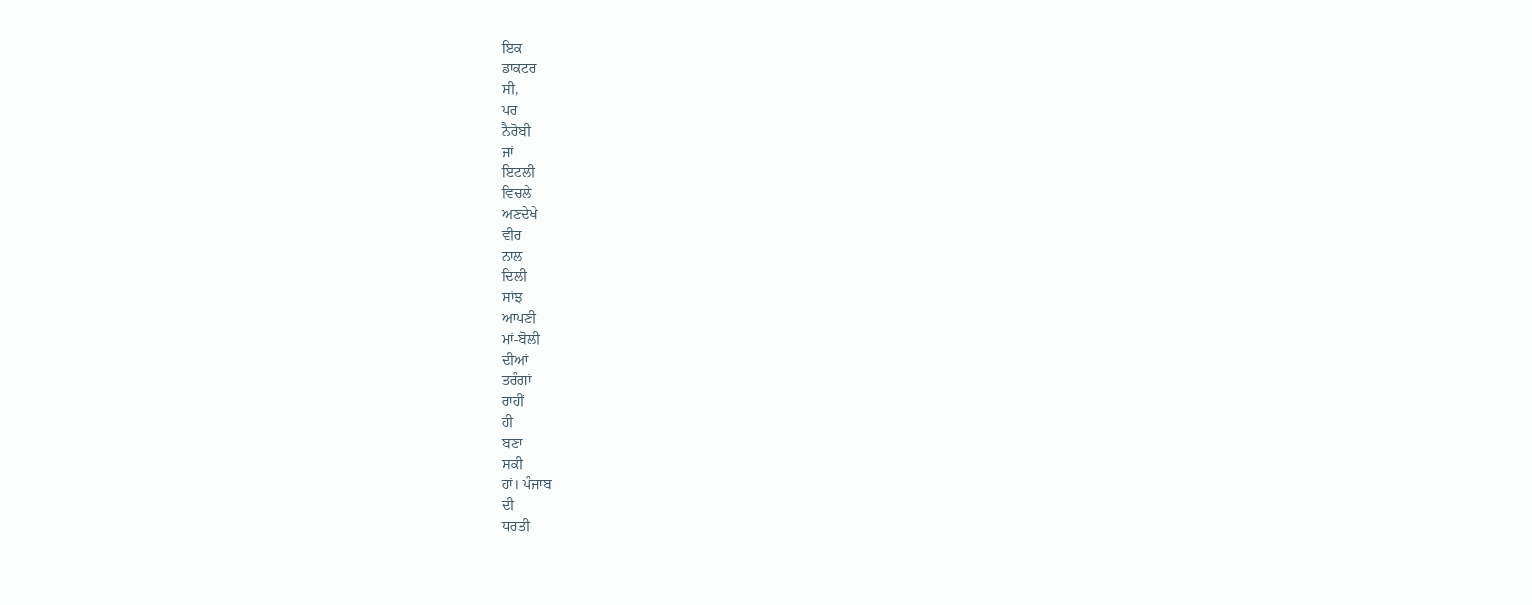ਇਕ
ਡਾਕਟਰ
ਸੀ,
ਪਰ
ਨੈਰੋਬੀ
ਜਾਂ
ਇਟਲੀ
ਵਿਚਲੇ
ਅਣਦੇਖੇ
ਵੀਰ
ਨਾਲ
ਦਿਲੀ
ਸਾਂਝ
ਆਪਣੀ
ਮਾਂ-ਬੋਲੀ
ਦੀਆਂ
ਤਰੰਗਾਂ
ਰਾਹੀਂ
ਹੀ
ਬਣਾ
ਸਕੀ
ਹਾਂ। ਪੰਜਾਬ
ਦੀ
ਧਰਤੀ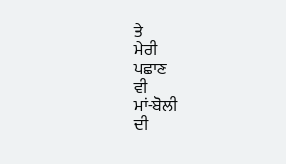ਤੇ
ਮੇਰੀ
ਪਛਾਣ
ਵੀ
ਮਾਂ-ਬੋਲੀ
ਦੀ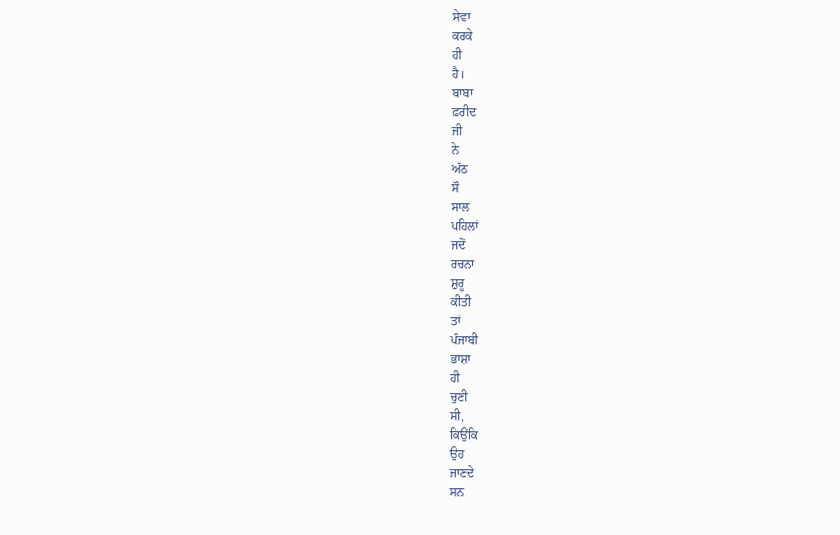ਸੇਵਾ
ਕਰਕੇ
ਹੀ
ਹੈ।
ਬਾਬਾ
ਫ਼ਰੀਦ
ਜੀ
ਨੇ
ਅੱਠ
ਸੌ
ਸਾਲ
ਪਹਿਲਾਂ
ਜਦੋਂ
ਰਚਨਾ
ਸ਼ੁਰੂ
ਕੀਤੀ
ਤਾਂ
ਪੰਜਾਬੀ
ਭਾਸ਼ਾ
ਹੀ
ਚੁਣੀ
ਸੀ,
ਕਿਉਂਕਿ
ਉਹ
ਜਾਣਦੇ
ਸਨ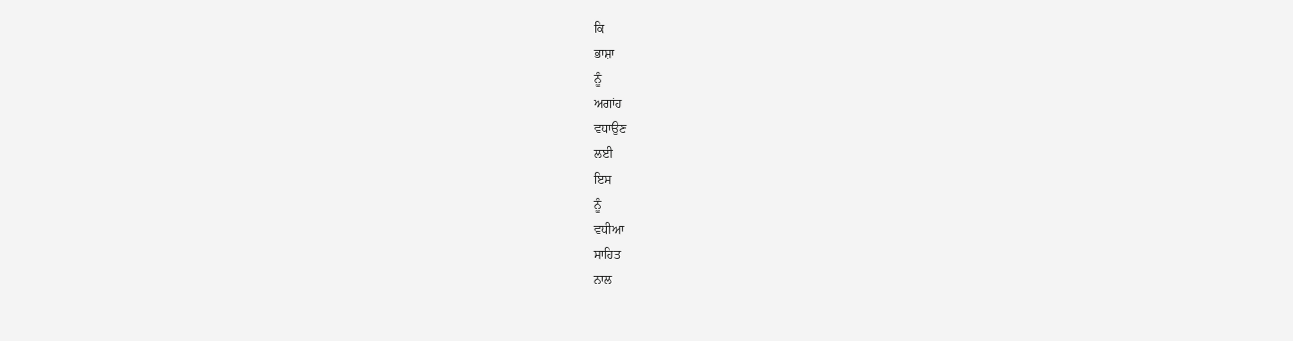ਕਿ
ਭਾਸ਼ਾ
ਨੂੰ
ਅਗਾਂਹ
ਵਧਾਉਣ
ਲਈ
ਇਸ
ਨੂੰ
ਵਧੀਆ
ਸਾਹਿਤ
ਨਾਲ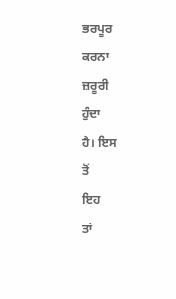ਭਰਪੂਰ
ਕਰਨਾ
ਜ਼ਰੂਰੀ
ਹੁੰਦਾ
ਹੈ। ਇਸ
ਤੋਂ
ਇਹ
ਤਾਂ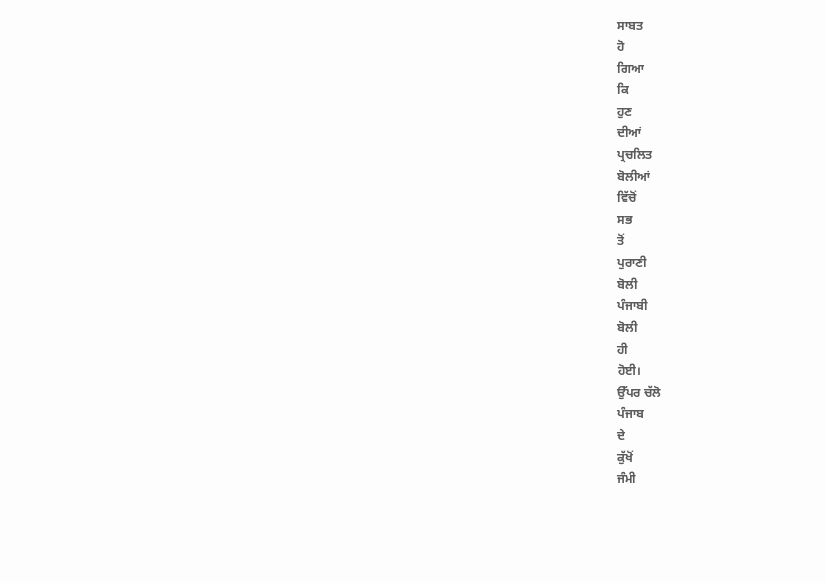ਸਾਬਤ
ਹੋ
ਗਿਆ
ਕਿ
ਹੁਣ
ਦੀਆਂ
ਪ੍ਰਚਲਿਤ
ਬੋਲੀਆਂ
ਵਿੱਚੋਂ
ਸਭ
ਤੋਂ
ਪੁਰਾਣੀ
ਬੋਲੀ
ਪੰਜਾਬੀ
ਬੋਲੀ
ਹੀ
ਹੋਈ।
ਉੱਪਰ ਚੱਲੋ
ਪੰਜਾਬ
ਦੇ
ਕੁੱਖੋਂ
ਜੰਮੀ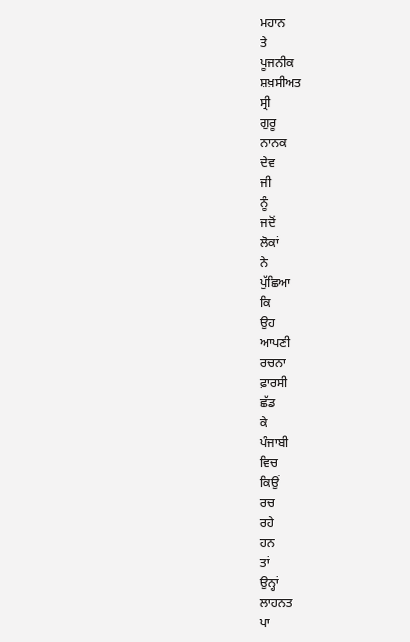ਮਹਾਨ
ਤੇ
ਪੂਜਨੀਕ
ਸ਼ਖ਼ਸੀਅਤ
ਸ੍ਰੀ
ਗੁਰੂ
ਨਾਨਕ
ਦੇਵ
ਜੀ
ਨੂੰ
ਜਦੋਂ
ਲੋਕਾਂ
ਨੇ
ਪੁੱਛਿਆ
ਕਿ
ਉਹ
ਆਪਣੀ
ਰਚਨਾ
ਫ਼ਾਰਸੀ
ਛੱਡ
ਕੇ
ਪੰਜਾਬੀ
ਵਿਚ
ਕਿਉਂ
ਰਚ
ਰਹੇ
ਹਨ
ਤਾਂ
ਉਨ੍ਹਾਂ
ਲਾਹਨਤ
ਪਾ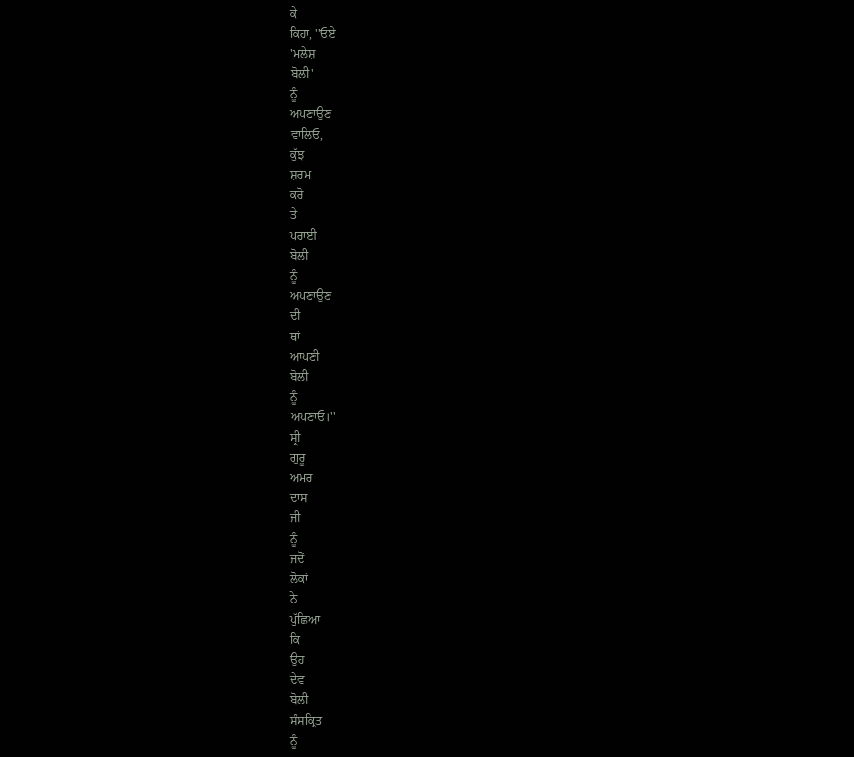ਕੇ
ਕਿਹਾ, ''ਓਏ
'ਮਲੇਸ਼
ਬੋਲੀ'
ਨੂੰ
ਅਪਣਾਉਣ
ਵਾਲਿਓ,
ਕੁੱਝ
ਸ਼ਰਮ
ਕਰੋ
ਤੇ
ਪਰਾਈ
ਬੋਲੀ
ਨੂੰ
ਅਪਣਾਉਣ
ਦੀ
ਥਾਂ
ਆਪਣੀ
ਬੋਲੀ
ਨੂੰ
ਅਪਣਾਓ।''
ਸ੍ਰੀ
ਗੁਰੂ
ਅਮਰ
ਦਾਸ
ਜੀ
ਨੂੰ
ਜਦੋਂ
ਲੋਕਾਂ
ਨੇ
ਪੁੱਛਿਆ
ਕਿ
ਉਹ
ਦੇਵ
ਬੋਲੀ
ਸੰਸਕ੍ਰਿਤ
ਨੂੰ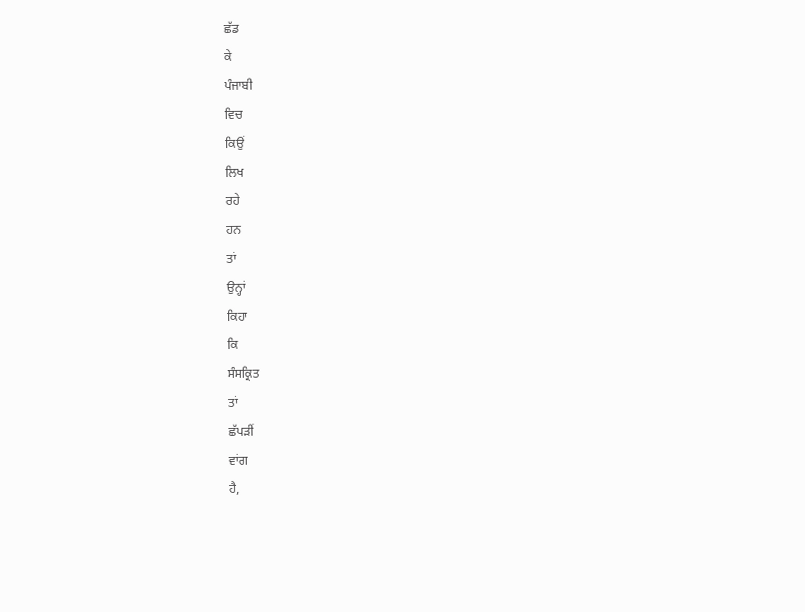ਛੱਡ
ਕੇ
ਪੰਜਾਬੀ
ਵਿਚ
ਕਿਉਂ
ਲਿਖ
ਰਹੇ
ਹਨ
ਤਾਂ
ਉਨ੍ਹਾਂ
ਕਿਹਾ
ਕਿ
ਸੰਸਕ੍ਰਿਤ
ਤਾਂ
ਛੱਪੜੀਂ
ਵਾਂਗ
ਹੈ,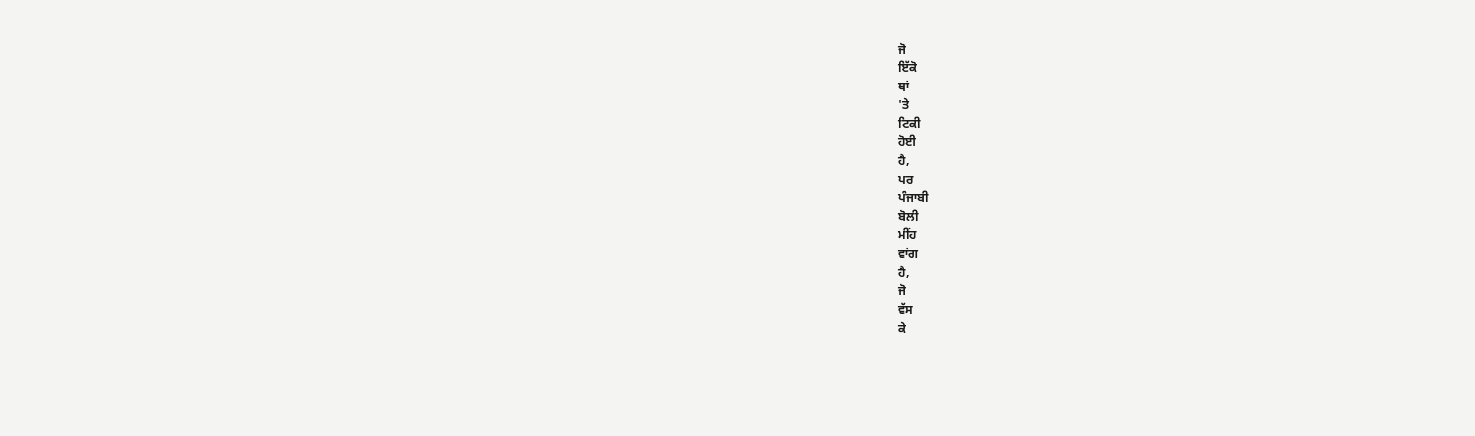ਜੋ
ਇੱਕੋ
ਥਾਂ
'ਤੇ
ਟਿਕੀ
ਹੋਈ
ਹੈ,
ਪਰ
ਪੰਜਾਬੀ
ਬੋਲੀ
ਮੀਂਹ
ਵਾਂਗ
ਹੈ,
ਜੋ
ਵੱਸ
ਕੇ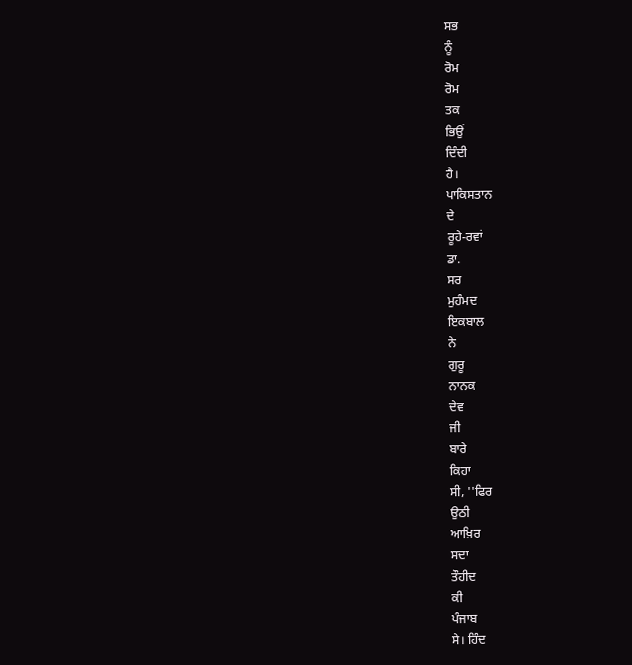ਸਭ
ਨੂੰ
ਰੋਮ
ਰੋਮ
ਤਕ
ਭਿਉਂ
ਦਿੰਦੀ
ਹੈ।
ਪਾਕਿਸਤਾਨ
ਦੇ
ਰੂਹੇ-ਰਵਾਂ
ਡਾ.
ਸਰ
ਮੁਹੰਮਦ
ਇਕਬਾਲ
ਨੇ
ਗੁਰੂ
ਨਾਨਕ
ਦੇਵ
ਜੀ
ਬਾਰੇ
ਕਿਹਾ
ਸੀ, ''ਫਿਰ
ਉਠੀ
ਆਖ਼ਿਰ
ਸਦਾ
ਤੌਹੀਦ
ਕੀ
ਪੰਜਾਬ
ਸੇ। ਹਿੰਦ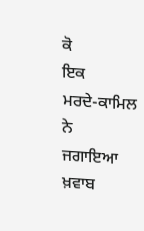ਕੋ
ਇਕ
ਮਰਦੇ-ਕਾਮਿਲ
ਨੇ
ਜਗਾਇਆ
ਖ਼ਵਾਬ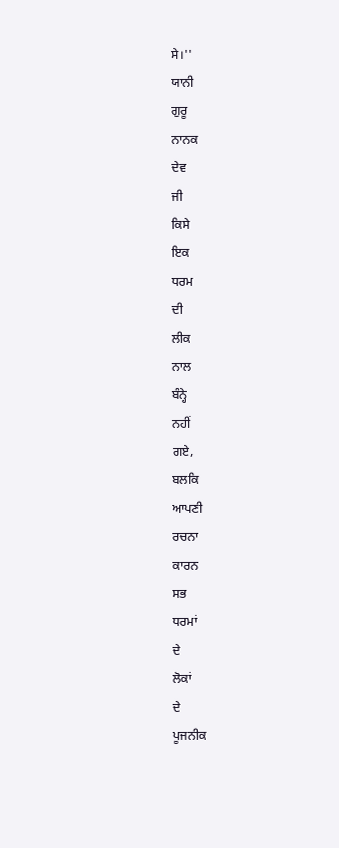ਸੇ।''
ਯਾਨੀ
ਗੁਰੂ
ਨਾਨਕ
ਦੇਵ
ਜੀ
ਕਿਸੇ
ਇਕ
ਧਰਮ
ਦੀ
ਲੀਕ
ਨਾਲ
ਬੰਨ੍ਹੇ
ਨਹੀਂ
ਗਏ,
ਬਲਕਿ
ਆਪਣੀ
ਰਚਨਾ
ਕਾਰਨ
ਸਭ
ਧਰਮਾਂ
ਦੇ
ਲੋਕਾਂ
ਦੇ
ਪੂਜਨੀਕ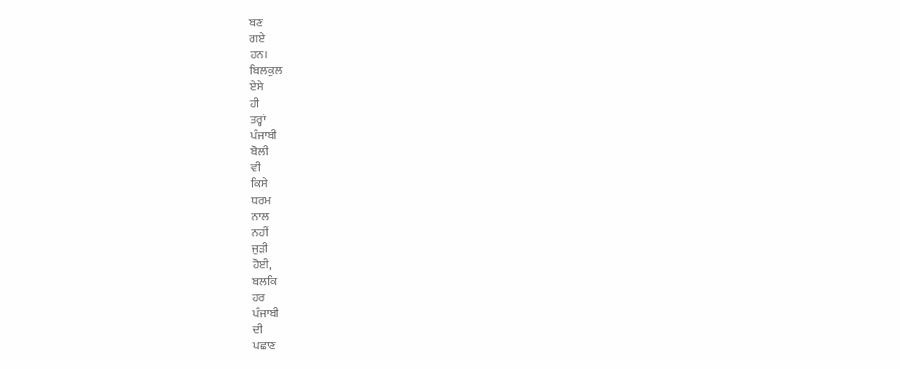ਬਣ
ਗਏ
ਹਨ।
ਬਿਲਕੁਲ
ਏਸੇ
ਹੀ
ਤਰ੍ਹਾਂ
ਪੰਜਾਬੀ
ਬੋਲੀ
ਵੀ
ਕਿਸੇ
ਧਰਮ
ਨਾਲ
ਨਹੀਂ
ਜੁੜੀ
ਹੋਈ,
ਬਲਕਿ
ਹਰ
ਪੰਜਾਬੀ
ਦੀ
ਪਛਾਣ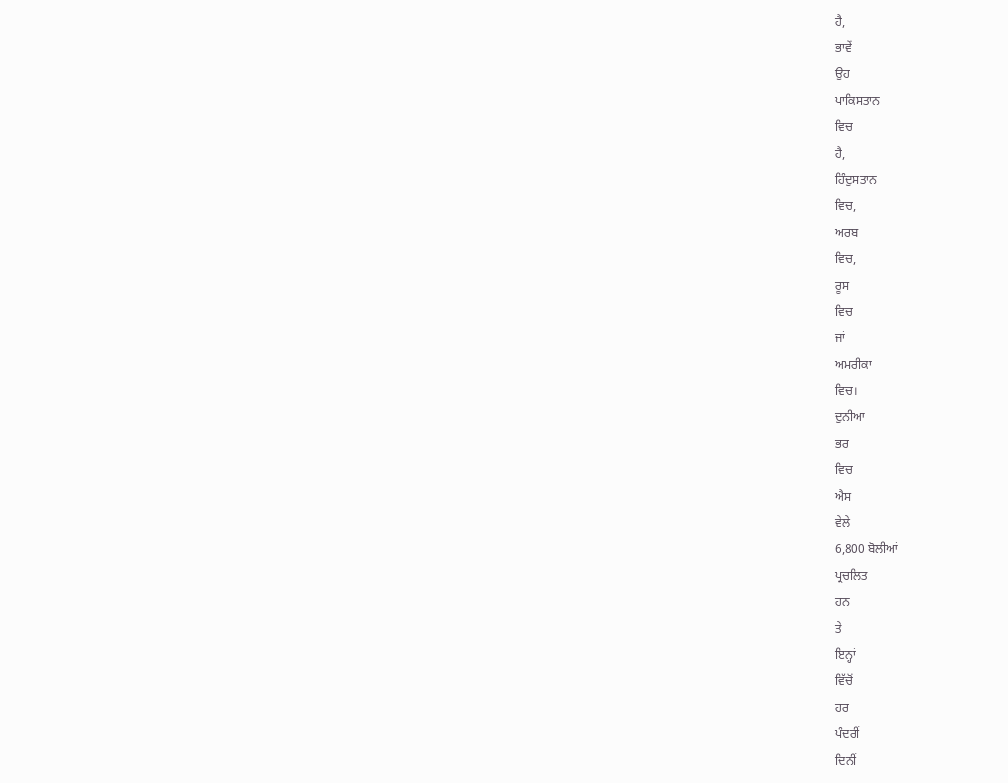ਹੈ,
ਭਾਵੇਂ
ਉਹ
ਪਾਕਿਸਤਾਨ
ਵਿਚ
ਹੈ,
ਹਿੰਦੁਸਤਾਨ
ਵਿਚ,
ਅਰਬ
ਵਿਚ,
ਰੂਸ
ਵਿਚ
ਜਾਂ
ਅਮਰੀਕਾ
ਵਿਚ।
ਦੁਨੀਆ
ਭਰ
ਵਿਚ
ਐਸ
ਵੇਲੇ
6,800 ਬੋਲੀਆਂ
ਪ੍ਰਚਲਿਤ
ਹਨ
ਤੇ
ਇਨ੍ਹਾਂ
ਵਿੱਚੋਂ
ਹਰ
ਪੰਦਰੀਂ
ਦਿਨੀਂ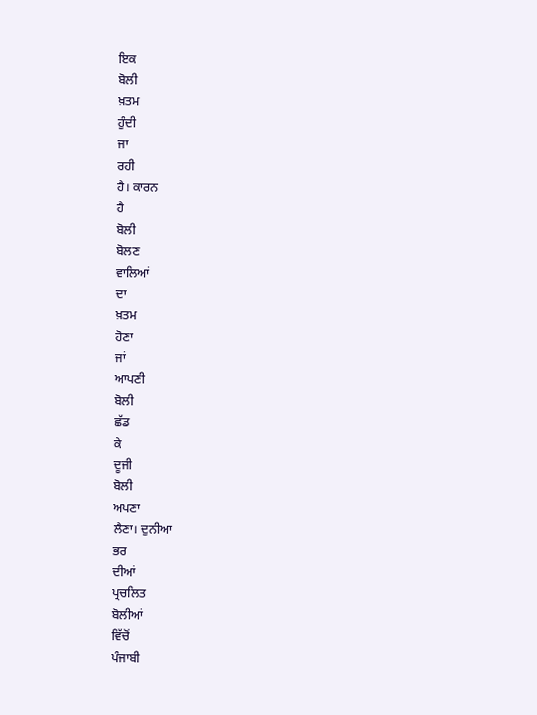ਇਕ
ਬੋਲੀ
ਖ਼ਤਮ
ਹੁੰਦੀ
ਜਾ
ਰਹੀ
ਹੈ। ਕਾਰਨ
ਹੈ
ਬੋਲੀ
ਬੋਲਣ
ਵਾਲਿਆਂ
ਦਾ
ਖ਼ਤਮ
ਹੋਣਾ
ਜਾਂ
ਆਪਣੀ
ਬੋਲੀ
ਛੱਡ
ਕੇ
ਦੂਜੀ
ਬੋਲੀ
ਅਪਣਾ
ਲੈਣਾ। ਦੁਨੀਆ
ਭਰ
ਦੀਆਂ
ਪ੍ਰਚਲਿਤ
ਬੋਲੀਆਂ
ਵਿੱਚੋਂ
ਪੰਜਾਬੀ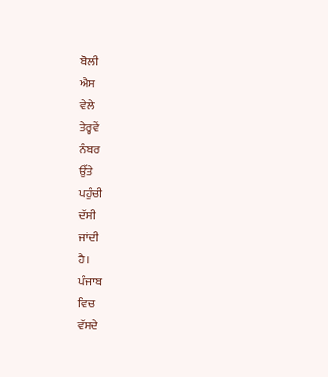ਬੋਲੀ
ਐਸ
ਵੇਲੇ
ਤੇਰ੍ਹਵੇਂ
ਨੰਬਰ
ਉੱਤੇ
ਪਹੁੰਚੀ
ਦੱਸੀ
ਜਾਂਦੀ
ਹੈ।
ਪੰਜਾਬ
ਵਿਚ
ਵੱਸਦੇ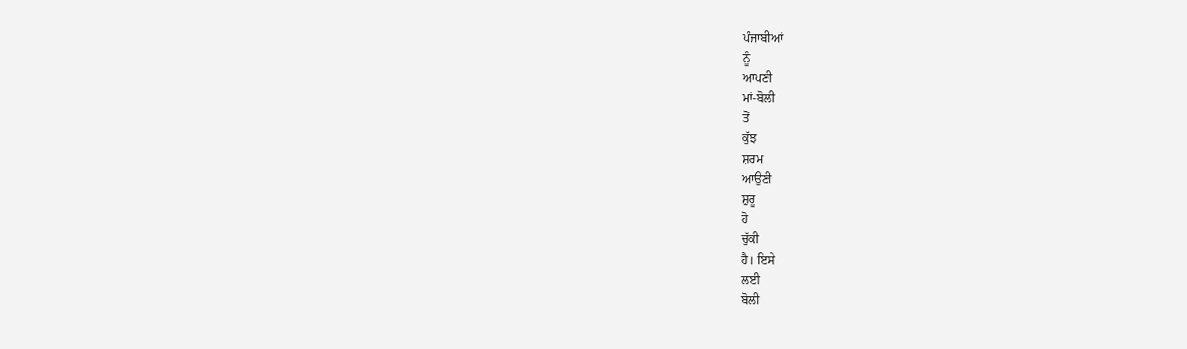ਪੰਜਾਬੀਆਂ
ਨੂੰ
ਆਪਣੀ
ਮਾਂ-ਬੋਲੀ
ਤੋਂ
ਕੁੱਝ
ਸ਼ਰਮ
ਆਉਣੀ
ਸ਼ੁਰੂ
ਹੋ
ਚੁੱਕੀ
ਹੈ। ਇਸੇ
ਲਈ
ਬੋਲੀ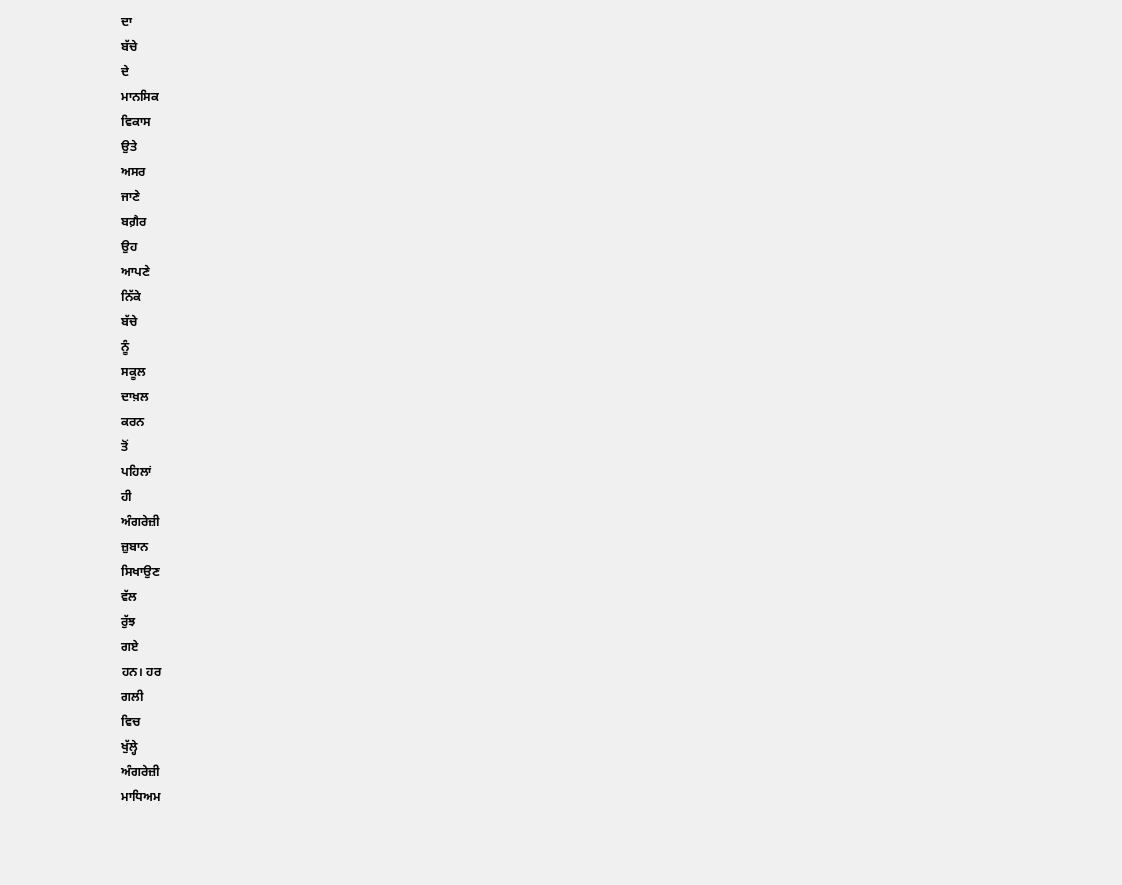ਦਾ
ਬੱਚੇ
ਦੇ
ਮਾਨਸਿਕ
ਵਿਕਾਸ
ਉਤੇ
ਅਸਰ
ਜਾਣੇ
ਬਗ਼ੈਰ
ਉਹ
ਆਪਣੇ
ਨਿੱਕੇ
ਬੱਚੇ
ਨੂੰ
ਸਕੂਲ
ਦਾਖ਼ਲ
ਕਰਨ
ਤੋਂ
ਪਹਿਲਾਂ
ਹੀ
ਅੰਗਰੇਜ਼ੀ
ਜ਼ੁਬਾਨ
ਸਿਖਾਉਣ
ਵੱਲ
ਰੁੱਝ
ਗਏ
ਹਨ। ਹਰ
ਗਲੀ
ਵਿਚ
ਖੁੱਲ੍ਹੇ
ਅੰਗਰੇਜ਼ੀ
ਮਾਧਿਅਮ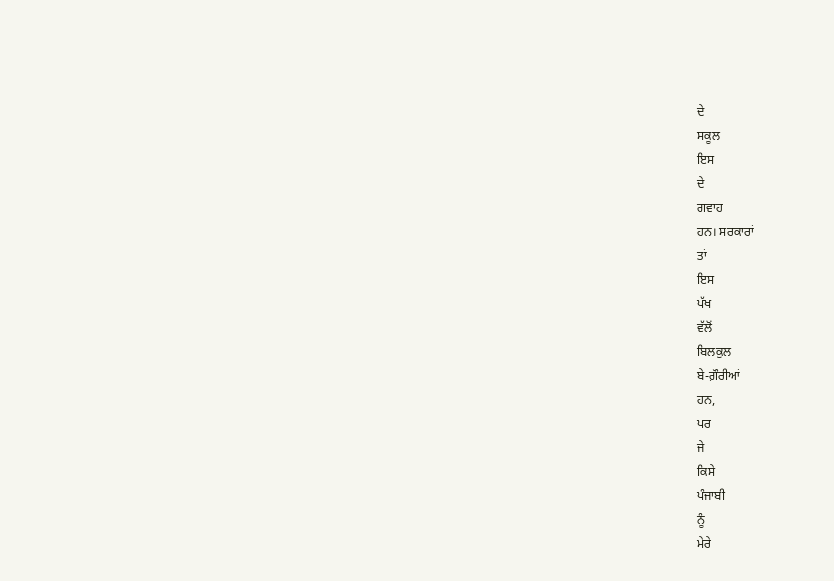ਦੇ
ਸਕੂਲ
ਇਸ
ਦੇ
ਗਵਾਹ
ਹਨ। ਸਰਕਾਰਾਂ
ਤਾਂ
ਇਸ
ਪੱਖ
ਵੱਲੋਂ
ਬਿਲਕੁਲ
ਬੇ-ਗ਼ੌਰੀਆਂ
ਹਨ,
ਪਰ
ਜੇ
ਕਿਸੇ
ਪੰਜਾਬੀ
ਨੂੰ
ਮੇਰੇ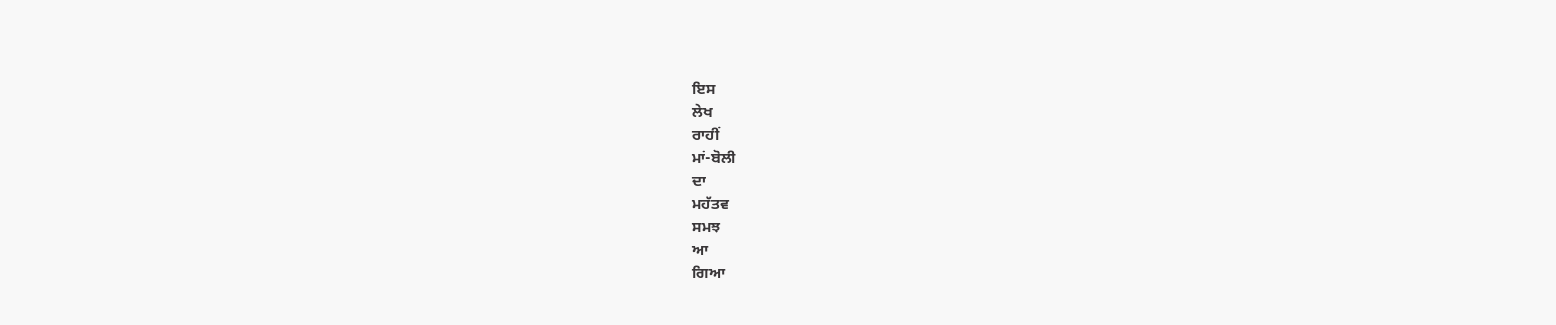ਇਸ
ਲੇਖ
ਰਾਹੀਂ
ਮਾਂ-ਬੋਲੀ
ਦਾ
ਮਹੱਤਵ
ਸਮਝ
ਆ
ਗਿਆ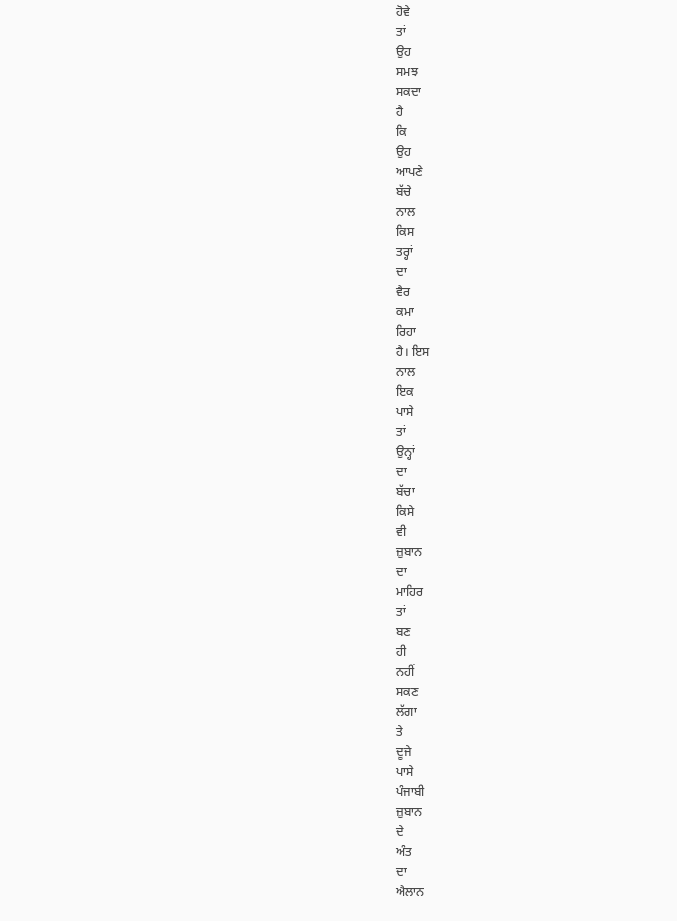ਹੋਵੇ
ਤਾਂ
ਉਹ
ਸਮਝ
ਸਕਦਾ
ਹੈ
ਕਿ
ਉਹ
ਆਪਣੇ
ਬੱਚੇ
ਨਾਲ
ਕਿਸ
ਤਰ੍ਹਾਂ
ਦਾ
ਵੈਰ
ਕਮਾ
ਰਿਹਾ
ਹੈ। ਇਸ
ਨਾਲ
ਇਕ
ਪਾਸੇ
ਤਾਂ
ਉਨ੍ਹਾਂ
ਦਾ
ਬੱਚਾ
ਕਿਸੇ
ਵੀ
ਜ਼ੁਬਾਨ
ਦਾ
ਮਾਹਿਰ
ਤਾਂ
ਬਣ
ਹੀ
ਨਹੀਂ
ਸਕਣ
ਲੱਗਾ
ਤੇ
ਦੂਜੇ
ਪਾਸੇ
ਪੰਜਾਬੀ
ਜ਼ੁਬਾਨ
ਦੇ
ਅੰਤ
ਦਾ
ਐਲਾਨ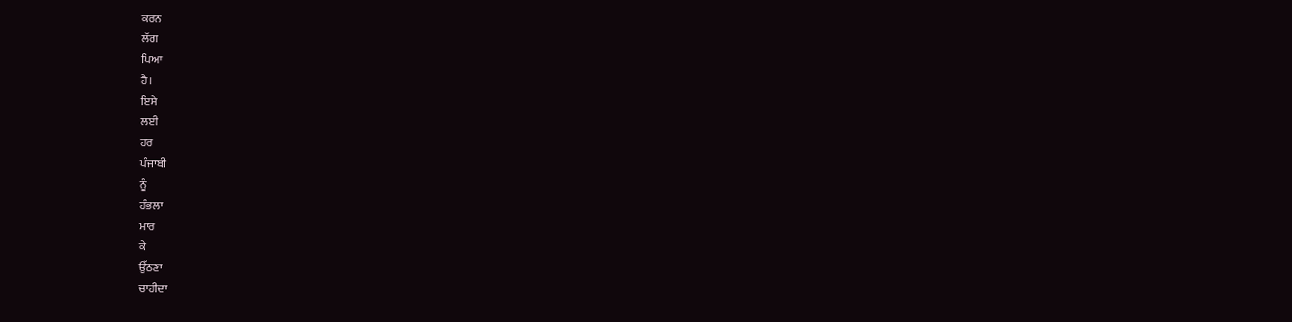ਕਰਨ
ਲੱਗ
ਪਿਆ
ਹੈ।
ਇਸੇ
ਲਈ
ਹਰ
ਪੰਜਾਬੀ
ਨੂੰ
ਹੰਭਲਾ
ਮਾਰ
ਕੇ
ਉੱਠਣਾ
ਚਾਹੀਦਾ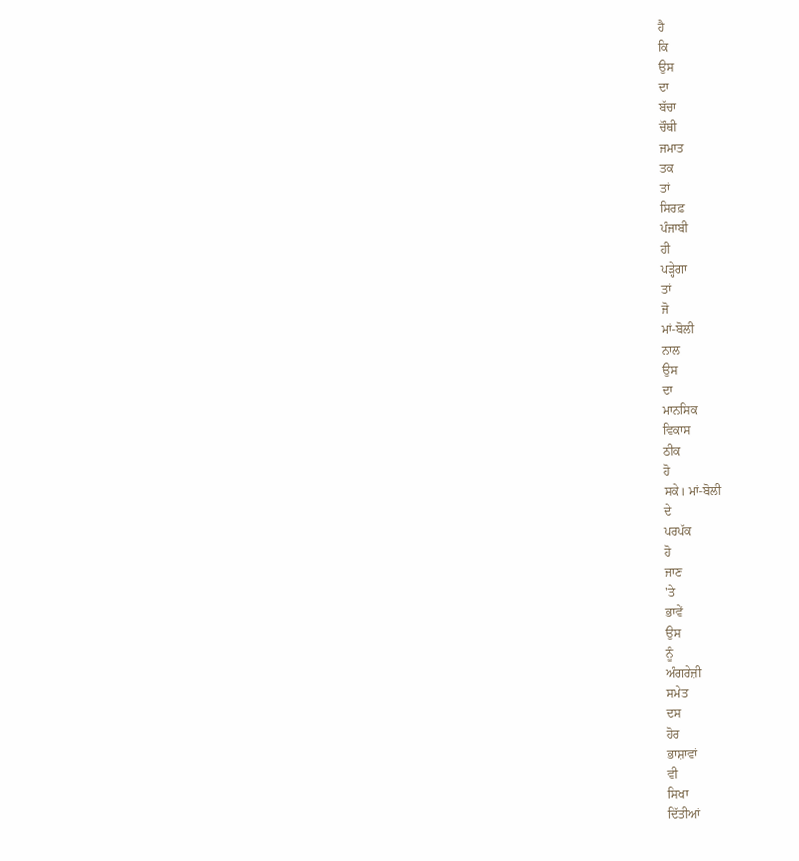ਹੈ
ਕਿ
ਉਸ
ਦਾ
ਬੱਚਾ
ਚੌਥੀ
ਜਮਾਤ
ਤਕ
ਤਾਂ
ਸਿਰਫ਼
ਪੰਜਾਬੀ
ਹੀ
ਪੜ੍ਹੇਗਾ
ਤਾਂ
ਜੋ
ਮਾਂ-ਬੋਲੀ
ਨਾਲ
ਉਸ
ਦਾ
ਮਾਨਸਿਕ
ਵਿਕਾਸ
ਠੀਕ
ਹੋ
ਸਕੇ। ਮਾਂ-ਬੋਲੀ
ਦੇ
ਪਰਪੱਕ
ਹੋ
ਜਾਣ
'ਤੇ
ਭਾਵੇਂ
ਉਸ
ਨੂੰ
ਅੰਗਰੇਜ਼ੀ
ਸਮੇਤ
ਦਸ
ਹੋਰ
ਭਾਸ਼ਾਵਾਂ
ਵੀ
ਸਿਖਾ
ਦਿੱਤੀਆਂ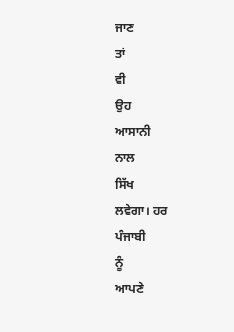ਜਾਣ
ਤਾਂ
ਵੀ
ਉਹ
ਆਸਾਨੀ
ਨਾਲ
ਸਿੱਖ
ਲਵੇਗਾ। ਹਰ
ਪੰਜਾਬੀ
ਨੂੰ
ਆਪਣੇ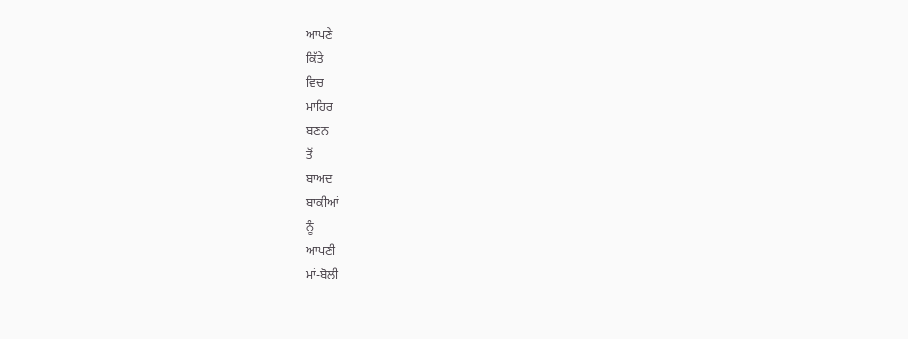ਆਪਣੇ
ਕਿੱਤੇ
ਵਿਚ
ਮਾਹਿਰ
ਬਣਨ
ਤੋਂ
ਬਾਅਦ
ਬਾਕੀਆਂ
ਨੂੰ
ਆਪਣੀ
ਮਾਂ-ਬੋਲੀ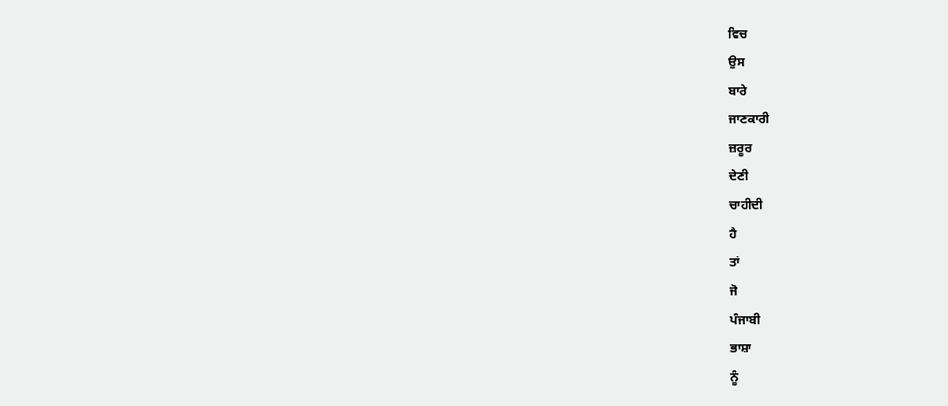ਵਿਚ
ਉਸ
ਬਾਰੇ
ਜਾਣਕਾਰੀ
ਜ਼ਰੂਰ
ਦੇਣੀ
ਚਾਹੀਦੀ
ਹੈ
ਤਾਂ
ਜੋ
ਪੰਜਾਬੀ
ਭਾਸ਼ਾ
ਨੂੰ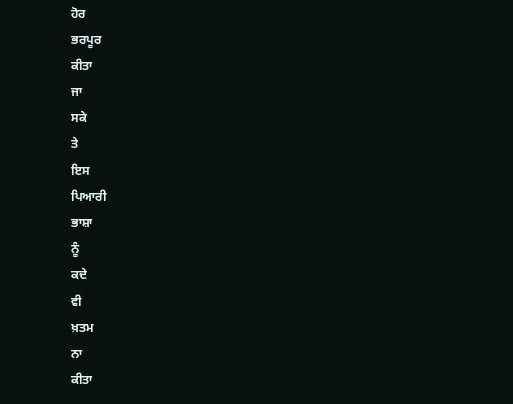ਹੋਰ
ਭਰਪੂਰ
ਕੀਤਾ
ਜਾ
ਸਕੇ
ਤੇ
ਇਸ
ਪਿਆਰੀ
ਭਾਸ਼ਾ
ਨੂੰ
ਕਦੇ
ਵੀ
ਖ਼ਤਮ
ਨਾ
ਕੀਤਾ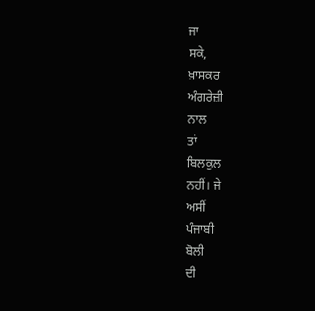ਜਾ
ਸਕੇ,
ਖ਼ਾਸਕਰ
ਅੰਗਰੇਜ਼ੀ
ਨਾਲ
ਤਾਂ
ਬਿਲਕੁਲ
ਨਹੀਂ। ਜੇ
ਅਸੀਂ
ਪੰਜਾਬੀ
ਬੋਲੀ
ਦੀ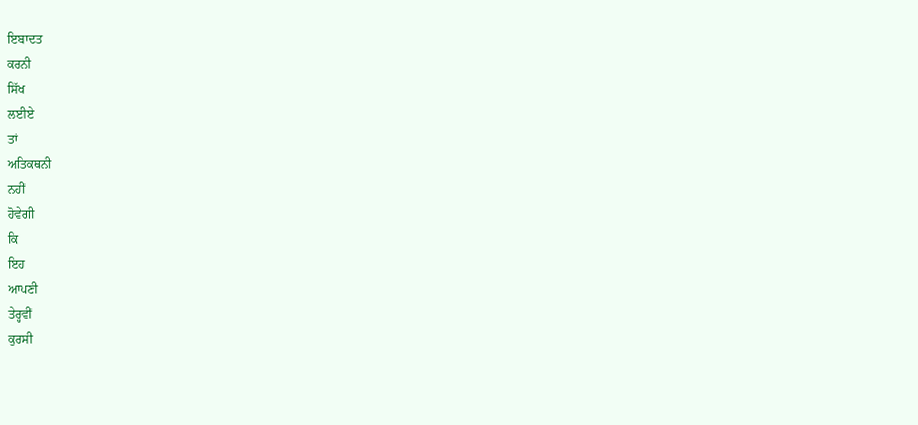ਇਬਾਦਤ
ਕਰਨੀ
ਸਿੱਖ
ਲਈਏ
ਤਾਂ
ਅਤਿਕਥਨੀ
ਨਹੀਂ
ਹੋਵੇਗੀ
ਕਿ
ਇਹ
ਆਪਣੀ
ਤੇਰ੍ਹਵੀਂ
ਕੁਰਸੀ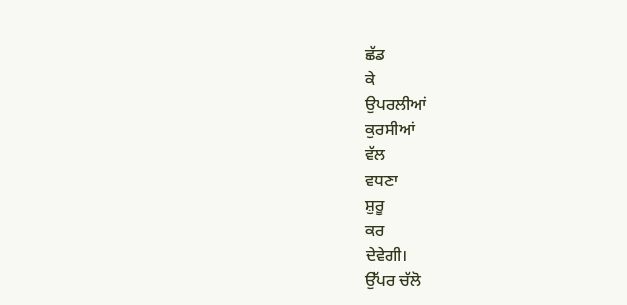ਛੱਡ
ਕੇ
ਉਪਰਲੀਆਂ
ਕੁਰਸੀਆਂ
ਵੱਲ
ਵਧਣਾ
ਸ਼ੁਰੂ
ਕਰ
ਦੇਵੇਗੀ।
ਉੱਪਰ ਚੱਲੋ